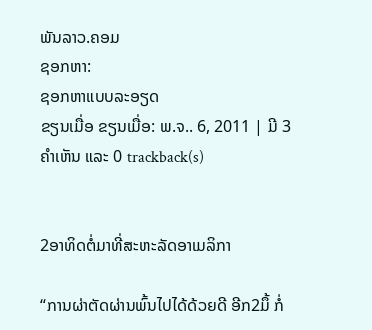ພັນລາວ.ຄອມ
ຊອກຫາ:
ຊອກຫາແບບລະອຽດ
ຂຽນເມື່ອ ຂຽນເມື່ອ: ພ.ຈ.. 6, 2011 | ມີ 3 ຄຳເຫັນ ແລະ 0 trackback(s)


2ອາທິດຕໍ່ມາທີ່ສະຫະລັດອາເມລິກາ

“ການຜ່າຕັດຜ່ານພົ້ນໄປໄດ້ດ້ວຍດີ ອີກ2ມຶ້ ກໍ່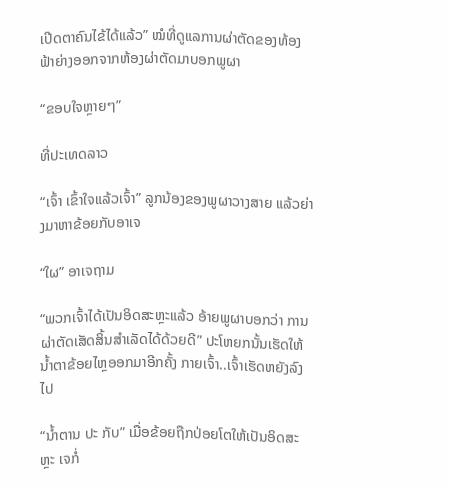ເປີດຕາຄົນໄຂ້ໄດ້ແລ້ວ” ໝໍທີ່ດູແລການຜ່າຕັດຂອງທ້ອງຟ້າຍ່າງອອກຈາກຫ້ອງຜ່າຕັດມາບອກພູຜາ

“ຂອບໃຈຫຼາຍໆ”

ທີ່ປະເທດລາວ

“ເຈົ້າ ເຂົ້າໃຈແລ້ວເຈົ້າ” ລູກນ້ອງຂອງພູຜາວາງສາຍ ແລ້ວຍ່າງມາຫາຂ້ອຍກັບອາເຈ

“ໃຜ” ອາເຈຖາມ

“ພວກເຈົ້າໄດ້ເປັນອິດສະຫຼະແລ້ວ ອ້າຍພູຜາບອກວ່າ ການຜ່າຕັດເສັດສິ້ນສໍາເລັດໄດ້ດ້ວຍດີ” ປະໂຫຍກນັ້ນເຮັດໃຫ້ນໍ້າຕາຂ້ອຍໄຫຼອອກມາອີກຄັ້ງ ກາຍເຈົ້າ..ເຈົ້າເຮັດຫຍັງລົງໄປ

“ນໍ້າຕານ ປະ ກັບ” ເມື່ອຂ້ອຍຖືກປ່ອຍໂຕໃຫ້ເປັນອິດສະຫຼະ ເຈກໍ່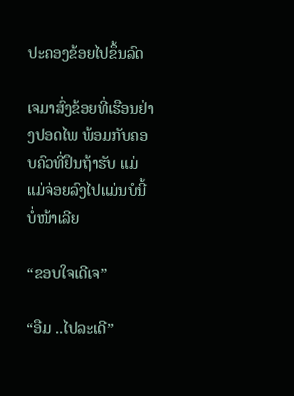ປະຄອງຂ້ອຍໄປຂຶ້ນລົດ

ເຈມາສົ່ງຂ້ອຍທີ່ເຮືອນຢ່າງປອດໄພ ພ້ອມກັບຄອບຄົວທີ່ຢຶນຖ້າຮັບ ແມ່ ແມ່ຈ່ອຍລົງໄປແມ່ນບໍນີ້ບໍ່ໜ້າເລີຍ

“ຂອບໃຈເດີເຈ”

“ອືມ ..ໄປລະເດີ”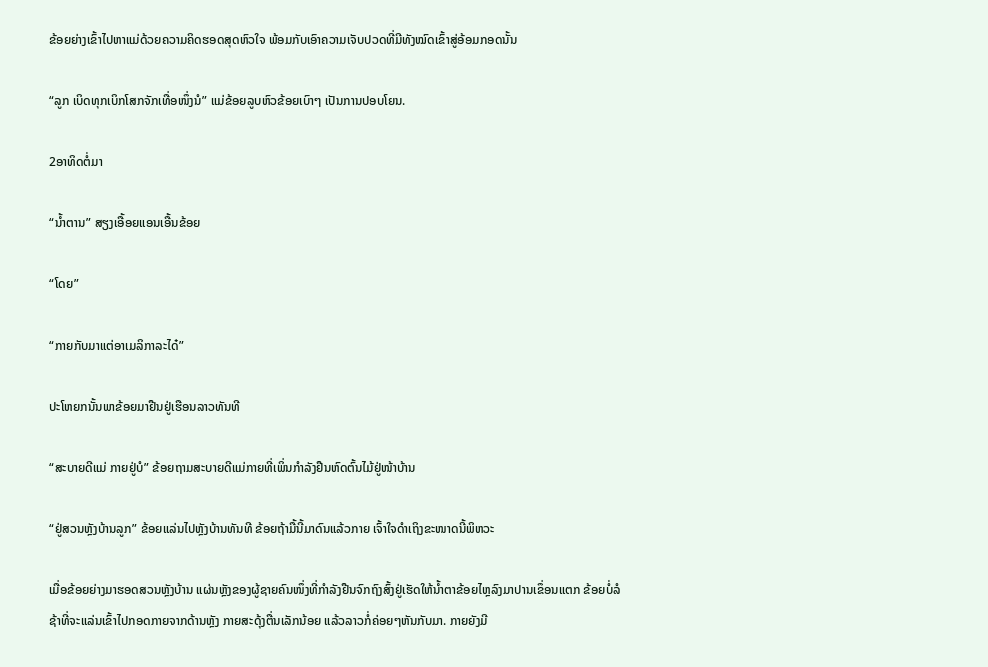ຂ້ອຍຍ່າງເຂົ້າໄປຫາແມ່ດ້ວຍຄວາມຄິດຮອດສຸດຫົວໃຈ ພ້ອມກັບເອົາຄວາມເຈັບປວດທີ່ມີທັງໝົດເຂົ້າສູ່ອ້ອມກອດນັ້ນ

“ລູກ ເບິດທຸກເບິກໂສກຈັກເທື່ອໜຶ່ງນໍ” ແມ່ຂ້ອຍລູບຫົວຂ້ອຍເບົາໆ ເປັນການປອບໂຍນ.

2ອາທິດຕໍ່ມາ

“ນໍ້າຕານ” ສຽງເອື້ອຍແອນເອື້ນຂ້ອຍ

“ໂດຍ”

“ກາຍກັບມາແຕ່ອາເມລິກາລະໄດ໋”

ປະໂຫຍກນັ້ນພາຂ້ອຍມາຢືນຢູ່ເຮືອນລາວທັນທີ

“ສະບາຍດີແມ່ ກາຍຢູ່ບໍ” ຂ້ອຍຖາມສະບາຍດີແມ່ກາຍທີ່ເພິ່ນກໍາລັງຢືນຫົດຕົ້ນໄມ້ຢູ່ໜ້າບ້ານ

“ຢູ່ສວນຫຼັງບ້ານລູກ” ຂ້ອຍແລ່ນໄປຫຼັງບ້ານທັນທີ ຂ້ອຍຖ້າມື້ນີ້ມາດົນແລ້ວກາຍ ເຈົ້າໃຈດໍາເຖິງຂະໜາດນີ້ພິຫວະ

ເມື່ອຂ້ອຍຍ່າງມາຮອດສວນຫຼັງບ້ານ ແຜ່ນຫຼັງຂອງຜູ້ຊາຍຄົນໜຶ່ງທີ່ກໍາລັງຢືນຈົກຖົງສົ້ງຢູ່ເຮັດໃຫ້ນໍ້າຕາຂ້ອຍໄຫຼລົງມາປານເຂຶ່ອນແຕກ ຂ້ອຍບໍ່ລໍຊ້າທີ່ຈະແລ່ນເຂົ້າໄປກອດກາຍຈາກດ້ານຫຼັງ ກາຍສະດຸ້ງຕື່ນເລັກນ້ອຍ ແລ້ວລາວກໍ່ຄ່ອຍໆຫັນກັບມາ. ກາຍຍັງມີ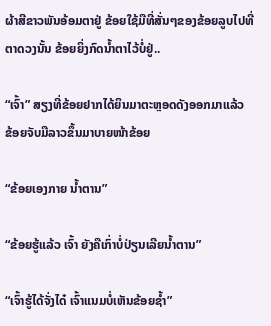ຜ້າສີຂາວພັນອ້ອມຕາຢູ່ ຂ້ອຍໃຊ້ມືທີ່ສັ່ນໆຂອງຂ້ອຍລູບໄປທີ່ຕາດວງນັ້ນ ຂ້ອຍຍິ່ງກົດນໍ້າຕາໄວ້ບໍ່ຢູ່..

“ເຈົ້າ” ສຽງທີ່ຂ້ອຍຢາກໄດ້ຍິນມາຕະຫຼອດດັງອອກມາແລ້ວ ຂ້ອຍຈັບມືລາວຂຶ້ນມາບາຍໜ້າຂ້ອຍ

“ຂ້ອຍເອງກາຍ ນໍ້າຕານ”

“ຂ້ອຍຮູ້ແລ້ວ ເຈົ້າ ຍັງຄືເກົ່າບໍ່ປ່ຽນເລີຍນໍ້າຕານ”

“ເຈົ້າຮູ້ໄດ້ຈັ່ງໄດ໋ ເຈົ້າແນມບໍ່ເຫັນຂ້ອຍຊໍ້າ”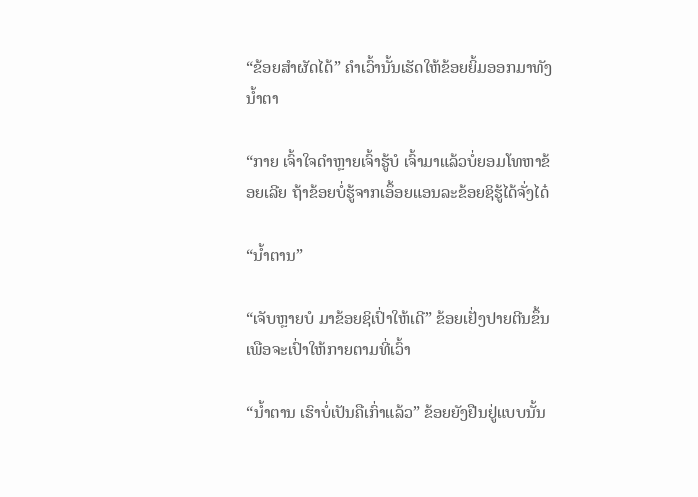“ຂ້ອຍສໍາຜັດໄດ້” ຄໍາເວົ້ານັ້ນເຮັດໃຫ້ຂ້ອຍຍິ້ມອອກມາທັງນໍ້າຕາ

“ກາຍ ເຈົ້າໃຈດໍາຫຼາຍເຈົ້າຮູ້ບໍ ເຈົ້າມາແລ້ວບໍ່ຍອມໂທຫາຂ້ອຍເລີຍ ຖ້າຂ້ອຍບໍ່ຮູ້ຈາກເອຶ້ອຍແອນລະຂ້ອຍຊິຮູ້ໄດ້ຈັ່ງໄດ໋

“ນໍ້າຕານ”

“ເຈັບຫຼາຍບໍ ມາຂ້ອຍຊິເປົ່າໃຫ້ເດີ” ຂ້ອຍເຢັ່ງປາຍຕີນຂຶ້ນເພືອຈະເປົ່າໃຫ້ກາຍຕາມທີ່ເວົ້າ

“ນໍ້າຕານ ເຮົາບໍ່ເປັນຄືເກົ່າແລ້ວ” ຂ້ອຍຍັງຢືນຢູ່ແບບນັ້ນ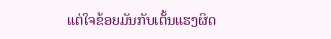ແຕ່ໃຈຂ້ອຍມັນກັບເຕັ້ນແຮງຜິດ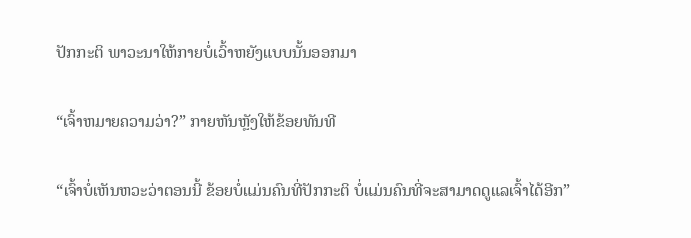ປັກກະຕິ ພາວະນາໃຫ້ກາຍບໍ່ເວົ້າຫຍັງແບບນັ້ນອອກມາ

“ເຈົ້າຫມາຍຄວາມວ່າ?” ກາຍຫັນຫຼັງໃຫ້ຂ້ອຍທັນທີ

“ເຈົ້າບໍ່ເຫັນຫວະວ່າຕອນນີ້ ຂ້ອຍບໍ່ແມ່ນຄົນທີ່ປັກກະຕິ ບໍ່ແມ່ນຄົນທີ່ຈະສາມາດດູແລເຈົ້າໄດ້ອີກ”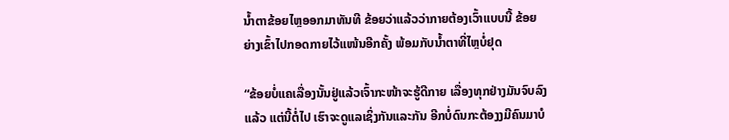ນໍ້າຕາຂ້ອຍໄຫຼອອກມາທັນທີ ຂ້ອຍວ່າແລ້ວວ່າກາຍຕ້ອງເວົ້າແບບນີ້ ຂ້ອຍຍ່າງເຂົ້າໄປກອດກາຍໄວ້ແໜ້ນອີກຄັ້ງ ພ້ອມກັບນໍ້າຕາທີ່ໄຫຼບໍ່ຢຸດ

“ຂ້ອຍບໍ່ແຄເລື່ອງນັ້ນຢູ່ແລ້ວເຈົ້າກະໜ້າຈະຮູ້ດີກາຍ ເລື່ອງທຸກຢ່າງມັນຈົບລົງແລ້ວ ແຕ່ນີ້ຕໍ່ໄປ ເຮົາຈະດູແລເຊິ່ງກັນແລະກັນ ອີກບໍ່ດົນກະຕ້ອງງມີຄົນມາບໍ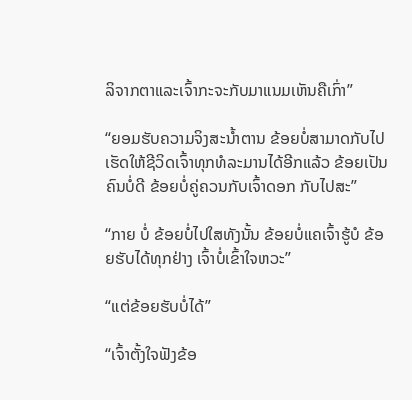ລິຈາກຕາແລະເຈົ້າກະຈະກັບມາແນມເຫັນຄືເກົ່າ”

“ຍອມຮັບຄວາມຈິງສະນໍ້າຕານ ຂ້ອຍບໍ່ສາມາດກັບໄປເຮັດໃຫ້ຊີວິດເຈົ້າທຸກທໍລະມານໄດ້ອີກແລ້ວ ຂ້ອຍເປັນຄົນບໍ່ດີ ຂ້ອຍບໍ່ຄູ່ຄວນກັບເຈົ້າດອກ ກັບໄປສະ”

“ກາຍ ບໍ່ ຂ້ອຍບໍ່ໄປໃສທັງນັ້ນ ຂ້ອຍບໍ່ແຄເຈົ້າຮູ້ບໍ ຂ້ອຍຮັບໄດ້ທຸກຢ່າງ ເຈົ້າບໍ່ເຂົ້າໃຈຫວະ”

“ແຕ່ຂ້ອຍຮັບບໍ່ໄດ້”

“ເຈົ້າຕັ້ງໃຈຟັງຂ້ອ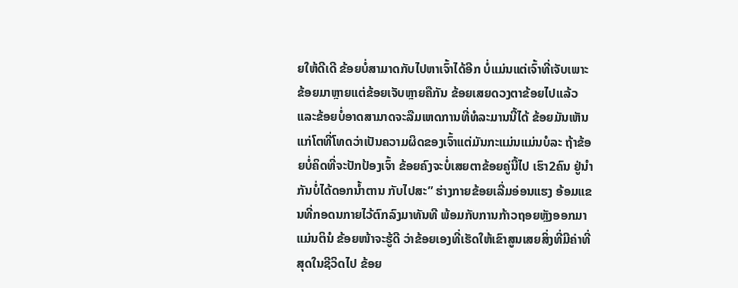ຍໃຫ້ດີເດີ ຂ້ອຍບໍ່ສາມາດກັບໄປຫາເຈົ້າໄດ້ອີກ ບໍ່ແມ່ນແຕ່ເຈົ້າທີ່ເຈັບເພາະຂ້ອຍມາຫຼາຍແຕ່ຂ້ອຍເຈັບຫຼາຍຄືກັນ ຂ້ອຍເສຍດວງຕາຂ້ອຍໄປແລ້ວ ແລະຂ້ອຍບໍ່ອາດສາມາດຈະລືມເຫດການທີ່ທໍລະມານນີ້ໄດ້ ຂ້ອຍມັນເຫັນແກ່ໂຕທີ່ໂທດວ່າເປັນຄວາມຜິດຂອງເຈົ້າແຕ່ມັນກະແມ່ນແມ່ນບໍລະ ຖ້າຂ້ອຍບໍ່ຄິດທີ່ຈະປັກປ້ອງເຈົ້າ ຂ້ອຍຄົງຈະບໍ່ເສຍຕາຂ້ອຍຄູ່ນີ້ໄປ ເຮົາ2ຄົນ ຢູ່ນໍາກັນບໍ່ໄດ້ດອກນໍ້າຕານ ກັບໄປສະ” ຮ່າງກາຍຂ້ອຍເລີ່ມອ່ອນແຮງ ອ້ອມແຂນທີ່ກອດນກາຍໄວ້ຕົກລົງມາທັນທີ ພ້ອມກັບການກ້າວຖອຍຫຼັງອອກມາ ແມ່ນຕິນໍ ຂ້ອຍໜ້າຈະຮູ້ດີ ວ່າຂ້ອຍເອງທີ່ເຮັດໃຫ້ເຂົາສູນເສຍສິ່ງທີ່ມີຄ່າທີ່ສຸດໃນຊີວິດໄປ ຂ້ອຍ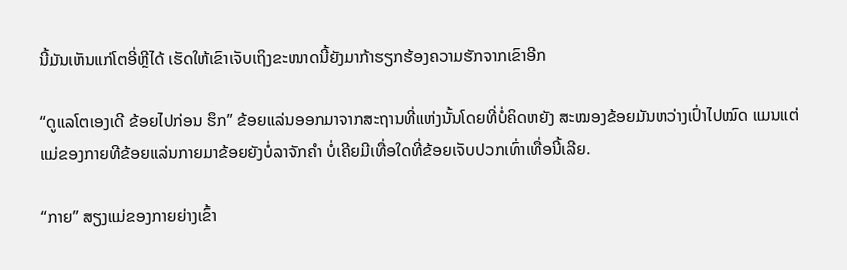ນີ້ມັນເຫັນແກ່ໂຕອີ່ຫຼີໄດ້ ເຮັດໃຫ້ເຂົາເຈັບເຖິງຂະໜາດນີ້ຍັງມາກ້າຮຽກຮ້ອງຄວາມຮັກຈາກເຂົາອີກ

“ດູແລໂຕເອງເດີ ຂ້ອຍໄປກ່ອນ ຮຶກ” ຂ້ອຍແລ່ນອອກມາຈາກສະຖານທີ່ແຫ່ງນັ້ນໂດຍທີ່ບໍ່ຄິດຫຍັງ ສະໝອງຂ້ອຍມັນຫວ່າງເປົ່າໄປໝົດ ແມນແຕ່ແມ່ຂອງກາຍທີຂ້ອຍແລ່ນກາຍມາຂ້ອຍຍັງບໍ່ລາຈັກຄໍາ ບໍ່ເຄີຍມີເທື່ອໃດທີ່ຂ້ອຍເຈັບປວກເທົ່າເທື່ອນີ້ເລີຍ.

“ກາຍ” ສຽງແມ່ຂອງກາຍຍ່າງເຂົ້າ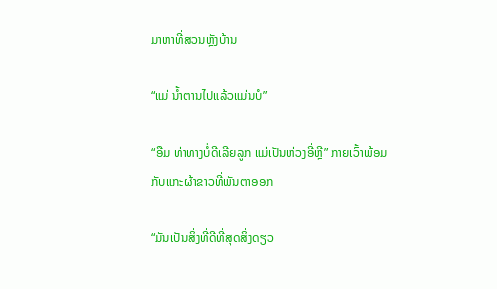ມາຫາທີ່ສວນຫຼັງບ້ານ

“ແມ່ ນໍ້າຕານໄປແລ້ວແມ່ນບໍ”

“ອືມ ທ່າທາງບໍ່ດີເລີຍລູກ ແມ່ເປັນຫ່ວງອີ່ຫຼີ” ກາຍເວົ້າພ້ອມກັບແກະຜ້າຂາວທີ່ພັນຕາອອກ

“ມັນເປັນສິ່ງທີ່ດີທີ່ສຸດສິ່ງດຽວ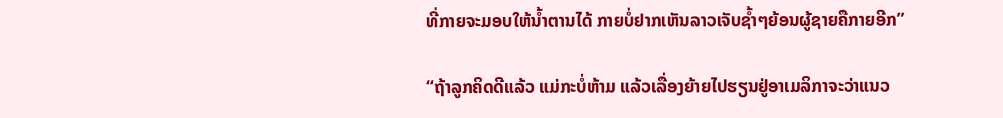ທີ່ກາຍຈະມອບໃຫ້ນໍ້າຕານໄດ້ ກາຍບໍ່ຢາກເຫັນລາວເຈັບຊໍ້າໆຍ້ອນຜູ້ຊາຍຄືກາຍອີກ”

“ຖ້າລູກຄິດດີແລ້ວ ແມ່ກະບໍ່ຫ້າມ ແລ້ວເລື່ອງຍ້າຍໄປຮຽນຢູ່ອາເມລິກາຈະວ່າແນວ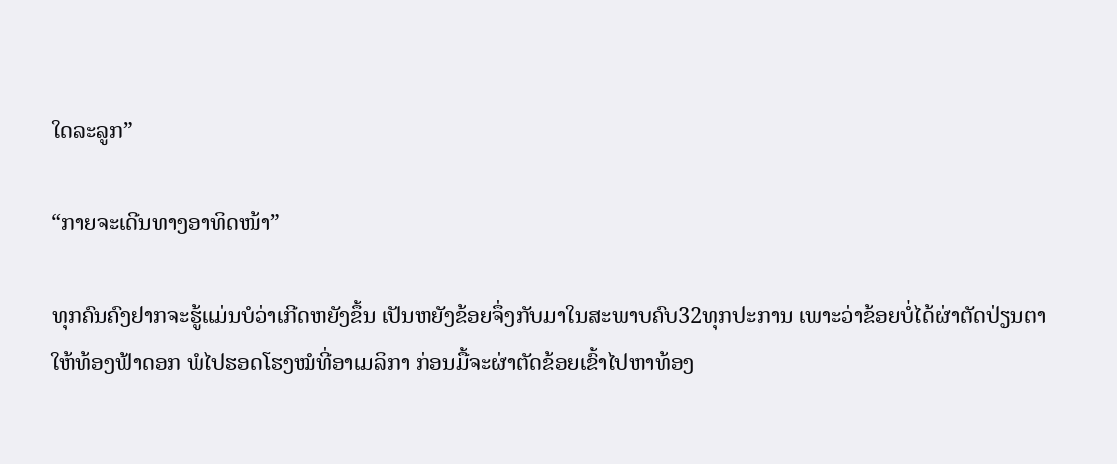ໃດລະລູກ”

“ກາຍຈະເດີນທາງອາທິດໜ້າ”

ທຸກຄົນຄົງຢາກຈະຮູ້ແມ່ນບໍວ່າເກີດຫຍັງຂຶ້ນ ເປັນຫຍັງຂ້ອຍຈຶ່ງກັບມາໃນສະພາບຄົບ32ທຸກປະການ ເພາະວ່າຂ້ອຍບໍ່ໄດ້ຜ່າຕັດປ່ຽນຕາໃຫ້ທ້ອງຟ້າດອກ ພໍໄປຮອດໂຮງໝໍທີ່ອາເມລິກາ ກ່ອນມື້ຈະຜ່າຕັດຂ້ອຍເຂົ້າໄປຫາທ້ອງ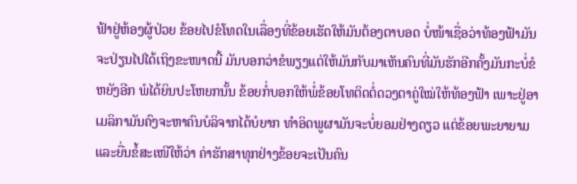ຟ້າຢູ່ຫ້ອງຜູ້ປ່ວຍ ຂ້ອຍໄປຂໍໂທດໃນເລື່ອງທີ່ຂ້ອຍເຮັດໃຫ້ມັນຕ້ອງຕາບອດ ບໍ່ໜ້າເຊື່ອວ່າທ້ອງຟ້າມັນຈະປ່ຽນໄປໄດ້ເຖິງຂະໜາດນີ້ ມັນບອກວ່າຂໍພຽງແຕ່ໃຫ້ມັນກັບມາເຫັນຄົນທີ່ມັນຮັກອີກຄັ້ງມັນກະບໍ່ຂໍຫຍັງອີກ ພໍໄດ້ຍິນປະໂຫຍກນັ້ນ ຂ້ອຍກໍ່ບອກໃຫ້ພໍ່ຂ້ອຍໂທຕິດຕໍ່ດວງຕາຄູ່ໃໝ່ໃຫ້ທ້ອງຟ້າ ເພາະຢູ່ອາເມລິກາມັນຄົງຈະຫາຄົນບໍລິຈາກໄດ້ບໍຍາກ ທໍາອິດພູຜາມັນຈະບໍ່ຍອມຢ່າງດຽວ ແຕ່ຂ້ອຍພະຍາຍາມ ແລະຍື່ນຂໍ້ສະເໜີໃຫ້ວ່າ ຄ່າຮັກສາທຸກຢ່າງຂ້ອຍຈະເປັນຄົນ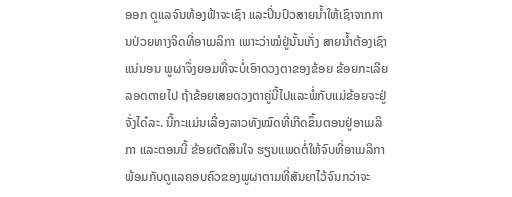ອອກ ດູແລຈົນທ້ອງຟ້າຈະເຊົາ ແລະປິ່ນປົວສາຍນໍ້າໃຫ້ເຊົາຈາກການປ່ວຍທາງຈິດທີ່ອາເມລິກາ ເພາະວ່າໝໍຢູ່ນັ້ນເກັ່ງ ສາຍນໍ້າຕ້ອງເຊົາແນ່ນອນ ພູຜາຈຶ່ງຍອມທີ່ຈະບໍ່ເອົາດວງຕາຂອງຂ້ອຍ ຂ້ອຍກະເລີຍລອດຕາຍໄປ ຖ້າຂ້ອຍເສຍດວງຕາຄູ່ນີ້ໄປແລະພໍ່ກັບແມ່ຂ້ອຍຈະຢູ່ຈັ່ງໄດ໋ລະ. ນີ້ກະແມ່ນເລື່ອງລາວທັງໝົດທີ່ເກີດຂຶ້ນຕອນຢູ່ອາເມລິກາ ແລະຕອນນີ້ ຂ້ອຍຕັດສິນໃຈ ຮຽນແພດຕໍ່ໃຫ້ຈົບທີ່ອາເມລິກາ ພ້ອມກັບດູແລຄອບຄົວຂອງພູຜາຕາມທີ່ສັນຍາໄວ້ຈົນກວ່າຈະ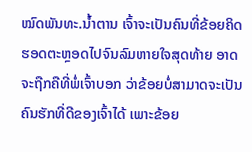ໝົດພັນທະ.ນໍ້າຕານ ເຈົ້າຈະເປັນຄົນທີ່ຂ້ອຍຄິດຮອດຕະຫຼອດໄປຈົນລົມຫາຍໃຈສຸດທ້າຍ ອາດຈະຖືກຄືທີ່ພໍ່ເຈົ້າບອກ ວ່າຂ້ອຍບໍ່ສາມາດຈະເປັນຄົນຮັກທີ່ດີຂອງເຈົ້າໄດ້ ເພາະຂ້ອຍ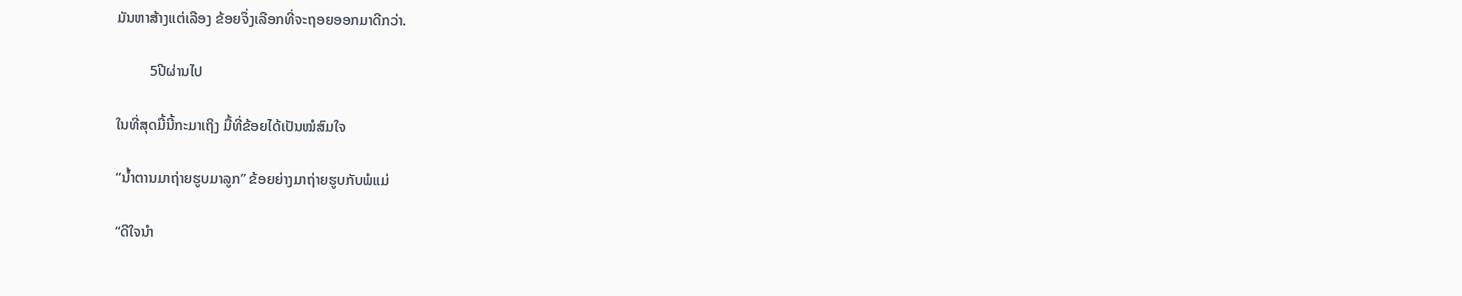ມັນຫາສ້າງແຕ່ເລືອງ ຂ້ອຍຈຶ່ງເລືອກທີ່ຈະຖອຍອອກມາດີກວ່າ.

         5ປີຜ່ານໄປ

ໃນທີ່ສຸດມື້ນີ້ກະມາເຖິງ ມື້ທີ່ຂ້ອຍໄດ້ເປັນໝໍສົມໃຈ

“ນໍ້າຕານມາຖ່າຍຮູບມາລູກ” ຂ້ອຍຍ່າງມາຖ່າຍຮູບກັບພໍແມ່

“ດີໃຈນໍາ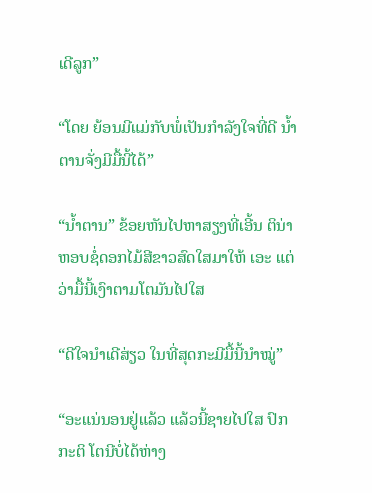ເດີລູກ”

“ໂດຍ ຍ້ອນມີແມ່ກັບພໍ່ເປັນກໍາລັງໃຈທີ່ດີ ນໍ້າຕານຈັ່ງມີມື້ນີ້ໄດ້”

“ນໍ້າຕານ” ຂ້ອຍຫັນໄປຫາສຽງທີ່ເອີ້ນ ຕິນ່າຫອບຊໍ່ດອກໄມ້ສີຂາວສົດໃສມາໃຫ້ ເອະ ແຕ່ວ່າມື້ນີ້ເງົາຕາມໂຕມັນໄປໃສ

“ດີໃຈນໍາເດີສ່ຽວ ໃນທີ່ສຸດກະມີມື້ນີ້ນໍາໝູ່”

“ອະແນ່ນອນຢູ່ແລ້ວ ແລ້ວນີ້ຊາຍໄປໃສ ປົກກະຕິ ໂຕນີບໍ່ໄດ້ຫ່າງ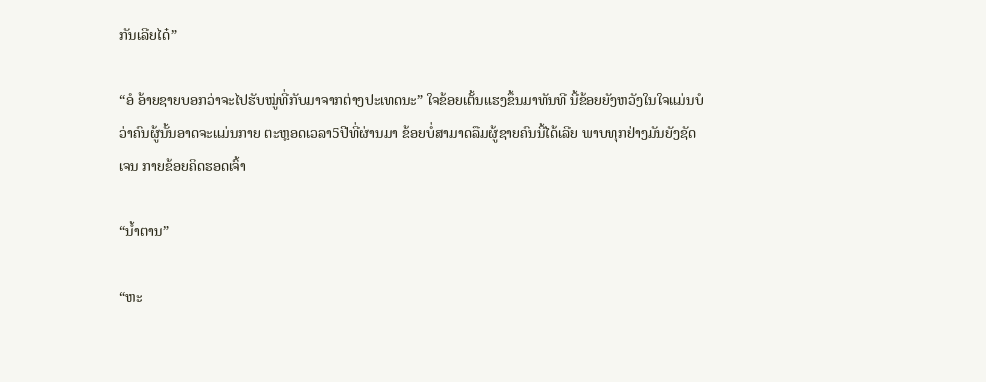ກັນເລີຍໄດ໋”

“ອໍ ອ້າຍຊາຍບອກວ່າຈະໄປຮັບໝູ່ທີ່ກັບມາຈາກຕ່າງປະເທດນະ” ໃຈຂ້ອຍເຕັ້ນແຮງຂຶ້ນມາທັນທີ ນີ້ຂ້ອຍຍັງຫວັງໃນໃຈແມ່ນບໍວ່າຄົນຜູ້ນັ້ນອາດຈະແມ່ນກາຍ ຕະຫຼອດເວລາ5ປີທີ່ຜ່ານມາ ຂ້ອຍບໍ່ສາມາດລືມຜູ້ຊາຍຄົນນີ້ໄດ້ເລີຍ ພາບທຸກຢ່າງມັນຍັງຊັດເຈນ ກາຍຂ້ອຍຄິດຮອດເຈົ້າ

“ນໍ້າຕານ”

“ຫະ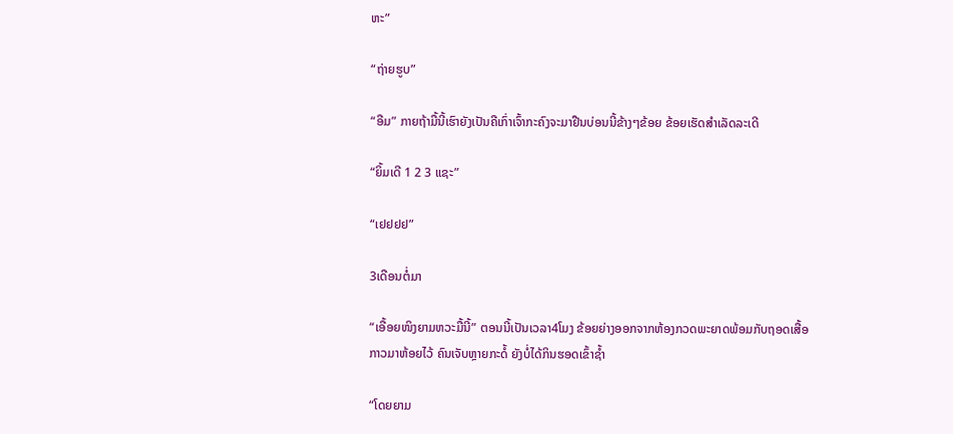ຫະ”

“ຖ່າຍຮູບ”

“ອືມ” ກາຍຖ້າມື້ນີ້ເຮົາຍັງເປັນຄືເກົ່າເຈົ້າກະຄົງຈະມາຢືນບ່ອນນີ້ຂ້າງໆຂ້ອຍ ຂ້ອຍເຮັດສໍາເລັດລະເດີ

“ຍິ້ມເດີ 1 2 3 ແຊະ”

“ເຢຢຢຢ”

3ເດືອນຕໍ່ມາ

“ເອື້ອຍໜິງຍາມຫວະມື້ນີ້” ຕອນນີ້ເປັນເວລາ4ໂມງ ຂ້ອຍຍ່າງອອກຈາກຫ້ອງກວດພະຍາດພ້ອມກັບຖອດເສື້ອກາວມາຫ້ອຍໄວ້ ຄົນເຈັບຫຼາຍກະດໍ້ ຍັງບໍ່ໄດ້ກິນຮອດເຂົ້າຊໍ້າ

“ໂດຍຍາມ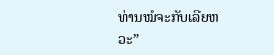ທ່ານໝໍຈະກັບເລີຍຫວະ”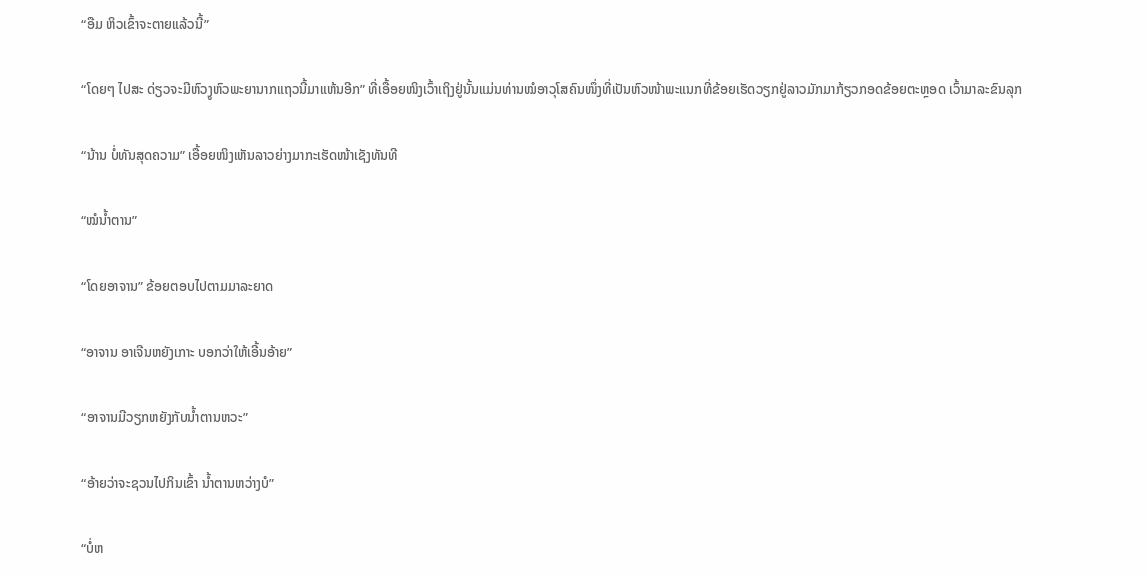“ອືມ ຫິວເຂົ້າຈະຕາຍແລ້ວນີ້”

“ໂດຍໆ ໄປສະ ດ່ຽວຈະມີຫົວງູຫົວພະຍານາກແຖວນີ້ມາແຫ້ນອີກ” ທີ່ເອື້ອຍໜິງເວົ້າເຖິງຢູ່ນັ້ນແມ່ນທ່ານໝໍອາວຸໂສຄົນໜຶ່ງທີ່ເປັນຫົວໜ້າພະແນກທີ່ຂ້ອຍເຮັດວຽກຢູ່ລາວມັກມາກ້ຽວກອດຂ້ອຍຕະຫຼອດ ເວົ້າມາລະຂົນລຸກ

“ນ້ານ ບໍ່ທັນສຸດຄວາມ” ເອື້ອຍໜິງເຫັນລາວຍ່າງມາກະເຮັດໜ້າເຊັງທັນທີ

“ໝໍນໍ້າຕານ”

“ໂດຍອາຈານ” ຂ້ອຍຕອບໄປຕາມມາລະຍາດ

“ອາຈານ ອາເຈີນຫຍັງເກາະ ບອກວ່າໃຫ້ເອີ້ນອ້າຍ”

“ອາຈານມີວຽກຫຍັງກັບນໍ້າຕານຫວະ”

“ອ້າຍວ່າຈະຊວນໄປກິນເຂົ້າ ນໍ້າຕານຫວ່າງບໍ”

“ບໍ່ຫ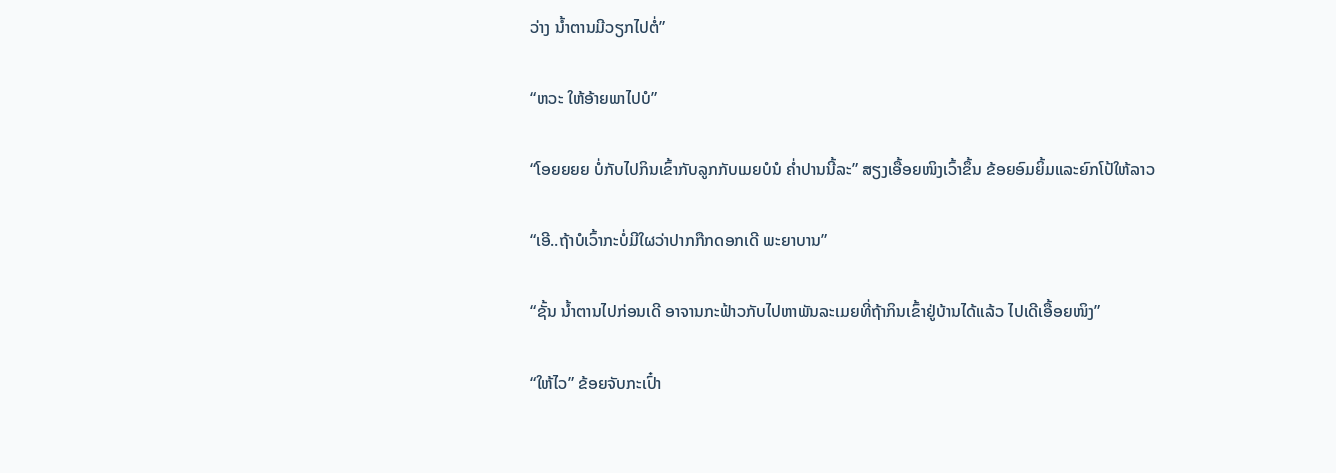ວ່າງ ນໍ້າຕານມີວຽກໄປຕໍ່”

“ຫວະ ໃຫ້ອ້າຍພາໄປບໍ”

“ໂອຍຍຍຍ ບໍ່ກັບໄປກິນເຂົ້າກັບລູກກັບເມຍບໍນໍ ຄໍ່າປານນີ້ລະ” ສຽງເອື້ອຍໜິງເວົ້າຂຶ້ນ ຂ້ອຍອົມຍິ້ມແລະຍົກໂປ້ໃຫ້ລາວ

“ເອີ..ຖ້າບໍເວົ້າກະບໍ່ມີໃຜວ່າປາກກືກດອກເດີ ພະຍາບານ”

“ຊັ້ນ ນໍ້າຕານໄປກ່ອນເດີ ອາຈານກະຟ້າວກັບໄປຫາພັນລະເມຍທີ່ຖ້າກິນເຂົ້າຢູ່ບ້ານໄດ້ແລ້ວ ໄປເດີເອື້ອຍໜິງ”

“ໃຫ້ໄວ” ຂ້ອຍຈັບກະເປົ໋າ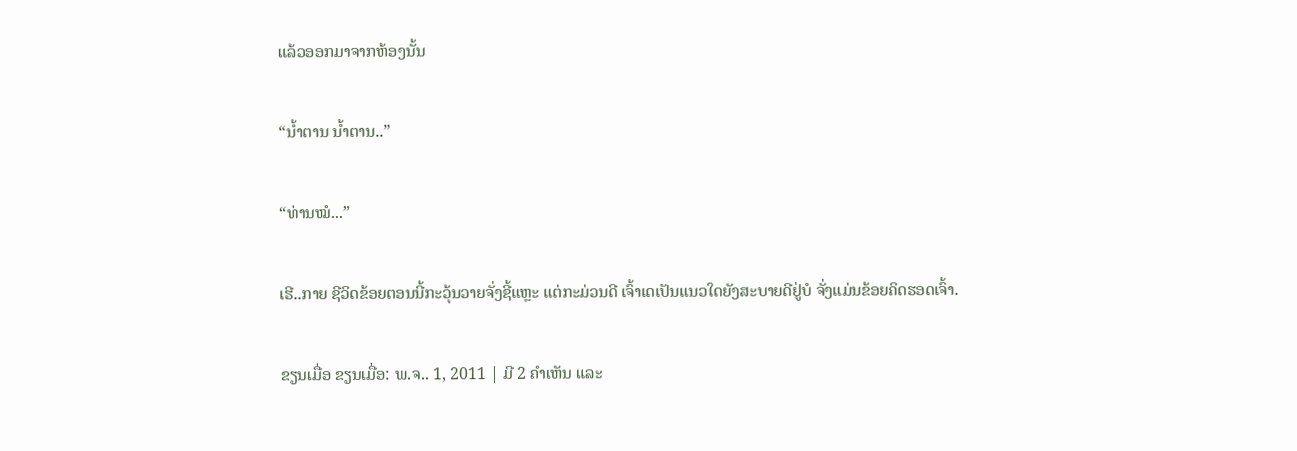ແລ້ວອອກມາຈາກຫ້ອງນັ້ນ

“ນໍ້າຕານ ນໍ້າຕານ..”

“ທ່ານໝໍ...”

ເຮີ..ກາຍ ຊີວິດຂ້ອຍຕອນນີ້ກະວຸ້ນວາຍຈັ່ງຊີ້ແຫຼະ ແຕ່ກະມ່ວນດີ ເຈົ້າເດເປັນແນວໃດຍັງສະບາຍດີຢູ່ບໍ ຈັ່ງແມ່ນຂ້ອຍຄິດຮອດເຈົ້າ.

ຂຽນເມື່ອ ຂຽນເມື່ອ: ພ.ຈ.. 1, 2011 | ມີ 2 ຄຳເຫັນ ແລະ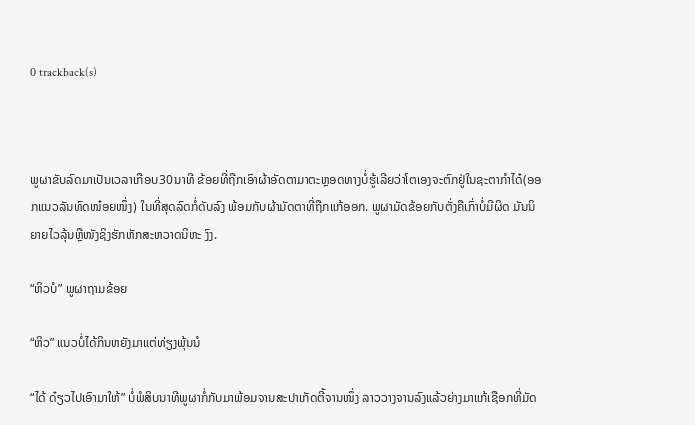0 trackback(s)



ພູຜາຂັບລົດມາເປັນເວລາເກືອບ30ນາທີ ຂ້ອຍທີ່ຖືກເອົາຜ້າອັດຕາມາຕະຫຼອດທາງບໍ່ຮູ້ເລີຍວ່າໂຕເອງຈະຕົກຢູ່ໃນຊະຕາກໍາໄດ໋(ອອກແນວລັນທົດໜ໋ອຍໜຶ່ງ) ໃນທີ່ສຸດລົດກໍ່ດັບລົງ ພ້ອມກັບຜ້າມັດຕາທີ່ຖືກແກ້ອອກ. ພູຜາມັດຂ້ອຍກັບຕັ່ງຄືເກົ່າບໍ່ມີຜິດ ມັນນິຍາຍໄວລຸ້ນຫຼືໜັງຊິງຮັກຫັກສະຫວາດນິຫະ ງົງ.

“ຫິວບໍ” ພູຜາຖາມຂ້ອຍ

“ຫິວ” ແນວບໍ່ໄດ້ກິນຫຍັງມາແຕ່ທ່ຽງພຸ້ນນໍ

“ໄດ້ ດ໋ຽວໄປເອົາມາໃຫ້” ບໍ່ພໍສິບນາທີພູຜາກໍ່ກັບມາພ້ອມຈານສະປາເກັດຕີ້ຈານໜຶ່ງ ລາວວາງຈານລົງແລ້ວຍ່າງມາແກ້ເຊືອກທີ່ມັດ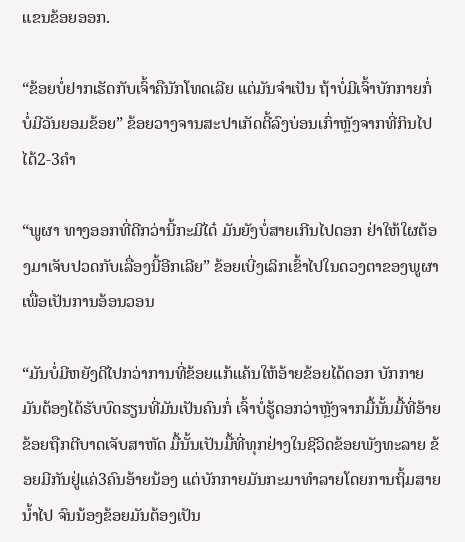ແຂນຂ້ອຍອອກ.

“ຂ້ອຍບໍ່ຢາກເຮັດກັບເຈົ້າຄືນັກໂທດເລີຍ ແຕ່ມັນຈໍາເປັນ ຖ້າບໍ່ມີເຈົ້າບັກກາຍກໍ່ບໍ່ມີວັນຍອມຂ້ອຍ” ຂ້ອຍວາງຈານສະປາເກັດຕີ້ລົງບ່ອນເກົ່າຫຼັງຈາກທີ່ກິນໄປໄດ້2-3ຄໍາ

“ພູຜາ ທາງອອກທີ່ດີກວ່ານີ້ກະມີໄດ໋ ມັນຍັງບໍ່ສາຍເກີນໄປດອກ ຢ່າໃຫ້ໃຜຕ້ອງມາເຈັບປວດກັບເລື່ອງນີ້ອີກເລີຍ” ຂ້ອຍເບີ່ງເລິກເຂົ້າໄປໃນດວງຕາຂອງພູຜາ ເພື່ອເປັນການອ້ອນວອນ

“ມັນບໍ່ມີຫຍັງດີໄປກວ່າການທີ່ຂ້ອຍແກ້ແຄ້ນໃຫ້ອ້າຍຂ້ອຍໄດ້ດອກ ບັກກາຍມັນຕ້ອງໄດ້ຮັບບົດຮຽນທີ່ມັນເປັນຄົນກໍ່ ເຈົ້າບໍ່ຮູ້ດອກວ່າຫຼັງຈາກມື້ນັ້ນມື້ທີ່ອ້າຍຂ້ອຍຖືກຕີບາດເຈັບສາຫັດ ມື້ນັ້ນເປັນມື້ທີ່ທຸກຢ່າງໃນຊີວິດຂ້ອຍພັງທະລາຍ ຂ້ອຍມີກັນຢູ່ແຄ່3ຄົນອ້າຍນ້ອງ ແຕ່ບັກກາຍມັນກະມາທໍາລາຍໂດຍການຖິ້ມສາຍນໍ້າໄປ ຈົນນ້ອງຂ້ອຍມັນຕ້ອງເປັນ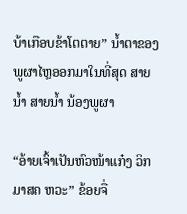ບ້າເກືອບຂ້າໂຕຕາຍ” ນໍ້າຕາຂອງພູຜາໄຫຼອອກມາໃນທີ່ສຸດ ສາຍນໍ້າ ສາຍນໍ້າ ນ້ອງພູຜາ

“ອ້າຍເຈົ້າເປັນຫົວໜ້າແກ໋ງ ວິກມາສຄ ຫວະ” ຂ້ອຍຈື່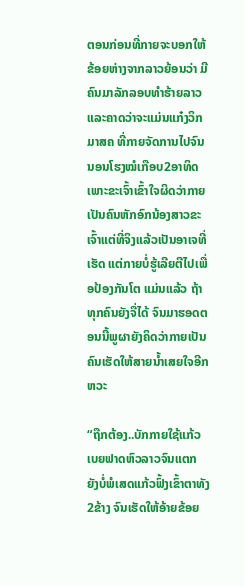ຕອນກ່ອນທີ່ກາຍຈະບອກໃຫ້ຂ້ອຍຫ່າງຈາກລາວຍ້ອນວ່າ ມີຄົນມາລັກລອບທໍາຮ້າຍລາວ ແລະຄາດວ່າຈະແມ່ນແກ໋ງວິກມາສຄ ທີ່ກາຍຈັດການໄປຈົນນອນໂຮງໝໍເກືອບ2ອາທິດເພາະຂະເຈົ້າເຂົ້າໃຈຜິດວ່າກາຍເປັນຄົນຫັກອົກນ້ອງສາວຂະເຈົ້າແຕ່ທີ່ຈິງແລ້ວເປັນອາເຈທີ່ເຮັດ ແຕ່ກາຍບໍ່ຮູ້ເລີຍຕີໄປເພື່ອປ້ອງກັນໂຕ ແມ່ນແລ້ວ ຖ້າທຸກຄົນຍັງຈື່ໄດ້ ຈົນມາຮອດຕອນນີ້ພູຜາຍັງຄິດວ່າກາຍເປັນຄົນເຮັດໃຫ້ສາຍນໍ້າເສຍໃຈອີກຫວະ

“ຖືກຕ້ອງ..ບັກກາຍໃຊ້ແກ້ວເບຍຟາດຫົວລາວຈົນແຕກ ຍັງບໍ່ພໍເສດແກ້ວຟົ້ງເຂົ້າຕາທັງ2ຂ້າງ ຈົນເຮັດໃຫ້ອ້າຍຂ້ອຍ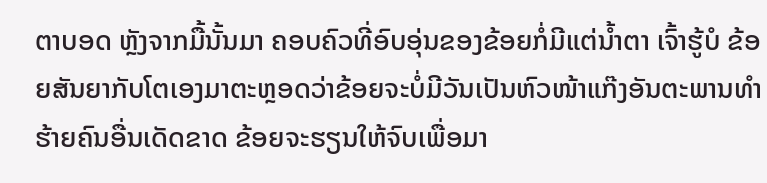ຕາບອດ ຫຼັງຈາກມື້ນັ້ນມາ ຄອບຄົວທີ່ອົບອຸ່ນຂອງຂ້ອຍກໍ່ມີແຕ່ນໍ້າຕາ ເຈົ້າຮູ້ບໍ ຂ້ອຍສັນຍາກັບໂຕເອງມາຕະຫຼອດວ່າຂ້ອຍຈະບໍ່ມີວັນເປັນຫົວໜ້າແກ໊ງອັນຕະພານທໍາຮ້າຍຄົນອື່ນເດັດຂາດ ຂ້ອຍຈະຮຽນໃຫ້ຈົບເພື່ອມາ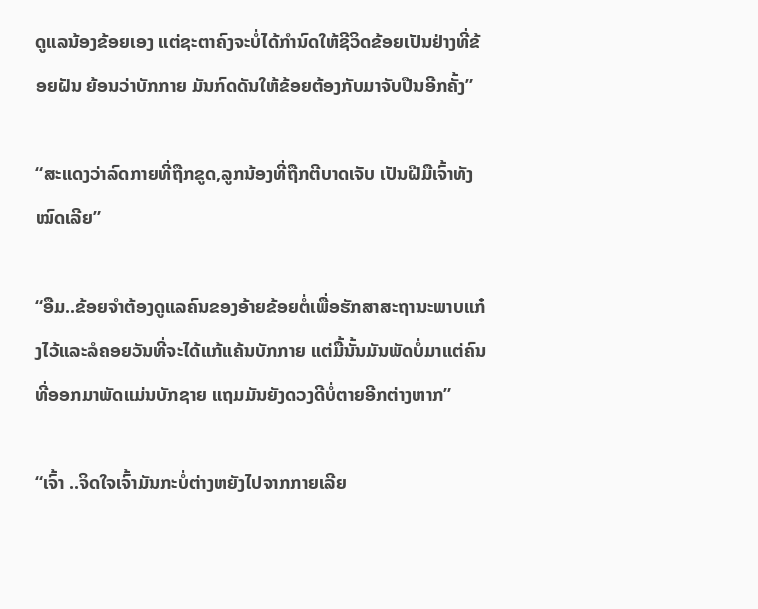ດູແລນ້ອງຂ້ອຍເອງ ແຕ່ຊະຕາຄົງຈະບໍ່ໄດ້ກໍານົດໃຫ້ຊີວິດຂ້ອຍເປັນຢ່າງທີ່ຂ້ອຍຝັນ ຍ້ອນວ່າບັກກາຍ ມັນກົດດັນໃຫ້ຂ້ອຍຕ້ອງກັບມາຈັບປືນອີກຄັ້ງ”

“ສະແດງວ່າລົດກາຍທີ່ຖືກຂູດ,ລູກນ້ອງທີ່ຖືກຕີບາດເຈັບ ເປັນຝີມືເຈົ້າທັງໝົດເລີຍ”

“ອືມ..ຂ້ອຍຈໍາຕ້ອງດູແລຄົນຂອງອ້າຍຂ້ອຍຕໍ່ເພື່ອຮັກສາສະຖານະພາບແກ໋ງໄວ້ແລະລໍຄອຍວັນທີ່ຈະໄດ້ແກ້ແຄ້ນບັກກາຍ ແຕ່ມື້ນັ້ນມັນພັດບໍ່ມາແຕ່ຄົນທີ່ອອກມາພັດແມ່ນບັກຊາຍ ແຖມມັນຍັງດວງດີບໍ່ຕາຍອີກຕ່າງຫາກ”

“ເຈົ້າ ..ຈິດໃຈເຈົ້າມັນກະບໍ່ຕ່າງຫຍັງໄປຈາກກາຍເລີຍ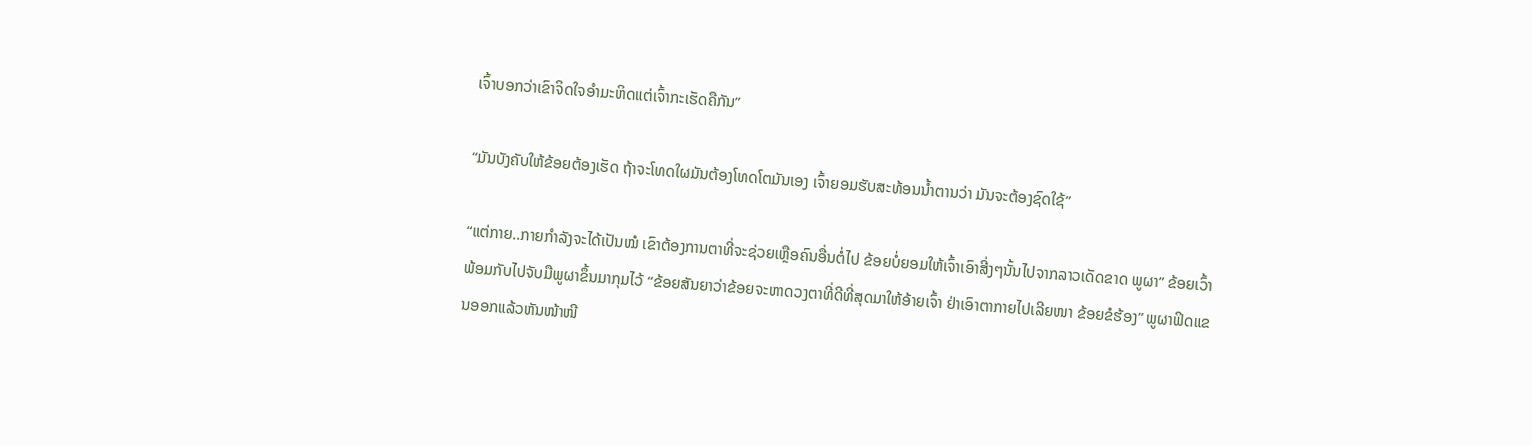ເຈົ້າບອກວ່າເຂົາຈິດໃຈອໍາມະຫິດແຕ່ເຈົ້າກະເຮັດຄືກັນ”

“ມັນບັງຄັບໃຫ້ຂ້ອຍຕ້ອງເຮັດ ຖ້າຈະໂທດໃຜມັນຕ້ອງໂທດໂຕມັນເອງ ເຈົ້າຍອມຮັບສະທ້ອນນໍ້າຕານວ່າ ມັນຈະຕ້ອງຊົດໃຊ້”

“ແຕ່ກາຍ..ກາຍກໍາລັງຈະໄດ້ເປັນໝໍ ເຂົາຕ້ອງການຕາທີ່ຈະຊ່ວຍເຫຼືອຄົນອື່ນຕໍ່ໄປ ຂ້ອຍບໍ່ຍອມໃຫ້ເຈົ້າເອົາສີ່ງໆນັ້ນໄປຈາກລາວເດັດຂາດ ພູຜາ” ຂ້ອຍເວົ້າພ້ອມກັບໄປຈັບມືພູຜາຂຶ້ນມາກຸມໄວ້ “ຂ້ອຍສັນຍາວ່າຂ້ອຍຈະຫາດວງຕາທີ່ດີທີ່ສຸດມາໃຫ້ອ້າຍເຈົ້າ ຢ່າເອົາຕາກາຍໄປເລີຍໜາ ຂ້ອຍຂໍຮ້ອງ” ພູຜາຟິດແຂນອອກແລ້ວຫັນໜ້າໜີ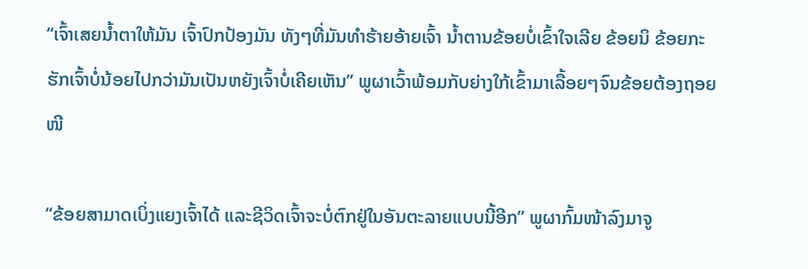“ເຈົ້າເສຍນໍ້າຕາໃຫ້ມັນ ເຈົ້າປົກປ້ອງມັນ ທັງໆທີ່ມັນທໍາຮ້າຍອ້າຍເຈົ້າ ນໍ້າຕານຂ້ອຍບໍ່ເຂົ້າໃຈເລີຍ ຂ້ອຍນິ ຂ້ອຍກະຮັກເຈົ້າບໍ່ນ້ອຍໄປກວ່າມັນເປັນຫຍັງເຈົ້າບໍ່ເຄີຍເຫັນ” ພູຜາເວົ້າພ້ອມກັບຍ່າງໃກ້ເຂົ້າມາເລື້ອຍໆຈົນຂ້ອຍຕ້ອງຖອຍໜີ

“ຂ້ອຍສາມາດເບິ່ງແຍງເຈົ້າໄດ້ ແລະຊີວິດເຈົ້າຈະບໍ່ຕົກຢູ່ໃນອັນຕະລາຍແບບນີ້ອີກ” ພູຜາກົ້ມໜ້າລົງມາຈູ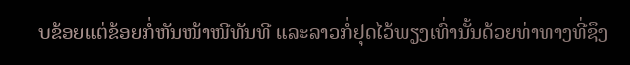ບຂ້ອຍແຕ່ຂ້ອຍກໍ່ຫັນໜ້າໜີທັນທີ ແລະລາວກໍ່ຢຸດໄວ້ພຽງເທົ່ານັ້ນດ້ວຍທ່າທາງທີ່ຊຶງ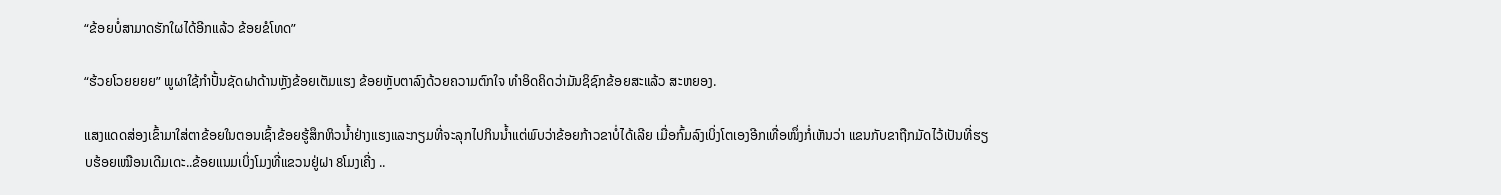“ຂ້ອຍບໍ່ສາມາດຮັກໃຜໄດ້ອີກແລ້ວ ຂ້ອຍຂໍໂທດ”

“ຮ້ວຍໂວຍຍຍຍ” ພູຜາໃຊ້ກໍາປັ້ນຊັດຝາດ້ານຫຼັງຂ້ອຍເຕັມແຮງ ຂ້ອຍຫຼັບຕາລົງດ້ວຍຄວາມຕົກໃຈ ທໍາອິດຄິດວ່າມັນຊິຊົກຂ້ອຍສະແລ້ວ ສະຫຍອງ.

ແສງແດດສ່ອງເຂົ້າມາໃສ່ຕາຂ້ອຍໃນຕອນເຊົ້າຂ້ອຍຮູ້ສຶກຫິວນໍ້າຢ່າງແຮງແລະກຽມທີ່ຈະລຸກໄປກິນນໍ້າແຕ່ພົບວ່າຂ້ອຍກ້າວຂາບໍ່ໄດ້ເລີຍ ເມື່ອກົ້ມລົງເບິ່ງໂຕເອງອີກເທື່ອໜຶ່ງກໍ່ເຫັນວ່າ ແຂນກັບຂາຖືກມັດໄວ້ເປັນທີ່ຮຽບຮ້ອຍເໝືອນເດີມເດະ..ຂ້ອຍແນມເບິ່ງໂມງທີ່ແຂວນຢູ່ຝາ 8ໂມງເຄີ່ງ ..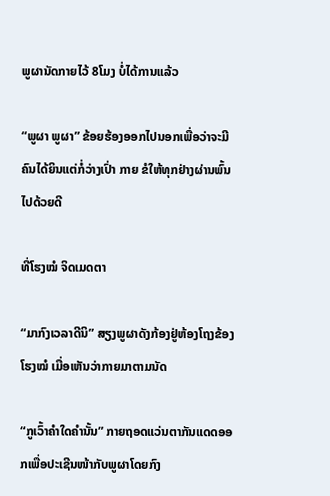ພູຜານັດກາຍໄວ້ 8ໂມງ ບໍ່ໄດ້ການແລ້ວ

“ພູຜາ ພູຜາ” ຂ້ອຍຮ້ອງອອກໄປນອກເພື່ອວ່າຈະມີຄົນໄດ້ຍິນແຕ່ກໍ່ວ່າງເປົ່າ ກາຍ ຂໍໃຫ້ທຸກຢ່າງຜ່ານພົ້ນໄປດ້ວຍດີ

ທີ່ໂຮງໝໍ ຈິດເມດຕາ

“ມາກົງເວລາດີນິ” ສຽງພູຜາດັງກ້ອງຢູ່ຫ້ອງໂຖງຂ້ອງໂຮງໝໍ ເມື່ອເຫັນວ່າກາຍມາຕາມນັດ

“ກູເວົ້າຄໍາໃດຄໍານັ້ນ” ກາຍຖອດແວ່ນຕາກັນແດດອອກເພື່ອປະເຊີນໜ້າກັບພູຜາໂດຍກົງ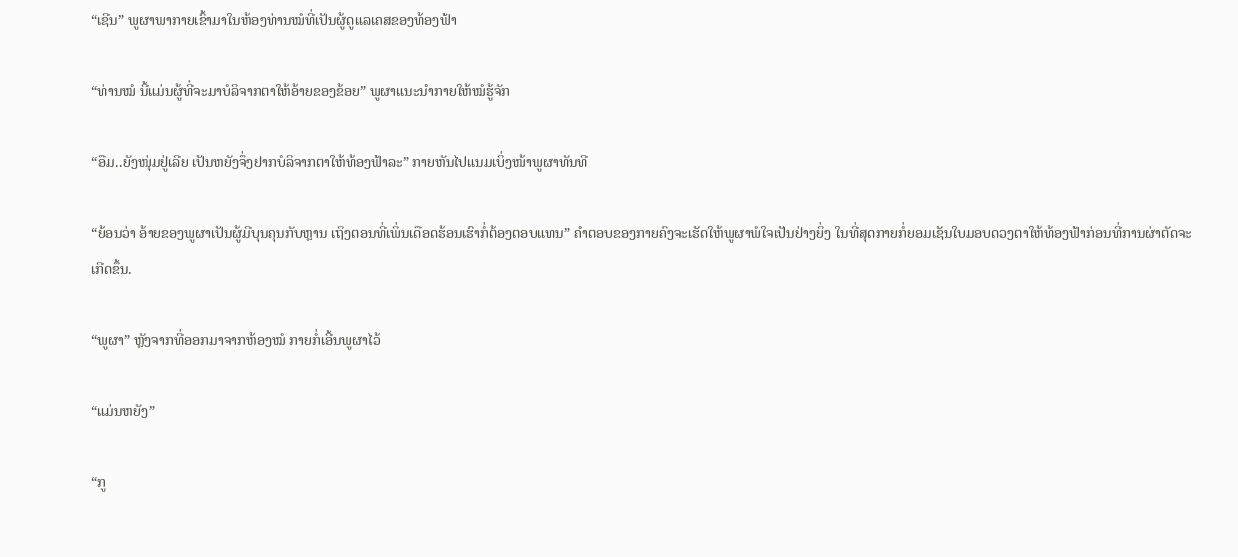“ເຊີນ” ພູຜາພາກາຍເຂົ້າມາໃນຫ້ອງທ່ານໝໍທີ່ເປັນຜູ້ດູແລເຄສຂອງທ້ອງຟ້າ

“ທ່ານໝໍ ນີ້ແມ່ນຜູ້ທີ່ຈະມາບໍລິຈາກຕາໃຫ້ອ້າຍຂອງຂ້ອຍ” ພູຜາແນະນໍາກາຍໃຫ້ໝໍຮູ້ຈັກ

“ອືມ..ຍັງໜຸ່ມຢູ່ເລີຍ ເປັນຫຍັງຈຶ່ງຢາກບໍລິຈາກຕາໃຫ້ທ້ອງຟ້າລະ” ກາຍຫັນໄປແນມເບິ່ງໜ້າພູຜາທັນທີ

“ຍ້ອນວ່າ ອ້າຍຂອງພູຜາເປັນຜູ້ມີບຸນຄຸນກັບຫຼານ ເຖິງຕອນທີ່ເພິ່ນເດືອດຮ້ອນເຮົາກໍ່ຕ້ອງຕອບແທນ” ຄໍາຕອບຂອງກາຍຄົງຈະເຮັດໃຫ້ພູຜາພໍໃຈເປັນຢ່າງຍິ່ງ ໃນທີ່ສຸດກາຍກໍ່ຍອມເຊັນໃບມອບດວງຕາໃຫ້ທ້ອງຟ້າກ່ອນທີ່ການຜ່າຕັດຈະເກີດຂຶ້ນ.

“ພູຜາ” ຫຼັງຈາກທີ່ອອກມາຈາກຫ້ອງໝໍ ກາຍກໍ່ເອີ້ນພູຜາໄວ້

“ແມ່ນຫຍັງ”

“ກູ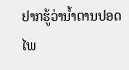ຢາກຮູ້ວ່ານໍ້າຕານປອດໄພ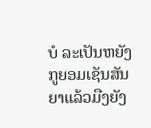ບໍ ລະເປັນຫຍັງກູຍອມເຊັນສັນຍາແລ້ວມືງຍັງ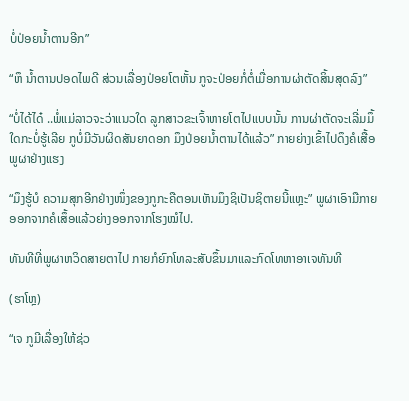ບໍ່ປ່ອຍນໍ້າຕານອີກ”

“ຫຶ ນໍ້າຕານປອດໄພດີ ສ່ວນເລື່ອງປ່ອຍໂຕຫັ້ນ ກູຈະປ່ອຍກໍ່ຕໍ່ເມື່ອການຜ່າຕັດສິ້ນສຸດລົງ”

“ບໍ່ໄດ້ໄດ໋ ..ພໍ່ແມ່ລາວຈະວ່າແນວໃດ ລູກສາວຂະເຈົ້າຫາຍໂຕໄປແບບນັ້ນ ການຜ່າຕັດຈະເລີ່ມມຶ້ໃດກະບໍ່ຮູ້ເລີຍ ກູບໍ່ມີວັນຜິດສັນຍາດອກ ມຶງປ່ອຍນໍ້າຕານໄດ້ແລ້ວ” ກາຍຍ່າງເຂົ້າໄປດຶງຄໍເສື້ອພູຜາຢ່າງແຮງ

“ມຶງຮູ້ບໍ ຄວາມສຸກອີກຢ່າງໜຶ່ງຂອງກູກະຄືຕອນເຫັນມຶງຊິເປັນຊິຕາຍນີ້ແຫຼະ” ພູຜາເອົາມືກາຍອອກຈາກຄໍເສຶ້ອແລ້ວຍ່າງອອກຈາກໂຮງໝໍໄປ.

ທັນທີທີ່ພູຜາຫວິດສາຍຕາໄປ ກາຍກໍຍົກໂທລະສັບຂຶ້ນມາແລະກົດໂທຫາອາເຈທັນທີ

(ຮາໂຫຼ)

“ເຈ ກູມີເລື່ອງໃຫ້ຊ່ວ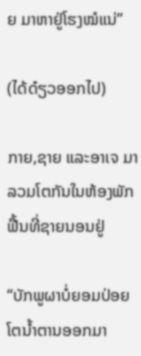ຍ ມາຫາຢູ່ໂຮງໝໍແນ່”

(ໄດ້ດ໋ຽວອອກໄປ)

ກາຍ,ຊາຍ ແລະອາເຈ ມາລວມໂຕກັນໃນຫ້ອງພັກຟື້ນທີ່ຊາຍນອນຢູ່

“ບັກພູຜາບໍ່ຍອມປ່ອຍໂຕນໍ້າຕານອອກມາ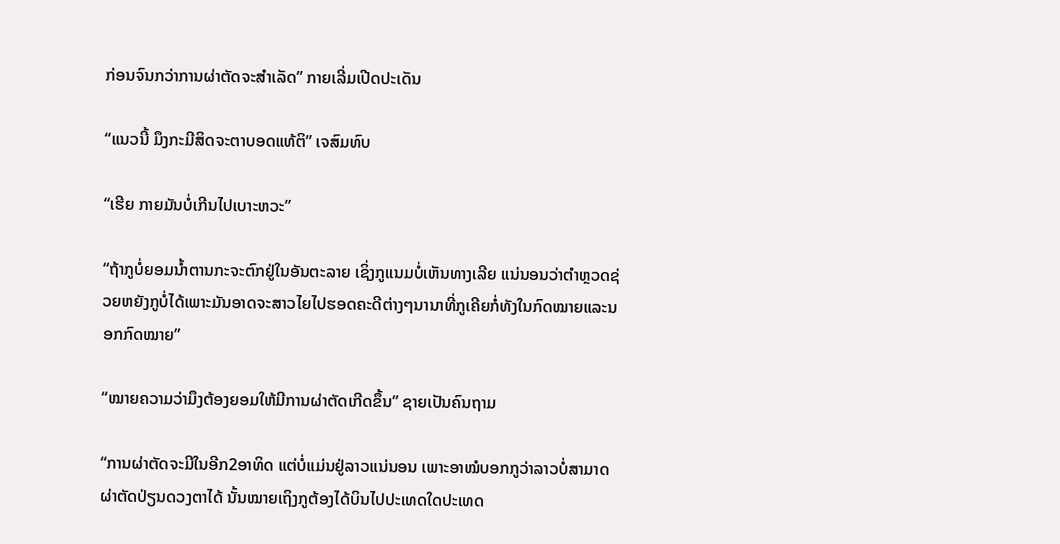ກ່ອນຈົນກວ່າການຜ່າຕັດຈະສໍາເລັດ” ກາຍເລີ່ມເປີດປະເດັນ

“ແນວນີ້ ມຶງກະມີສິດຈະຕາບອດແທ້ຕິ” ເຈສົມທົບ

“ເຮີຍ ກາຍມັນບໍ່ເກີນໄປເບາະຫວະ”

“ຖ້າກູບໍ່ຍອມນໍ້າຕານກະຈະຕົກຢູ່ໃນອັນຕະລາຍ ເຊິ່ງກູແນມບໍ່ເຫັນທາງເລີຍ ແນ່ນອນວ່າຕໍາຫຼວດຊ່ວຍຫຍັງກູບໍ່ໄດ້ເພາະມັນອາດຈະສາວໄຍໄປຮອດຄະດີຕ່າງໆນານາທີ່ກູເຄີຍກໍ່ທັງໃນກົດໝາຍແລະນອກກົດໝາຍ”

“ໝາຍຄວາມວ່າມຶງຕ້ອງຍອມໃຫ້ມີການຜ່າຕັດເກີດຂຶ້ນ” ຊາຍເປັນຄົນຖາມ

“ການຜ່າຕັດຈະມີໃນອີກ2ອາທິດ ແຕ່ບໍ່ແມ່ນຢູ່ລາວແນ່ນອນ ເພາະອາໝໍບອກກູວ່າລາວບໍ່ສາມາດຜ່າຕັດປ່ຽນດວງຕາໄດ້ ນັ້ນໝາຍເຖິງກູຕ້ອງໄດ້ບິນໄປປະເທດໃດປະເທດ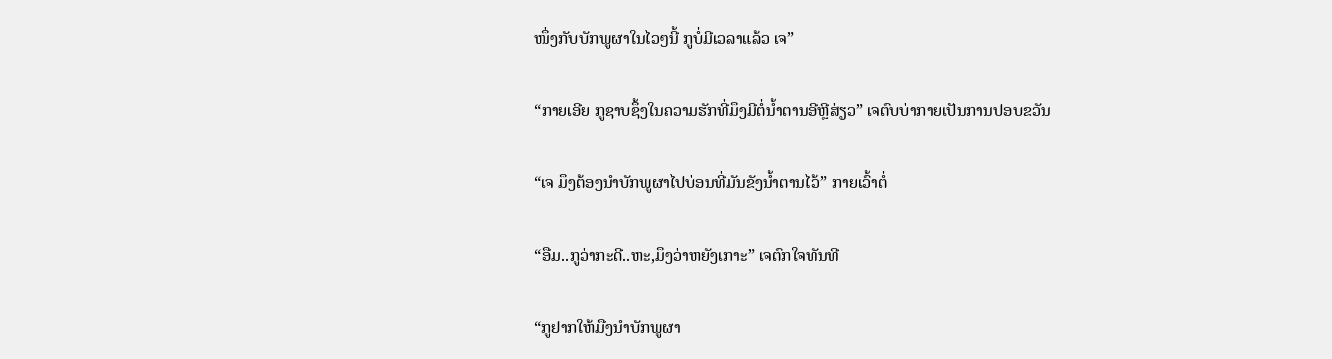ໜຶ່ງກັບບັກພູຜາໃນໄວໆນີ້ ກູບໍ່ມີເວລາແລ້ວ ເຈ”

“ກາຍເອີຍ ກູຊາບຊຶ້ງໃນຄວາມຮັກທີ່ມຶງມີຕໍ່ນໍ້າຕານອີຫຼີສ່ຽວ” ເຈຕົບບ່າກາຍເປັນການປອບຂວັນ

“ເຈ ມຶງຕ້ອງນໍາບັກພູຜາໄປບ່ອນທີ່ມັນຂັງນໍ້າຕານໄວ້” ກາຍເວົ້າຕໍ່

“ອືມ..ກູວ່າກະດີ..ຫະ,ມຶງວ່າຫຍັງເກາະ” ເຈຕົກໃຈທັນທີ

“ກູຢາກໃຫ້ມືງນໍາບັກພູຜາ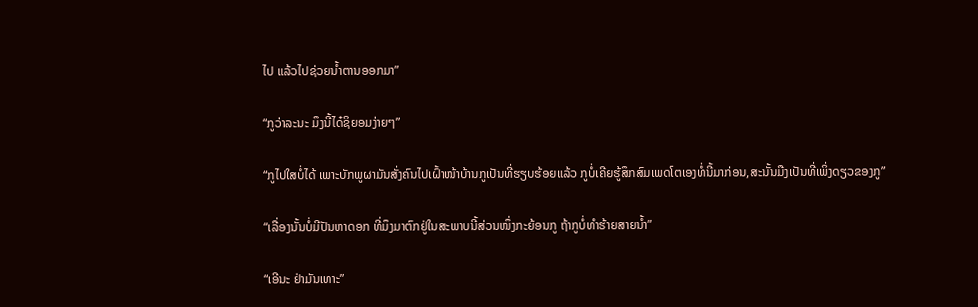ໄປ ແລ້ວໄປຊ່ວຍນໍ້າຕານອອກມາ”

“ກູວ່າລະນະ ມຶງນີ້ໄດ໋ຊິຍອມງ່າຍໆ”

“ກູໄປໃສບໍ່ໄດ້ ເພາະບັກພູຜາມັນສັ່ງຄົນໄປເຝົ້າໜ້າບ້ານກູເປັນທີ່ຮຽບຮ້ອຍແລ້ວ ກູບໍ່ເຄີຍຮູ້ສຶກສົມເພດໂຕເອງທໍ່ນີ້ມາກ່ອນ,ສະນັ້ນມືງເປັນທີ່ເພິ່ງດຽວຂອງກູ”

“ເລື່ອງນັ້ນບໍ່ມີປັນຫາດອກ ທີ່ມຶງມາຕົກຢູ່ໃນສະພາບນີ້ສ່ວນໜຶ່ງກະຍ້ອນກູ ຖ້າກູບໍ່ທໍາຮ້າຍສາຍນໍ້າ”

“ເອີນະ ຢ່າມັນເທາະ”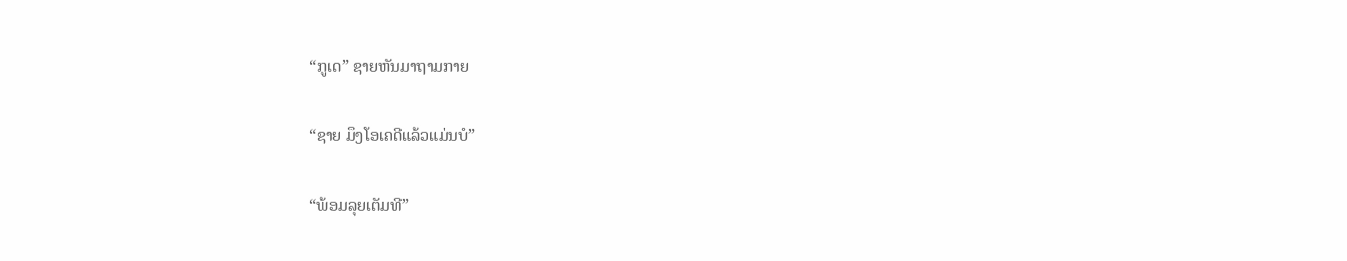“ກູເດ” ຊາຍຫັນມາຖາມກາຍ

“ຊາຍ ມຶງໂອເຄດີແລ້ວແມ່ນບໍ”

“ພ້ອມລຸຍເຕັມທີ”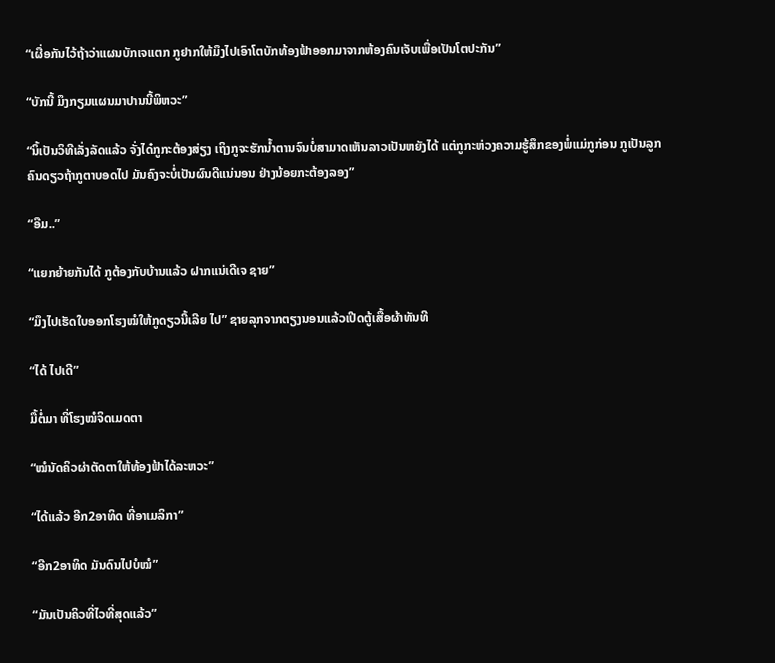“ເຜື່ອກັນໄວ້ຖ້າວ່າແຜນບັກເຈແຕກ ກູຢາກໃຫ້ມຶງໄປເອົາໂຕບັກທ້ອງຟ້າອອກມາຈາກຫ້ອງຄົນເຈັບເພື່ອເປັນໂຕປະກັນ”

“ບັກນີ້ ມຶງກຽມແຜນມາປານນີ້ພິຫວະ”

“ນິ້ເປັນວິທີເລັ່ງລັດແລ້ວ ຈັ່ງໄດ໋ກູກະຕ້ອງສ່ຽງ ເຖິງກູຈະຮັກນໍ້າຕານຈົນບໍ່ສາມາດເຫັນລາວເປັນຫຍັງໄດ້ ແຕ່ກູກະຫ່ວງຄວາມຮູ້ສຶກຂອງພໍ່ແມ່ກູກ່ອນ ກູເປັນລູກຄົນດຽວຖ້າກູຕາບອດໄປ ມັນຄົງຈະບໍ່ເປັນຜົນດີແນ່ນອນ ຢ່າງນ້ອຍກະຕ້ອງລອງ”

“ອືມ..”

“ແຍກຍ້າຍກັນໄດ້ ກູຕ້ອງກັບບ້ານແລ້ວ ຝາກແນ່ເດີເຈ ຊາຍ”

“ມຶງໄປເຮັດໃບອອກໂຮງໝໍໃຫ້ກູດຽວນີ້ເລີຍ ໄປ” ຊາຍລຸກຈາກຕຽງນອນແລ້ວເປີດຕູ້ເສື້ອຜ້າທັນທີ

“ໄດ້ ໄປເດີ”

ມື້ຕໍ່ມາ ທີ່ໂຮງໝໍຈິດເມດຕາ

“ໝໍນັດຄິວຜ່າຕັດຕາໃຫ້ທ້ອງຟ້າໄດ້ລະຫວະ”

“ໄດ້ແລ້ວ ອີກ2ອາທິດ ທີ່ອາເມລິກາ”

“ອີກ2ອາທິດ ມັນດົນໄປບໍໝໍ”

“ມັນເປັນຄິວທີ່ໄວທີ່ສຸດແລ້ວ”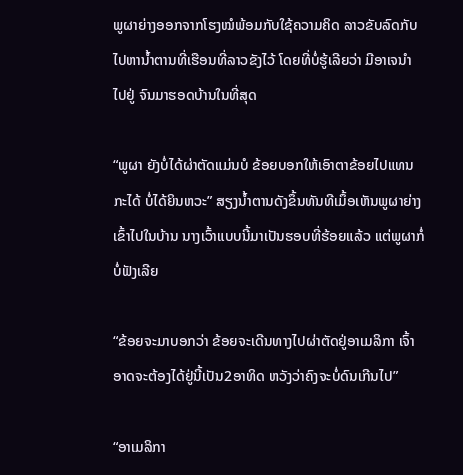ພູຜາຍ່າງອອກຈາກໂຮງໝໍພ້ອມກັບໃຊ້ຄວາມຄິດ ລາວຂັບລົດກັບໄປຫານໍ້າຕານທີ່ເຮືອນທີ່ລາວຂັງໄວ້ ໂດຍທີ່ບໍ່ຮູ້ເລີຍວ່າ ມີອາເຈນໍາໄປຢູ່ ຈົນມາຮອດບ້ານໃນທີ່ສຸດ

“ພູຜາ ຍັງບໍ່ໄດ້ຜ່າຕັດແມ່ນບໍ ຂ້ອຍບອກໃຫ້ເອົາຕາຂ້ອຍໄປແທນກະໄດ້ ບໍ່ໄດ້ຍິນຫວະ” ສຽງນໍ້າຕານດັງຂຶ້ນທັນທີເມຶ້ອເຫັນພູຜາຍ່າງເຂົ້າໄປໃນບ້ານ ນາງເວົ້າແບບນີ້ມາເປັນຮອບທີ່ຮ້ອຍແລ້ວ ແຕ່ພູຜາກໍ່ບໍ່ຟັງເລີຍ

“ຂ້ອຍຈະມາບອກວ່າ ຂ້ອຍຈະເດີນທາງໄປຜ່າຕັດຢູ່ອາເມລິກາ ເຈົ້າອາດຈະຕ້ອງໄດ້ຢູ່ນີ້ເປັນ2ອາທິດ ຫວັງວ່າຄົງຈະບໍ່ດົນເກີນໄປ”

“ອາເມລິກາ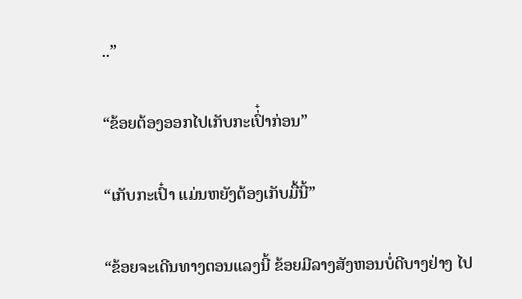..”

“ຂ້ອຍຕ້ອງອອກໄປເກັບກະເປົ່໋າກ່ອນ”

“ເກັບກະເປົ໋າ ແມ່ນຫຍັງຕ້ອງເກັບມື້ນີ້”

“ຂ້ອຍຈະເດີນທາງຕອນແລງນີ້ ຂ້ອຍມີລາງສັງຫອນບໍ່ດີບາງຢ່າງ ໄປ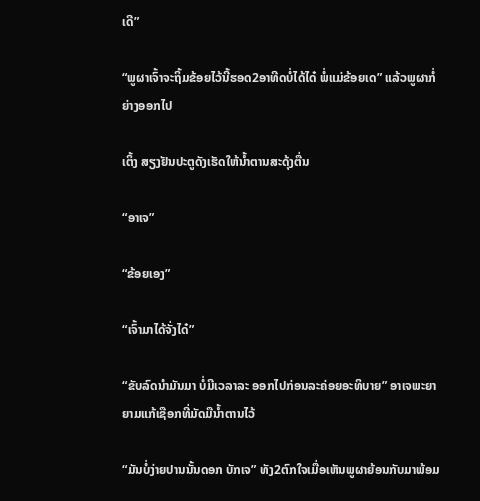ເດີ”

“ພູຜາເຈົ້າຈະຖິ້ມຂ້ອຍໄວ້ນີ້ຮອດ2ອາທີດບໍ່ໄດ້ໄດ໋ ພໍ່ແມ່ຂ້ອຍເດ” ແລ້ວພູຜາກໍ່ຍ່າງອອກໄປ

ເຕິ້ງ ສຽງຢັນປະຕູດັງເຮັດໃຫ້ນໍ້າຕານສະດຸ້ງຕື່ນ

“ອາເຈ”

“ຂ້ອຍເອງ”

“ເຈົ້າມາໄດ້ຈັ່ງໄດ໋”

“ຂັບລົດນໍາມັນມາ ບໍ່ມີເວລາລະ ອອກໄປກ່ອນລະຄ່ອຍອະທິບາຍ” ອາເຈພະຍາຍາມແກ້ເຊືອກທີ່ມັດມືນໍ້າຕານໄວ້

“ມັນບໍ່ງ່າຍປານນັ້ນດອກ ບັກເຈ” ທັງ2ຕົກໃຈເມື່ອເຫັນພູຜາຍ້ອນກັບມາພ້ອມ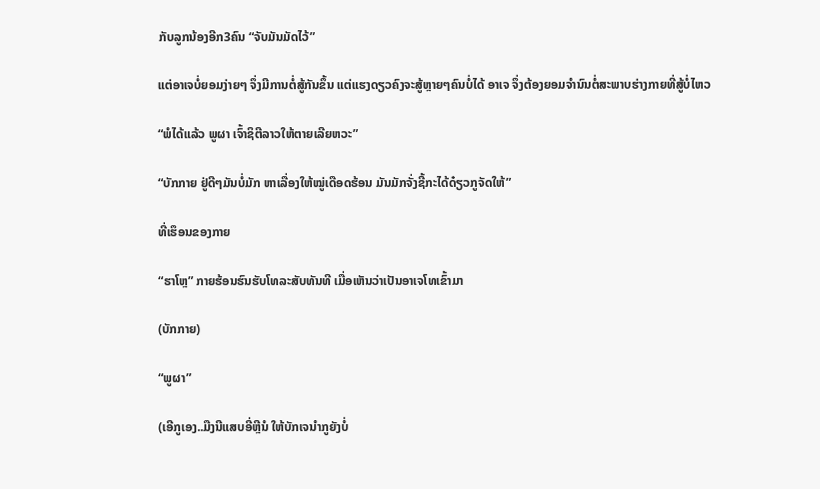ກັບລູກນ້ອງອີກ3ຄົນ “ຈັບມັນມັດໄວ້”

ແຕ່ອາເຈບໍ່ຍອມງ່າຍໆ ຈຶ່ງມີການຕໍ່ສູ້ກັນຂຶ້ນ ແຕ່ແຮງດຽວຄົງຈະສູ້ຫຼາຍໆຄົນບໍ່ໄດ້ ອາເຈ ຈຶ່ງຕ້ອງຍອມຈໍານົນຕໍ່ສະພາບຮ່າງກາຍທີ່ສູ້ບໍ່ໄຫວ

“ພໍໄດ້ແລ້ວ ພູຜາ ເຈົ້າຊິຕີລາວໃຫ້ຕາຍເລີຍຫວະ”

“ບັກກາຍ ຢູ່ດີໆມັນບໍ່ມັກ ຫາເລື່ອງໃຫ້ໝູ່ເດືອດຮ້ອນ ມັນມັກຈັ່ງຊີ້ກະໄດ້ດ໋ຽວກູຈັດໃຫ້”

ທີ່ເຮຶອນຂອງກາຍ

“ຮາໂຫຼ” ກາຍຮ້ອນຮົນຮັບໂທລະສັບທັນທີ ເມື່ອເຫັນວ່າເປັນອາເຈໂທເຂົ້າມາ

(ບັກກາຍ)

“ພູຜາ”

(ເອີກູເອງ..ມືງນີແສບອີ່ຫຼີນໍ ໃຫ້ບັກເຈນໍາກູຍັງບໍ່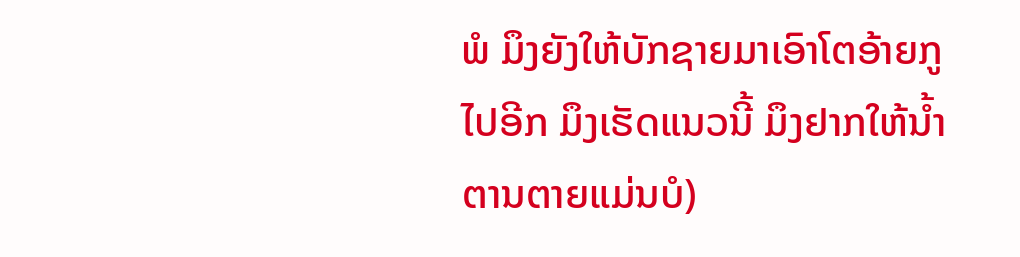ພໍ ມຶງຍັງໃຫ້ບັກຊາຍມາເອົາໂຕອ້າຍກູໄປອີກ ມຶງເຮັດແນວນີ້ ມຶງຢາກໃຫ້ນໍ້າຕານຕາຍແມ່ນບໍ)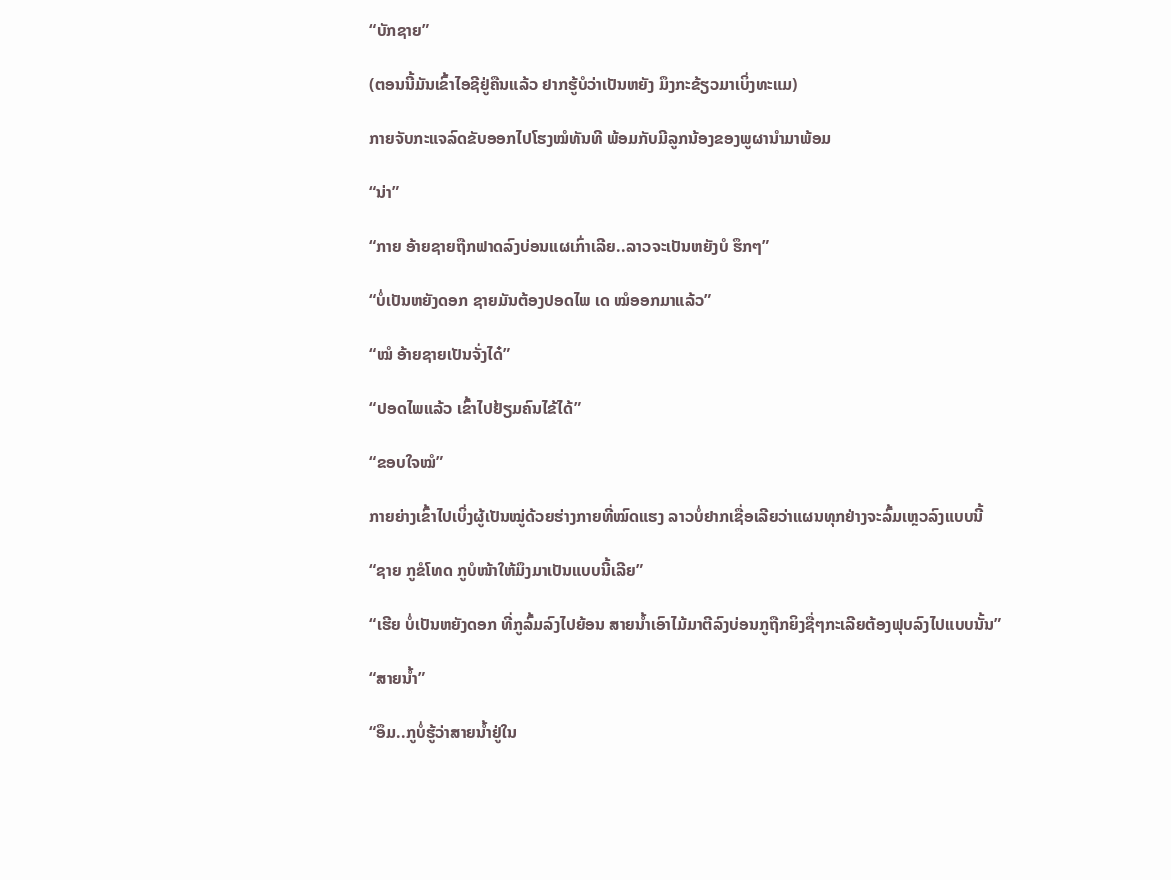“ບັກຊາຍ”

(ຕອນນີ້ມັນເຂົ້າໄອຊີຢູ່ຄືນແລ້ວ ຢາກຮູ້ບໍວ່າເປັນຫຍັງ ມຶງກະຂ້ຽວມາເບິ່ງທະແມ)

ກາຍຈັບກະແຈລົດຂັບອອກໄປໂຮງໝໍທັນທີ ພ້ອມກັບມີລູກນ້ອງຂອງພູຜານໍາມາພ້ອມ

“ນ່າ”

“ກາຍ ອ້າຍຊາຍຖືກຟາດລົງບ່ອນແຜເກົ່າເລີຍ..ລາວຈະເປັນຫຍັງບໍ ຮຶກໆ”

“ບໍ່ເປັນຫຍັງດອກ ຊາຍມັນຕ້ອງປອດໄພ ເດ ໝໍອອກມາແລ້ວ”

“ໝໍ ອ້າຍຊາຍເປັນຈັ່ງໄດ໋”

“ປອດໄພແລ້ວ ເຂົ້າໄປຢ້ຽມຄົນໄຂ້ໄດ້”

“ຂອບໃຈໝໍ”

ກາຍຍ່າງເຂົ້າໄປເບິ່ງຜູ້ເປັນໝູ່ດ້ວຍຮ່າງກາຍທີ່ໝົດແຮງ ລາວບໍ່ຢາກເຊື່ອເລີຍວ່າແຜນທຸກຢ່າງຈະລົ້ມເຫຼວລົງແບບນີ້

“ຊາຍ ກູຂໍໂທດ ກູບໍໜ້າໃຫ້ມຶງມາເປັນແບບນີ້ເລີຍ”

“ເຮີຍ ບໍ່ເປັນຫຍັງດອກ ທີ່ກູລົ້ມລົງໄປຍ້ອນ ສາຍນໍ້າເອົາໄມ້ມາຕີລົງບ່ອນກູຖືກຍິງຊື່ໆກະເລີຍຕ້ອງຟຸບລົງໄປແບບນັ້ນ”

“ສາຍນໍ້າ”

“ອຶມ..ກູບໍ່ຮູ້ວ່າສາຍນໍ້າຢູ່ໃນ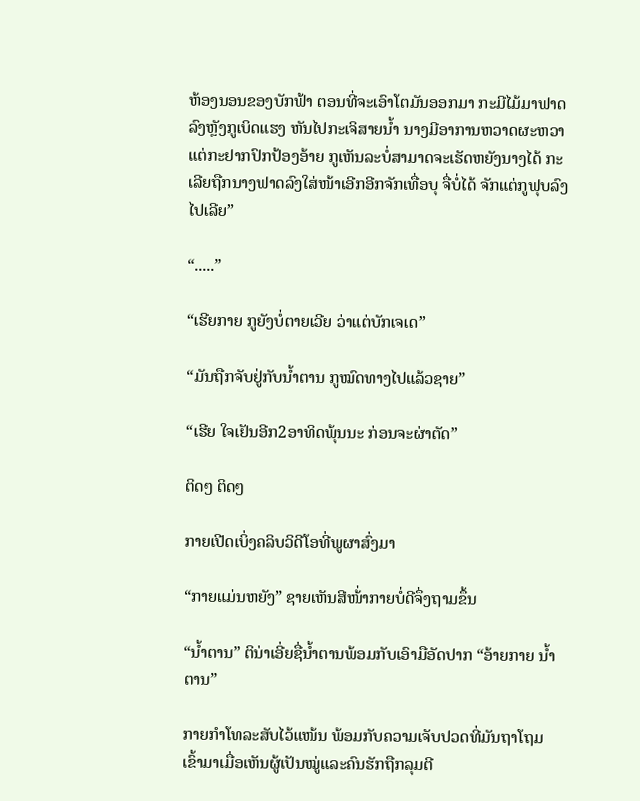ຫ້ອງນອນຂອງບັກຟ້າ ຕອນທີ່ຈະເອົາໂຕມັນອອກມາ ກະມີໄມ້ມາຟາດລົງຫຼັງກູເບິດແຮງ ຫັນໄປກະເຈິສາຍນໍ້າ ນາງມີອາການຫວາດຜະຫວາແຕ່ກະຢາກປົກປ້ອງອ້າຍ ກູເຫັນລະບໍ່ສາມາດຈະເຮັດຫຍັງນາງໄດ້ ກະເລີຍຖືກນາງຟາດລົງໃສ່ໜ້າເອີກອີກຈັກເທື່ອບຸ ຈື່ບໍ່ໄດ້ ຈັກແຕ່ກູຟຸບລົງໄປເລີຍ”

“.....”

“ເຮີຍກາຍ ກູຍັງບໍ່ຕາຍເວີຍ ວ່າແຕ່ບັກເຈເດ”

“ມັນຖືກຈັບຢູ່ກັບນໍ້າຕານ ກູໝົດທາງໄປແລ້ວຊາຍ”

“ເຮີຍ ໃຈເຢັນອີກ2ອາທິດພຸ້ນນະ ກ່ອນຈະຜ່າຕັດ”

ຕິດໆ ຕິດໆ

ກາຍເປີດເບິ່ງຄລິບວິດີໂອທີ່ພູຜາສົ່ງມາ

“ກາຍແມ່ນຫຍັງ” ຊາຍເຫັນສີໜ້່າກາຍບໍ່ດີຈຶ່ງຖາມຂຶ້ນ

“ນໍ້າຕານ” ຕິນ່າເອີ່ຍຊື່ນໍ້າຕານພ້ອມກັບເອົາມືອັດປາກ “ອ້າຍກາຍ ນໍ້າຕານ”

ກາຍກໍາໂທລະສັບໄວ້ແໜ້ນ ພ້ອມກັບຄວາມເຈັບປວດທີ່ມັນຖາໂຖມເຂົ້າມາເມື່ອເຫັນຜູ້ເປັນໝູ່ແລະຄົນຮັກຖືກລຸມຕີ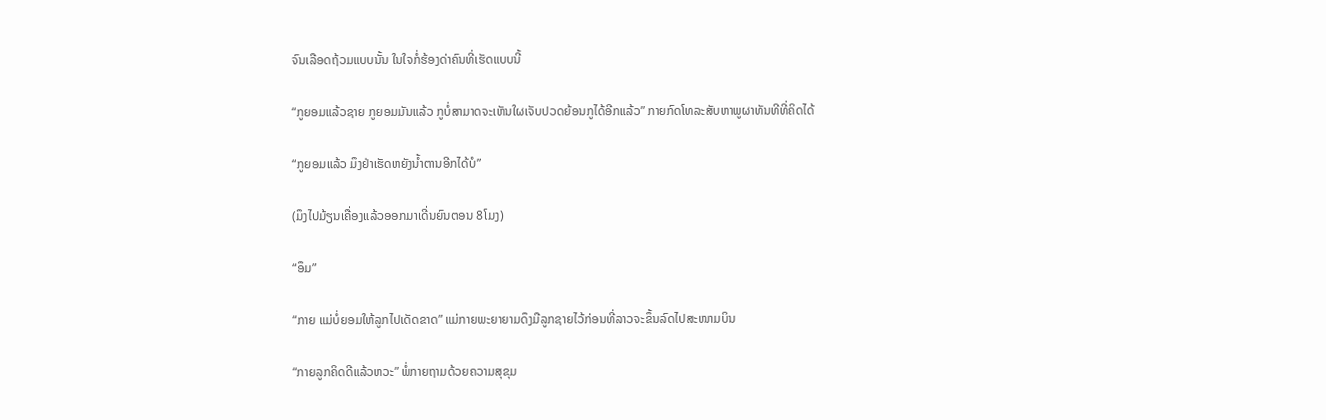ຈົນເລືອດຖ້ວມແບບນັ້ນ ໃນໃຈກໍ່ຮ້ອງດ່າຄົນທີ່ເຮັດແບບນີ້

“ກູຍອມແລ້ວຊາຍ ກູຍອມມັນແລ້ວ ກູບໍ່ສາມາດຈະເຫັນໃຜເຈັບປວດຍ້ອນກູໄດ້ອີກແລ້ວ” ກາຍກົດໂທລະສັບຫາພູຜາທັນທີທີ່ຄິດໄດ້

“ກູຍອມແລ້ວ ມຶງຢ່າເຮັດຫຍັງນໍ້າຕານອີກໄດ້ບໍ”

(ມຶງໄປມ້ຽນເຄື່ອງແລ້ວອອກມາເດີ່ນຍົນຕອນ 8ໂມງ)

“ອຶມ”

“ກາຍ ແມ່ບໍ່ຍອມໃຫ້ລູກໄປເດັດຂາດ” ແມ່ກາຍພະຍາຍາມດຶງມືລູກຊາຍໄວ້ກ່ອນທີ່ລາວຈະຂຶ້ນລົດໄປສະໜາມບິນ

“ກາຍລູກຄິດດີແລ້ວຫວະ” ພໍ່ກາຍຖາມດ້ວຍຄວາມສຸຂຸມ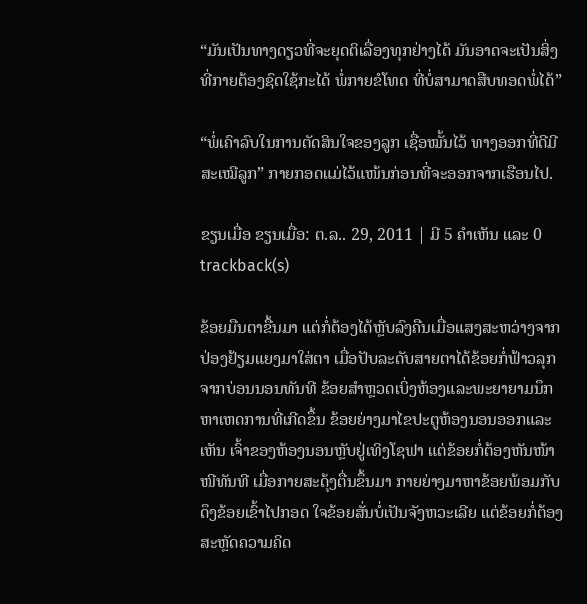“ມັນເປັນທາງດຽວທີ່ຈະຍຸດຕິເລື່ອງທຸກຢ່າງໄດ້ ມັນອາດຈະເປັນສິ່ງທີ່ກາຍຕ້ອງຊົດໃຊ້ກະໄດ້ ພໍ່ກາຍຂໍໂທດ ທີ່ບໍ່ສາມາດສືບທອດພໍ່ໄດ້”

“ພໍ່ເຄົາລົບໃນການຕັດສິນໃຈຂອງລູກ ເຊື່ອໝັ້ນໄວ້ ທາງອອກທີ່ດີມີສະເໝີລູກ” ກາຍກອດແມ່ໄວ້ແໜ້ນກ່ອນທີ່ຈະອອກຈາກເຮືອນໄປ.

ຂຽນເມື່ອ ຂຽນເມື່ອ: ຕ.ລ.. 29, 2011 | ມີ 5 ຄຳເຫັນ ແລະ 0 trackback(s)

ຂ້ອຍມືນຕາຂື້ນມາ ແຕ່ກໍ່ຕ້ອງໄດ້ຫຼັບລົງຄືນເມື່ອແສງສະຫວ່າງຈາກປ່ອງຢ້ຽມແຍງມາໃສ່ຕາ ເມື່ອປັບລະດັບສາຍຕາໄດ້ຂ້ອຍກໍ່ຟ້າວລຸກຈາກບ່ອນນອນທັນທີ ຂ້ອຍສໍາຫຼວດເບິ່ງຫ້ອງແລະພະຍາຍາມນຶກຫາເຫດການທີ່ເກີດຂຶ້ນ ຂ້ອຍຍ່າງມາໄຂປະຕູຫ້ອງນອນອອກແລະເຫັນ ເຈົ້າຂອງຫ້ອງນອນຫຼັບຢູ່ເທິງໂຊຟາ ແຕ່ຂ້ອຍກໍ່ຕ້ອງຫັນໜ້າໜີທັນທີ ເມື່ອກາຍສະດຸ້ງຕື່ນຂຶ້ນມາ ກາຍຍ່າງມາຫາຂ້ອຍພ້ອມກັບດຶງຂ້ອຍເຂົ້າໄປກອດ ໃຈຂ້ອຍສັ່ນບໍ່ເປັນຈັງຫວະເລີຍ ແຕ່ຂ້ອຍກໍ່ຕ້ອງສະຫຼັດຄວາມຄິດ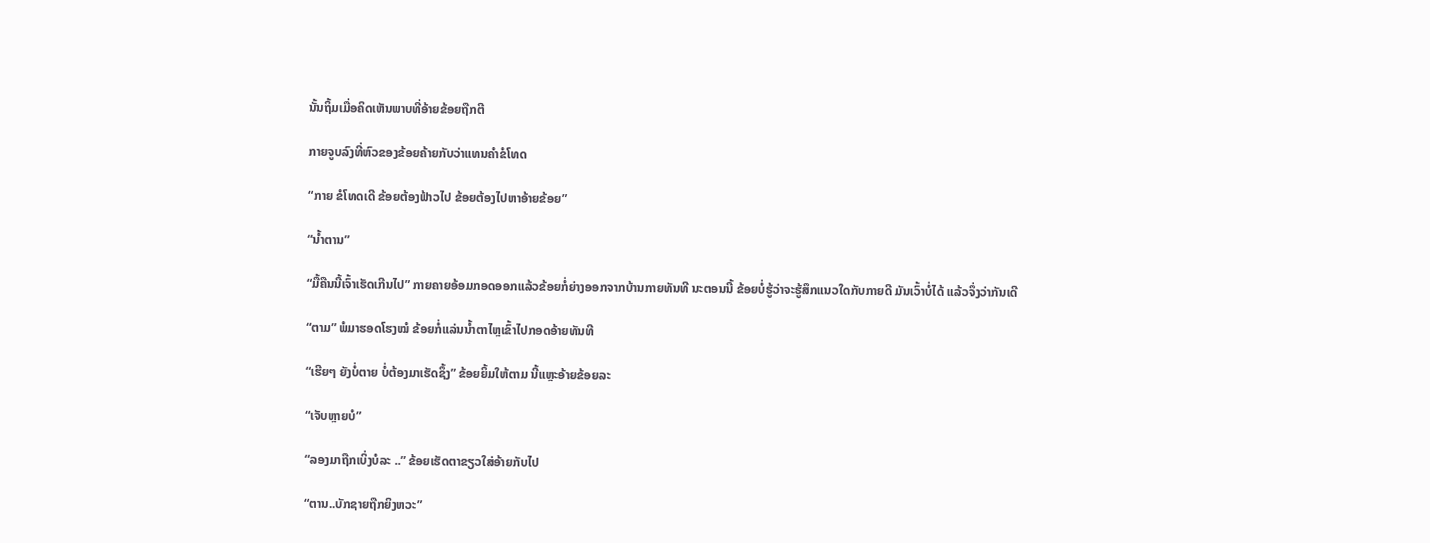ນັ້ນຖິ້ມເມື່ອຄິດເຫັນພາບທີ່ອ້າຍຂ້ອຍຖືກຕີ

ກາຍຈູບລົງທີ່ຫົວຂອງຂ້ອຍຄ້າຍກັບວ່າແທນຄໍາຂໍໂທດ

“ກາຍ ຂໍໂທດເດີ ຂ້ອຍຕ້ອງຟ້າວໄປ ຂ້ອຍຕ້ອງໄປຫາອ້າຍຂ້ອຍ”

“ນໍ້າຕານ”

“ມື້ຄືນນີ້ເຈົ້າເຮັດເກີນໄປ” ກາຍຄາຍອ້ອມກອດອອກແລ້ວຂ້ອຍກໍ່ຍ່າງອອກຈາກບ້ານກາຍທັນທີ ນະຕອນນີ້ ຂ້ອຍບໍ່ຮູ້ວ່າຈະຮູ້ສຶກແນວໃດກັບກາຍດີ ມັນເວົ້າບໍ່ໄດ້ ແລ້ວຈຶ່ງວ່າກັນເດີ

“ຕາມ” ພໍມາຮອດໂຮງໝໍ ຂ້ອຍກໍ່ແລ່ນນໍ້າຕາໄຫຼເຂົ້າໄປກອດອ້າຍທັນທີ

“ເຮີຍໆ ຍັງບໍ່ຕາຍ ບໍ່ຕ້ອງມາເຮັດຊຶ້ງ” ຂ້ອຍຍິ້ມໃຫ້ຕາມ ນີ້ແຫຼະອ້າຍຂ້ອຍລະ

“ເຈັບຫຼາຍບໍ”

“ລອງມາຖືກເບິ່ງບໍລະ ..” ຂ້ອຍເຮັດຕາຂຽວໃສ່ອ້າຍກັບໄປ

“ຕານ..ບັກຊາຍຖືກຍິງຫວະ”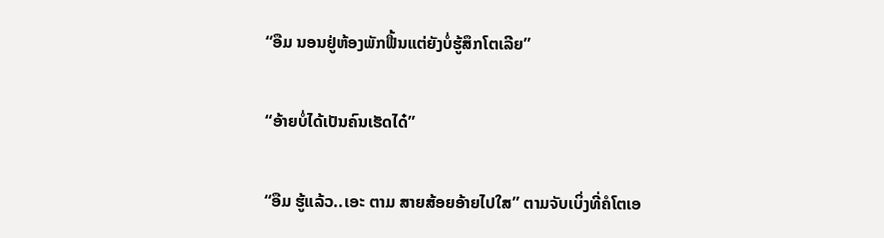“ອືມ ນອນຢູ່ຫ້ອງພັກຟື້ນແຕ່ຍັງບໍ່ຮູ້ສຶກໂຕເລີຍ”

“ອ້າຍບໍ່ໄດ້ເປັນຄົນເຮັດໄດ໋”

“ອືມ ຮູ້ແລ້ວ..ເອະ ຕາມ ສາຍສ້ອຍອ້າຍໄປໃສ” ຕາມຈັບເບິ່ງທີ່ຄໍໂຕເອ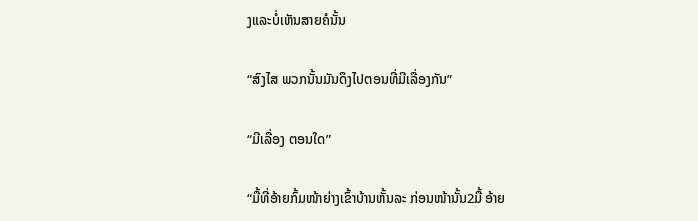ງແລະບໍ່ເຫັນສາຍຄໍນັ້ນ

“ສົງໄສ ພວກນັ້ນມັນດຶງໄປຕອນທີ່ມີເລື່ອງກັນ”

“ມີເລື່ອງ ຕອນໃດ”

“ມື້ທີ່ອ້າຍກົ້ມໜ້າຍ່າງເຂົ້າບ້ານຫັ້ນລະ ກ່ອນໜ້ານັ້ນ2ມື້ ອ້າຍ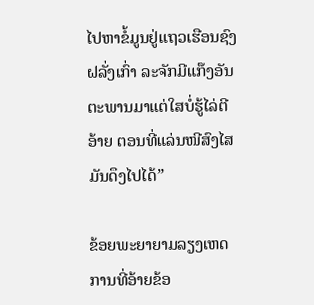ໄປຫາຂໍ້ມູນຢູ່ແຖວເຮືອນຊົງຝລັ່ງເກົ່າ ລະຈັກມີແກ໊ງອັນຕະພານມາແຕ່ໃສບໍ່ຮູ້ໄລ່ຕີອ້າຍ ຕອນທີ່ແລ່ນໜີສົງໄສມັນດຶງໄປໄດ້”

ຂ້ອຍພະຍາຍາມລຽງເຫດການທີ່ອ້າຍຂ້ອ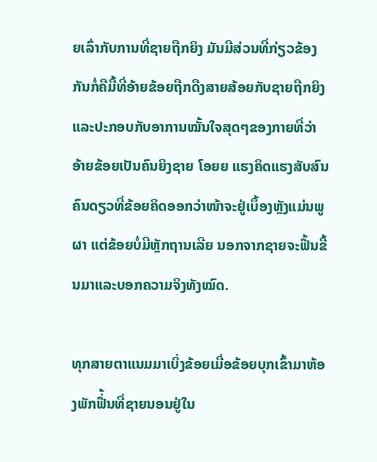ຍເລົ່າກັບການທີ່ຊາຍຖືກຍິງ ມັນມີສ່ວນທີ່ກ່ຽວຂ້ອງກັນກໍ່ຄືມື້ທີ່ອ້າຍຂ້ອຍຖືກດືງສາຍສ້ອຍກັບຊາຍຖືກຍິງ ແລະປະກອບກັບອາການໝັ້ນໃຈສຸດໆຂອງກາຍທີ່ວ່າອ້າຍຂ້ອຍເປັນຄົນຍິງຊາຍ ໂອຍຍ ແຮງຄິດແຮງສັບສົນ ຄົນດຽວທີ່ຂ້ອຍຄິດອອກວ່າໜ້າຈະຢູ່ເບຶ້ອງຫຼັງແມ່ນພູຜາ ແຕ່ຂ້ອຍບໍ່ມີຫຼັກຖານເລີຍ ນອກຈາກຊາຍຈະຟື້ນຂື້ນມາແລະບອກຄວາມຈິງທັງໝົດ.

ທຸກສາຍຕາແນມມາເບິ່ງຂ້ອຍເມື່ອຂ້ອຍບຸກເຂົ້າມາຫ້ອງພັກຟື່້ນທີ່ຊາຍນອນຢູ່ໃນ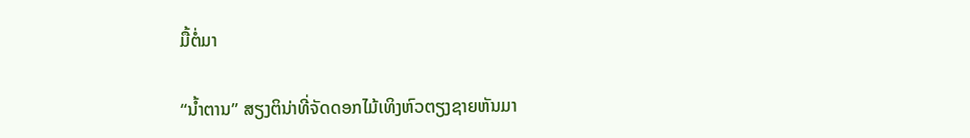ມື້ຕໍ່ມາ

“ນໍ້າຕານ” ສຽງຕິນ່າທີ່ຈັດດອກໄມ້ເທິງຫົວຕຽງຊາຍຫັນມາ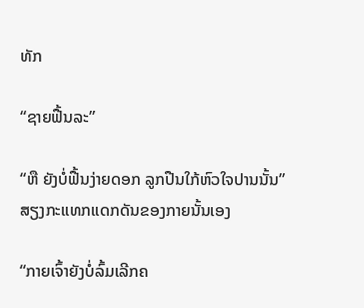ທັກ

“ຊາຍຟື້ນລະ”

“ຫື ຍັງບໍ່ຟື້ນງ່າຍດອກ ລູກປືນໃກ້ຫົວໃຈປານນັ້ນ” ສຽງກະແທກແດກດັນຂອງກາຍນັ້ນເອງ

“ກາຍເຈົ້າຍັງບໍ່ລົ້ມເລີກຄ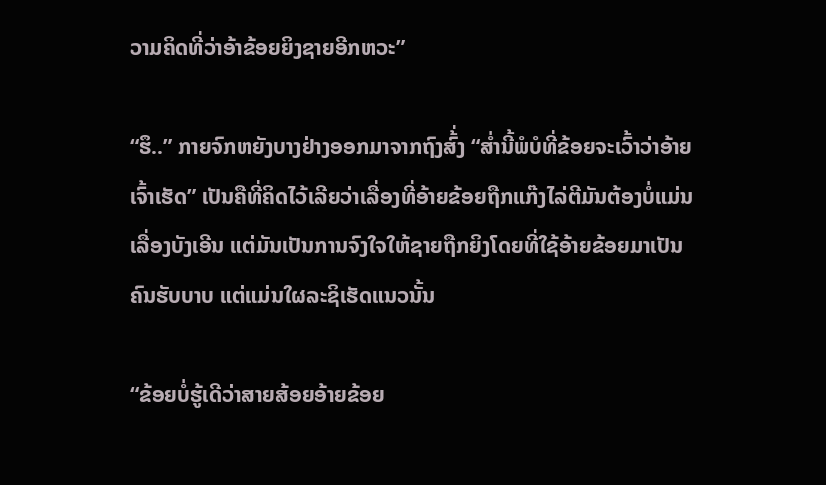ວາມຄິດທີ່ວ່າອ້າຂ້ອຍຍິງຊາຍອີກຫວະ”

“ຮຶ..” ກາຍຈົກຫຍັງບາງຢ່າງອອກມາຈາກຖົງສົ້່ງ “ສໍ່ານີ້ພໍບໍທີ່ຂ້ອຍຈະເວົ້າວ່າອ້າຍເຈົ້າເຮັດ” ເປັນຄືທີ່ຄິດໄວ້ເລີຍວ່າເລື່ອງທີ່ອ້າຍຂ້ອຍຖືກແກ໊ງໄລ່ຕີມັນຕ້ອງບໍ່ແມ່ນເລື່ອງບັງເອີນ ແຕ່ມັນເປັນການຈົງໃຈໃຫ້ຊາຍຖືກຍິງໂດຍທີ່ໃຊ້ອ້າຍຂ້ອຍມາເປັນຄົນຮັບບາບ ແຕ່ແມ່ນໃຜລະຊິເຮັດແນວນັ້ນ

“ຂ້ອຍບໍ່ຮູ້ເດີວ່າສາຍສ້ອຍອ້າຍຂ້ອຍ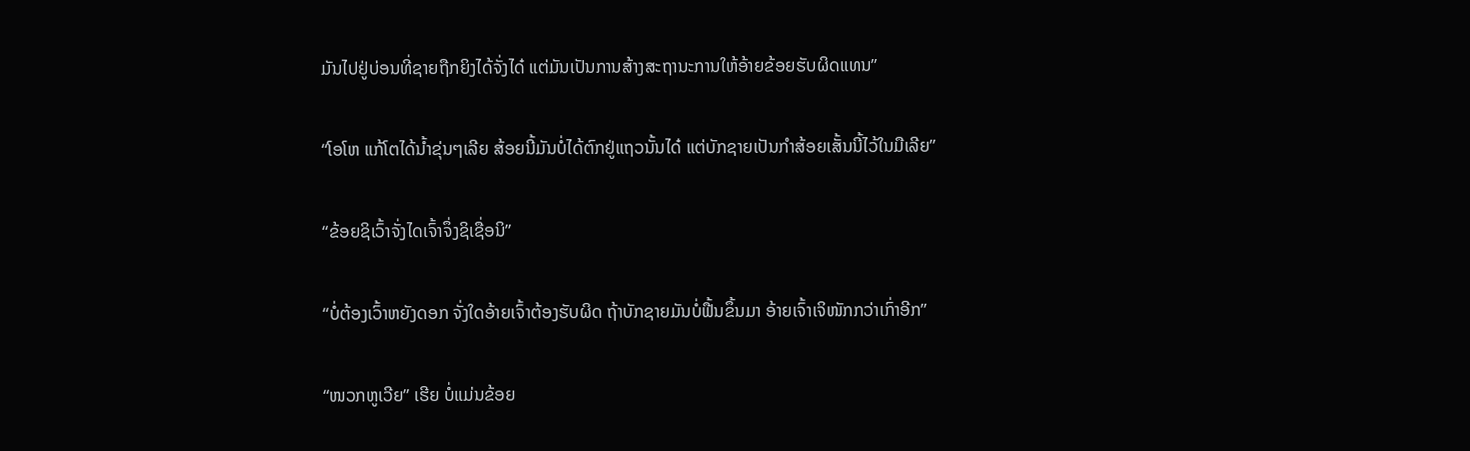ມັນໄປຢູ່ບ່ອນທີ່ຊາຍຖືກຍິງໄດ້ຈັ່ງໄດ໋ ແຕ່ມັນເປັນການສ້າງສະຖານະການໃຫ້ອ້າຍຂ້ອຍຮັບຜິດແທນ”

“ໂອໂຫ ແກ້ໂຕໄດ້ນໍ້າຂຸ່ນໆເລີຍ ສ້ອຍນີ້ມັນບໍ່ໄດ້ຕົກຢູ່ແຖວນັ້ນໄດ໋ ແຕ່ບັກຊາຍເປັນກໍາສ້ອຍເສັ້ນນີ້ໄວ້ໃນມືເລີຍ”

“ຂ້ອຍຊິເວົ້າຈັ່ງໄດເຈົ້າຈຶ່ງຊິເຊື່ອນິ”

“ບໍ່ຕ້ອງເວົ້າຫຍັງດອກ ຈັ່ງໃດອ້າຍເຈົ້າຕ້ອງຮັບຜິດ ຖ້າບັກຊາຍມັນບໍ່ຟື້ນຂຶ້ນມາ ອ້າຍເຈົ້າເຈິໜັກກວ່າເກົ່າອີກ”

“ໜວກຫູເວີຍ” ເຮີຍ ບໍ່ແມ່ນຂ້ອຍ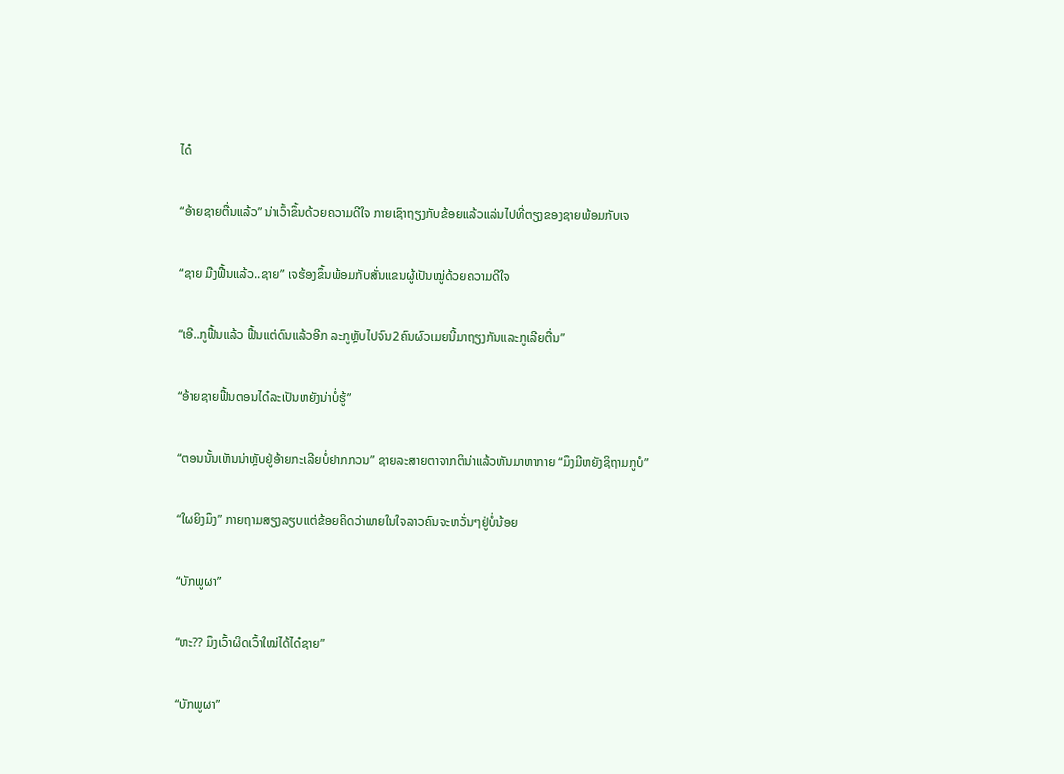ໄດ໋

“ອ້າຍຊາຍຕື່ນແລ້ວ” ນ່າເວົ້າຂຶ້ນດ້ວຍຄວາມດີໃຈ ກາຍເຊົາຖຽງກັບຂ້ອຍແລ້ວແລ່ນໄປທີ່ຕຽງຂອງຊາຍພ້ອມກັບເຈ

“ຊາຍ ມືງຟື້ນແລ້ວ..ຊາຍ” ເຈຮ້ອງຂຶ້ນພ້ອມກັບສັ່ນແຂນຜູ້ເປັນໝູ່ດ້ວຍຄວາມດີໃຈ

“ເອີ..ກູຟື້ນແລ້ວ ຟື້ນແຕ່ດົນແລ້ວອີກ ລະກູຫຼັບໄປຈົນ2ຄົນຜົວເມຍນີ້ມາຖຽງກັນແລະກູເລີຍຕື່ນ”

“ອ້າຍຊາຍຟື້ນຕອນໄດ໋ລະເປັນຫຍັງນ່າບໍ່ຮູ້”

“ຕອນນັ້ນເຫັນນ່າຫຼັບຢູ່ອ້າຍກະເລີຍບໍ່ຢາກກວນ” ຊາຍລະສາຍຕາຈາກຕິນ່າແລ້ວຫັນມາຫາກາຍ “ມຶງມີຫຍັງຊິຖາມກູບໍ”

“ໃຜຍິງມຶງ” ກາຍຖາມສຽງລຽບແຕ່ຂ້ອຍຄິດວ່າພາຍໃນໃຈລາວຄົນຈະຫວັ່ນໆຢູ່ບໍ່ນ້ອຍ

“ບັກພູຜາ”

“ຫະ?? ມຶງເວົ້າຜິດເວົ້າໃໝ່ໄດ້ໄດ໋ຊາຍ”

“ບັກພູຜາ”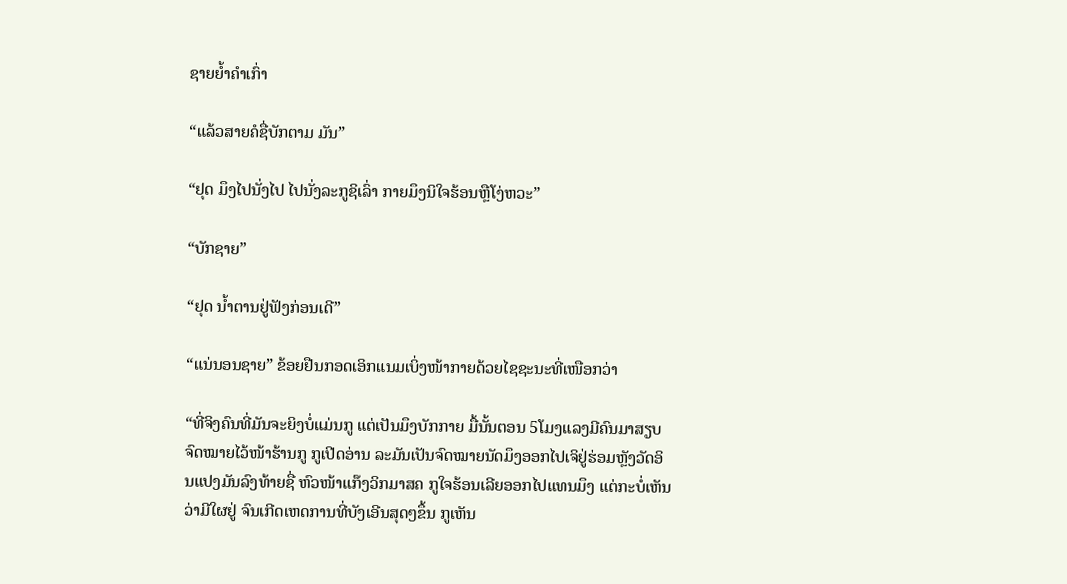ຊາຍຍໍ້າຄໍາເກົ່າ

“ແລ້ວສາຍຄໍຊື່ບັກຕາມ ມັນ”

“ຢຸດ ມຶງໄປນັ່ງໄປ ໄປນັ່ງລະກູຊິເລົ່າ ກາຍມຶງນິໃຈຮ້ອນຫຼືໂງ່ຫວະ”

“ບັກຊາຍ”

“ຢຸດ ນໍ້າຕານຢູ່ຟັງກ່ອນເດີ”

“ແນ່ນອນຊາຍ” ຂ້ອຍຢືນກອດເອິກແນມເບິ່ງໜ້າກາຍດ້ວຍໄຊຊະນະທີ່ເໜືອກວ່າ

“ທີ່ຈິງຄົນທີ່ມັນຈະຍິງບໍ່ແມ່ນກູ ແຕ່ເປັນມຶງບັກກາຍ ມື້ນັ້ນຕອນ 5ໂມງແລງມີຄົນມາສຽບຈົດໝາຍໄວ້ໜ້າຮ້ານກູ ກູເປີດອ່ານ ລະມັນເປັນຈົດໝາຍນັດມຶງອອກໄປເຈິຢູ່ຮ່ອມຫຼັງວັດອິນແປງມັນລົງທ້າຍຊື່ ຫົວໜ້າແກ໊ງວິກມາສຄ ກູໃຈຮ້ອນເລີຍອອກໄປແທນມຶງ ແຕ່ກະບໍ່ເຫັນວ່າມີໃຜຢູ່ ຈົນເກີດເຫດການທີ່ບັງເອີນສຸດໆຂຶ້ນ ກູເຫັນ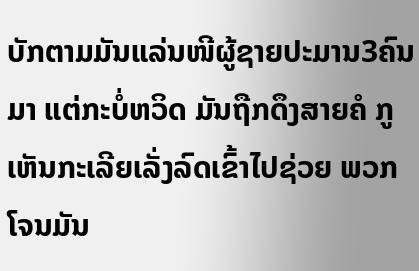ບັກຕາມມັນແລ່ນໜີຜູ້ຊາຍປະມານ3ຄົນມາ ແຕ່ກະບໍ່ຫວິດ ມັນຖືກດຶງສາຍຄໍ ກູເຫັນກະເລີຍເລັ່ງລົດເຂົ້າໄປຊ່ວຍ ພວກໂຈນມັນ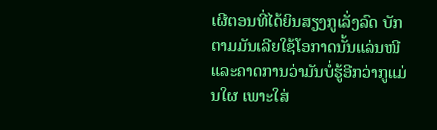ເຜີຕອນທີ່ໄດ້ຍິນສຽງກູເລັ່ງລົດ ບັກຕາມມັນເລີຍໃຊ້ໂອກາດນັ້ນແລ່ນໜີ ແລະຄາດການວ່າມັນບໍ່ຮູ້ອີກວ່າກູແມ່ນໃຜ ເພາະໃສ່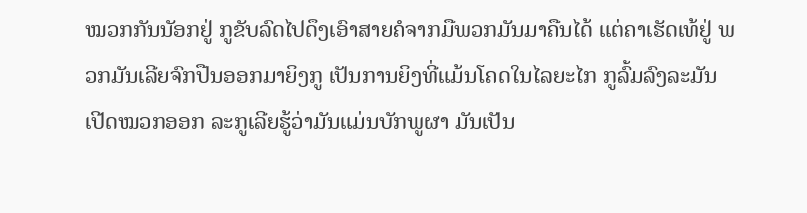ໝວກກັນນັອກຢູ່ ກູຂັບລົດໄປດຶງເອົາສາຍຄໍຈາກມືພວກມັນມາຄືນໄດ້ ແຕ່ຄາເຮັດເທ້ຢູ່ ພວກມັນເລີຍຈົກປືນອອກມາຍິງກູ ເປັນການຍິງທີ່ແມ້ນໂຄດໃນໄລຍະໄກ ກູລົ້ມລົງລະມັນເປີດໝວກອອກ ລະກູເລີຍຮູ້ວ່າມັນແມ່ນບັກພູຜາ ມັນເປັນ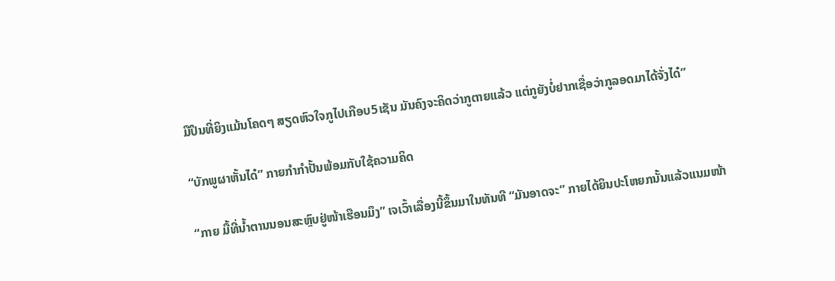ມືປຶນທີ່ຍິງແມ້ນໂຄດໆ ສຽດຫົວໃຈກູໄປເກືອບ5ເຊັນ ມັນຄົງຈະຄິດວ່າກູຕາຍແລ້ວ ແຕ່ກູຍັງບໍ່ຢາກເຊື່ອວ່າກູລອດມາໄດ້ຈັ່ງໄດ໋”

“ບັກພູຜາຫັ້ນໄດ໋” ກາຍກໍາກໍາປັ້ນພ້ອມກັບໃຊ້ຄວາມຄິດ

“ກາຍ ມື້ທີ່ນໍ້າຕານນອນສະຫຼົບຢູ່ໜ້າເຮືອນມຶງ” ເຈເວົ້າເລື່ອງນີ້ຂຶ້ນມາໃນທັນທີ “ມັນອາດຈະ” ກາຍໄດ້ຍິນປະໂຫຍກນັ້ນແລ້ວແນມໜ້າ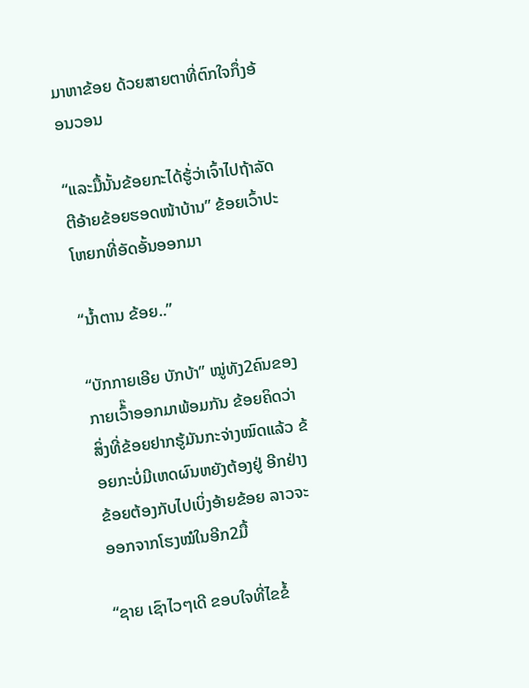ມາຫາຂ້ອຍ ດ້ວຍສາຍຕາທີ່ຕົກໃຈກຶ່ງອ້ອນວອນ

“ແລະມື້ນັ້ນຂ້ອຍກະໄດ້ຮູ້່ວ່າເຈົ້າໄປຖ້າລັດຕີອ້າຍຂ້ອຍຮອດໜ້າບ້ານ” ຂ້ອຍເວົ້າປະໂຫຍກທີ່ອັດອັ້ນອອກມາ

“ນໍ້າຕານ ຂ້ອຍ..”

“ບັກກາຍເອີຍ ບັກບ້າ” ໝູ່ທັງ2ຄົນຂອງກາຍເວົ້໊າອອກມາພ້ອມກັນ ຂ້ອຍຄິດວ່າສິ່ງທີ່ຂ້ອຍຢາກຮູ້ມັນກະຈ່າງໝົດແລ້ວ ຂ້ອຍກະບໍ່ມີເຫດຜົນຫຍັງຕ້ອງຢູ່ ອີກຢ່າງຂ້ອຍຕ້ອງກັບໄປເບິ່ງອ້າຍຂ້ອຍ ລາວຈະອອກຈາກໂຮງໝໍໃນອີກ2ມື້

“ຊາຍ ເຊົາໄວໆເດີ ຂອບໃຈທີ່ໄຂຂໍ້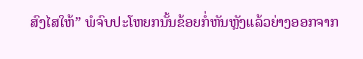ສົງໄສໃຫ້” ພໍຈົບປະໂຫຍກນັ້ນຂ້ອຍກໍ່ຫັນຫຼັງແລ້ວຍ່າງອອກຈາກ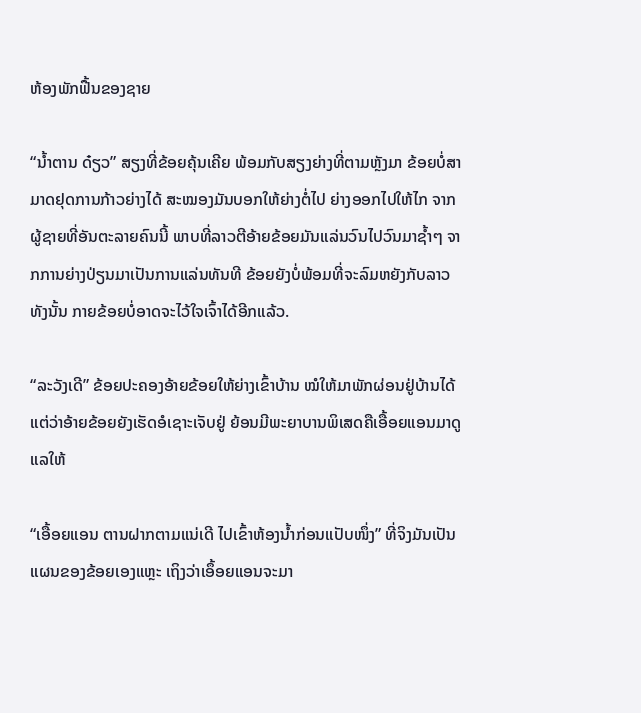ຫ້ອງພັກຟື້ນຂອງຊາຍ

“ນໍ້າຕານ ດ໋ຽວ” ສຽງທີ່ຂ້ອຍຄຸ້ນເຄີຍ ພ້ອມກັບສຽງຍ່າງທີ່ຕາມຫຼັງມາ ຂ້ອຍບໍ່ສາມາດຢຸດການກ້າວຍ່າງໄດ້ ສະໝອງມັນບອກໃຫ້ຍ່າງຕໍ່ໄປ ຍ່າງອອກໄປໃຫ້ໄກ ຈາກຜູ້ຊາຍທີ່ອັນຕະລາຍຄົນນີ້ ພາບທີ່ລາວຕີອ້າຍຂ້ອຍມັນແລ່ນວົນໄປວົນມາຊໍ້າໆ ຈາກການຍ່າງປ່ຽນມາເປັນການແລ່ນທັນທີ ຂ້ອຍຍັງບໍ່ພ້ອມທີ່ຈະລົມຫຍັງກັບລາວທັງນັ້ນ ກາຍຂ້ອຍບໍ່ອາດຈະໄວ້ໃຈເຈົ້າໄດ້ອີກແລ້ວ.

“ລະວັງເດີ” ຂ້ອຍປະຄອງອ້າຍຂ້ອຍໃຫ້ຍ່າງເຂົ້າບ້ານ ໝໍໃຫ້ມາພັກຜ່ອນຢູ່ບ້ານໄດ້ແຕ່ວ່າອ້າຍຂ້ອຍຍັງເຮັດອໍເຊາະເຈັບຢູ່ ຍ້ອນມີພະຍາບານພິເສດຄືເອື້ອຍແອນມາດູແລໃຫ້

“ເອື້ອຍແອນ ຕານຝາກຕາມແນ່ເດີ ໄປເຂົ້າຫ້ອງນໍ້າກ່ອນແປັບໜຶ່ງ” ທີ່ຈິງມັນເປັນແຜນຂອງຂ້ອຍເອງແຫຼະ ເຖິງວ່າເອຶ້ອຍແອນຈະມາ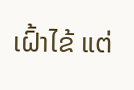ເຝົ້າໄຂ້ ແຕ່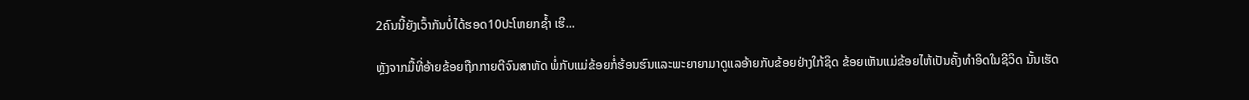2ຄົນນີ້ຍັງເວົ້າກັນບໍ່ໄດ້ຮອດ10ປະໂຫຍກຊໍ້າ ເຮີ...

ຫຼັງຈາກມື້ທີ່ອ້າຍຂ້ອຍຖືກກາຍຕີຈົນສາຫັດ ພໍ່ກັບແມ່ຂ້ອຍກໍ່ຮ້ອນຮົນແລະພະຍາຍາມາດູແລອ້າຍກັບຂ້ອຍຢ່າງໃກ້ຊິດ ຂ້ອຍເຫັນແມ່ຂ້ອຍໄຫ້ເປັນຄັ້ງທໍາອິດໃນຊີວິດ ນັ້ນເຮັດ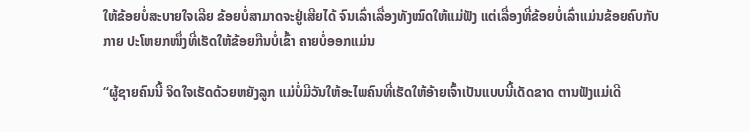ໃຫ້ຂ້ອຍບໍ່ສະບາຍໃຈເລີຍ ຂ້ອຍບໍ່ສາມາດຈະຢູ່ເສີຍໄດ້ ຈົນເລົ່າເລື່ອງທັງໝົດໃຫ້ແມ່ຟັງ ແຕ່ເລື່ອງທີ່ຂ້ອຍບໍ່ເລົ່າແມ່ນຂ້ອຍຄົບກັບກາຍ ປະໂຫຍກໜຶ່ງທີ່ເຮັດໃຫ້ຂ້ອຍກືນບໍ່ເຂົ້າ ຄາຍບໍ່ອອກແມ່ນ

“ຜູ້ຊາຍຄົນນີ້ ຈິດໃຈເຮັດດ້ວຍຫຍັງລູກ ແມ່ບໍ່ມີວັນໃຫ້ອະໄພຄົນທີ່ເຮັດໃຫ້ອ້າຍເຈົ້າເປັນແບບນີ້ເດັດຂາດ ຕານຟັງແມ່ເດີ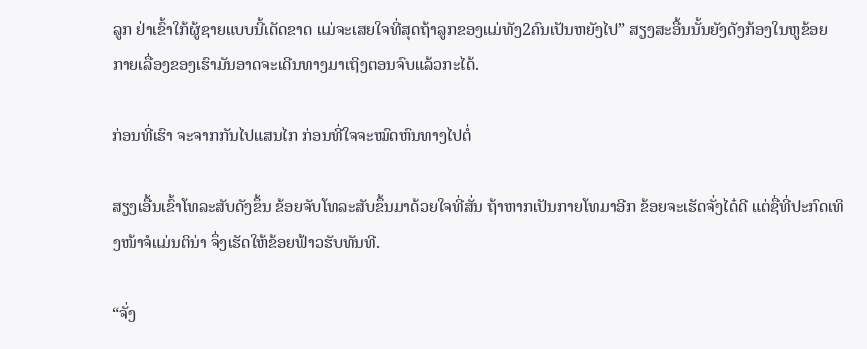ລູກ ຢ່າເຂົ້າໃກ້ຜູ້ຊາຍແບບນີ້ເດັດຂາດ ແມ່ຈະເສຍໃຈທີ່ສຸດຖ້າລູກຂອງແມ່ທັງ2ຄົນເປັນຫຍັງໄປ” ສຽງສະອື້ນນັ້ນຍັງດັງກ້ອງໃນຫູຂ້ອຍ ກາຍເລື່ອງຂອງເຮົາມັນອາດຈະເດີນທາງມາເຖິງຕອນຈົບແລ້ວກະໄດ້.

ກ່ອນທີ່ເຮົາ ຈະຈາກກັນໄປແສນໄກ ກ່ອນທີ່ໃຈຈະໝົດຫົນທາງໄປຕໍ່

ສຽງເອື້ນເຂົ້າໂທລະສັບດັງຂຶ້ນ ຂ້ອຍຈັບໂທລະສັບຂຶ້ນມາດ້ວຍໃຈທີ່ສັ່ນ ຖ້າຫາກເປັນກາຍໂທມາອີກ ຂ້ອຍຈະເຮັດຈັ່ງໄດ໋ດີ ແຕ່ຊື່ທີ່ປະກົດເທິງໜ້າຈໍແມ່ນຕິນ່າ ຈຶ່ງເຮັດໃຫ້ຂ້ອຍຟ້າວຮັບທັນທີ.

“ຈັ່ງ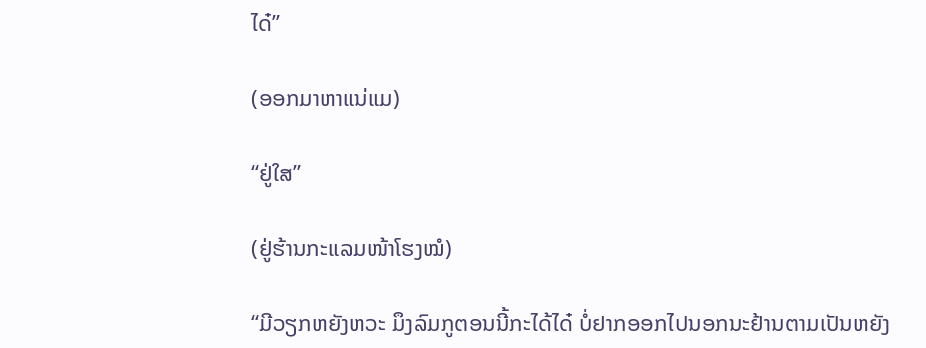ໄດ໋”

(ອອກມາຫາແນ່ແມ)

“ຢູ່ໃສ”

(ຢູ່ຮ້ານກະແລມໜ້າໂຮງໝໍ)

“ມີວຽກຫຍັງຫວະ ມຶງລົມກູຕອນນີ້ກະໄດ້ໄດ໋ ບໍ່ຢາກອອກໄປນອກນະຢ້ານຕາມເປັນຫຍັງ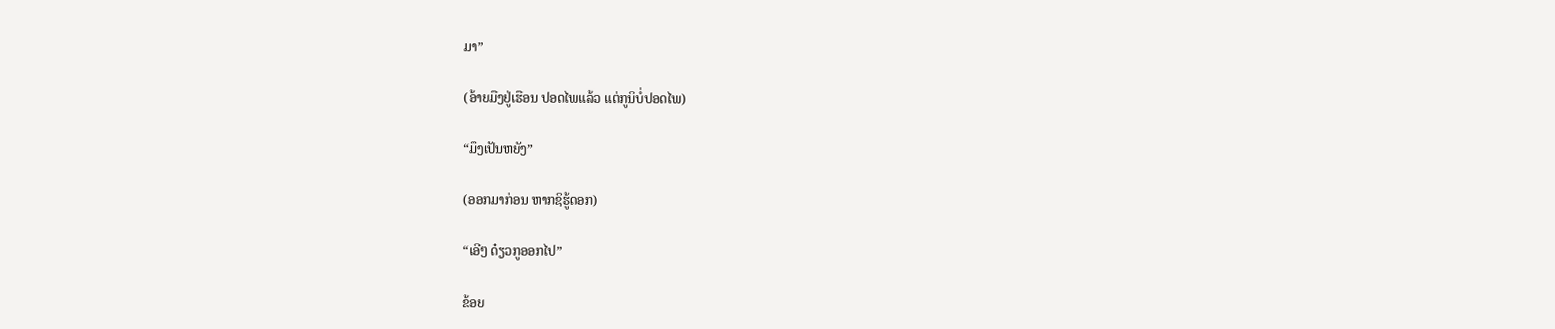ມາ”

(ອ້າຍມືງຢູ່ເຮືອນ ປອດໄພແລ້ວ ແຕ່ກູນິບໍ່ປອດໄພ)

“ມຶງເປັນຫຍັງ”

(ອອກມາກ່ອນ ຫາກຊິຮູ້ດອກ)

“ເອີໆ ດ໋ຽວກູອອກໄປ”

ຂ້ອຍ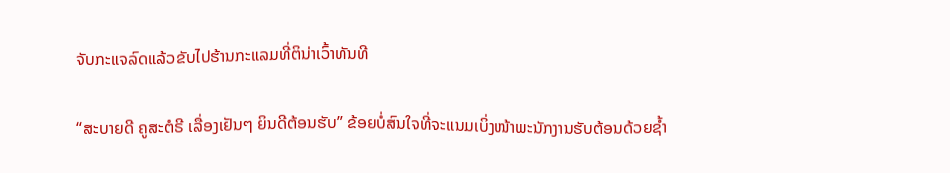ຈັບກະແຈລົດແລ້ວຂັບໄປຮ້ານກະແລມທີ່ຕິນ່າເວົ້າທັນທີ

“ສະບາຍດີ ຄູສະຕໍຣີ ເລື່ອງເຢັນໆ ຍິນດີຕ້ອນຮັບ” ຂ້ອຍບໍ່ສົນໃຈທີ່ຈະແນມເບິ່ງໜ້າພະນັກງານຮັບຕ້ອນດ້ວຍຊໍ້າ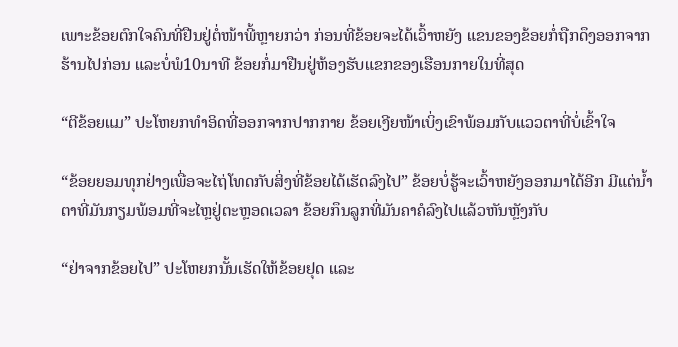ເພາະຂ້ອຍຕົກໃຈຄົນທີ່ຢືນຢູ່ຕໍ່ໜ້າພີ້ຫຼາຍກວ່າ ກ່ອນທີ່ຂ້ອຍຈະໄດ້ເວົ້າຫຍັງ ແຂນຂອງຂ້ອຍກໍ່ຖືກດຶງອອກຈາກຮ້ານໄປກ່ອນ ແລະບໍ່ພໍ10ນາທີ ຂ້ອຍກໍ່ມາຢືນຢູ່ຫ້ອງຮັບແຂກຂອງເຮືອນກາຍໃນທີ່ສຸດ

“ຕີຂ້ອຍແມ” ປະໂຫຍກທໍາອິດທີ່ອອກຈາກປາກກາຍ ຂ້ອຍເງີຍໜ້າເບິ່ງເຂົາພ້ອມກັບແວວຕາທີ່ບໍ່ເຂົ້າໃຈ

“ຂ້ອຍຍອມທຸກຢ່າງເພື່ອຈະໄຖ່ໂທດກັບສິ່ງທີ່ຂ້ອຍໄດ້ເຮັດລົງໄປ” ຂ້ອຍບໍ່ຮູ້ຈະເວົ້າຫຍັງອອກມາໄດ້ອີກ ມີແຕ່ນໍ້າຕາທີ່ມັນກຽມພ້ອມທີ່ຈະໄຫຼຢູ່ຕະຫຼອດເວລາ ຂ້ອຍກຶນລູກທີ່ມັນຄາຄໍລົງໄປແລ້ວຫັນຫຼັງກັບ

“ຢ່າຈາກຂ້ອຍໄປ” ປະໂຫຍກນັ້ນເຮັດໃຫ້ຂ້ອຍຢຸດ ແລະ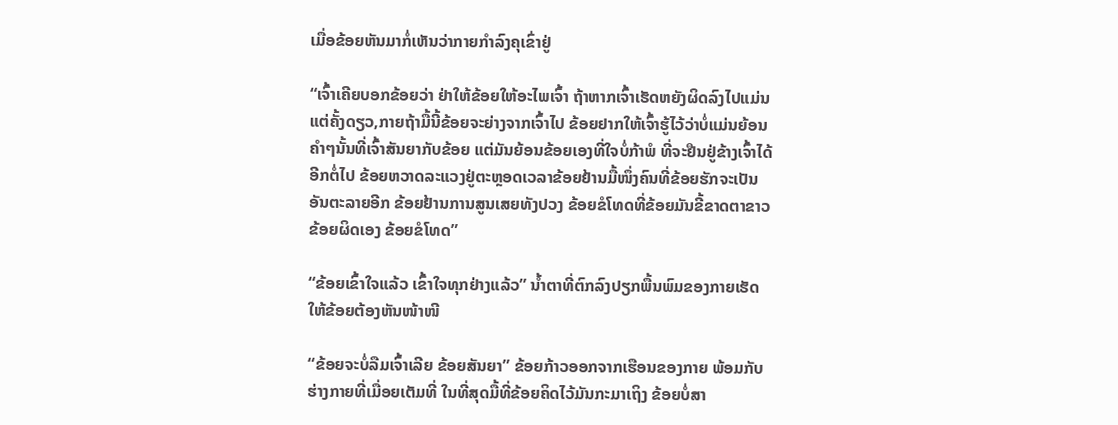ເມື່ອຂ້ອຍຫັນມາກໍ່ເຫັນວ່າກາຍກໍາລົງຄຸເຂົ່າຢູ່

“ເຈົ້າເຄີຍບອກຂ້ອຍວ່າ ຢ່າໃຫ້ຂ້ອຍໃຫ້ອະໄພເຈົ້າ ຖ້າຫາກເຈົ້າເຮັດຫຍັງຜິດລົງໄປແມ່ນແຕ່ຄັ້ງດຽວ,ກາຍຖ້າມື້ນີ້ຂ້ອຍຈະຍ່າງຈາກເຈົ້າໄປ ຂ້ອຍຢາກໃຫ້ເຈົ້າຮູ້ໄວ້ວ່າບໍ່ແມ່ນຍ້ອນຄໍາໆນັ້ນທີ່ເຈົ້າສັນຍາກັບຂ້ອຍ ແຕ່ມັນຍ້ອນຂ້ອຍເອງທີ່ໃຈບໍ່ກ້າພໍ ທີ່ຈະຢືນຢູ່ຂ້າງເຈົ້າໄດ້ອີກຕໍ່ໄປ ຂ້ອຍຫວາດລະແວງຢູ່ຕະຫຼອດເວລາຂ້ອຍຢ້ານມື້ໜຶ່ງຄົນທີ່ຂ້ອຍຮັກຈະເປັນອັນຕະລາຍອີກ ຂ້ອຍຢ້ານການສູນເສຍທັງປວງ ຂ້ອຍຂໍໂທດທີ່ຂ້ອຍມັນຂີ້ຂາດຕາຂາວ ຂ້ອຍຜິດເອງ ຂ້ອຍຂໍໂທດ”

“ຂ້ອຍເຂົ້າໃຈແລ້ວ ເຂົ້າໃຈທຸກຢ່າງແລ້ວ” ນໍ້າຕາທີ່ຕົກລົງປຽກພື້ນພົມຂອງກາຍເຮັດໃຫ້ຂ້ອຍຕ້ອງຫັນໜ້າໜີ

“ຂ້ອຍຈະບໍ່ລືມເຈົ້າເລີຍ ຂ້ອຍສັນຍາ” ຂ້ອຍກ້າວອອກຈາກເຮືອນຂອງກາຍ ພ້ອມກັບຮ່າງກາຍທີ່ເມື່ອຍເຕັມທີ່ ໃນທີ່ສຸດມື້ທີ່ຂ້ອຍຄິດໄວ້ມັນກະມາເຖິງ ຂ້ອຍບໍ່ສາ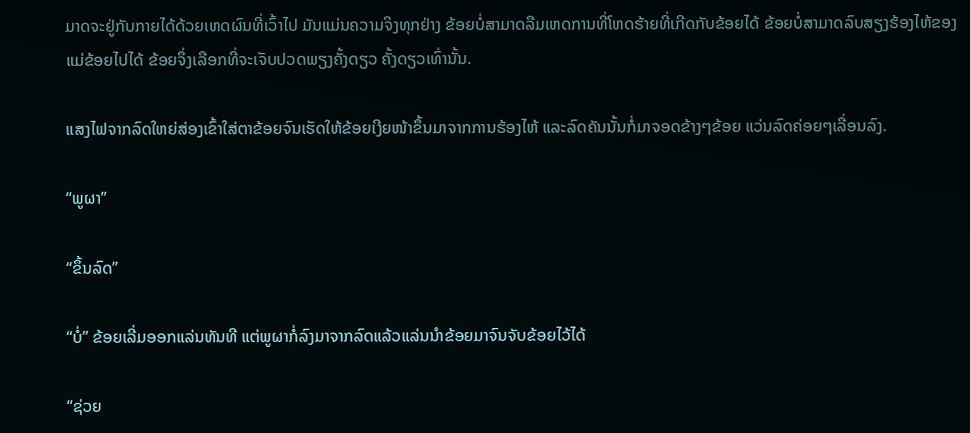ມາດຈະຢູ່ກັບກາຍໄດ້ດ້ວຍເຫດຜົນທີ່ເວົ້າໄປ ມັນແມ່ນຄວາມຈິງທຸກຢ່າງ ຂ້ອຍບໍ່ສາມາດລືມເຫດການທີ່ໂຫດຮ້າຍທີ່ເກີດກັບຂ້ອຍໄດ້ ຂ້ອຍບໍ່ສາມາດລົບສຽງຮ້ອງໄຫ້ຂອງແມ່ຂ້ອຍໄປໄດ້ ຂ້ອຍຈຶ່ງເລືອກທີ່ຈະເຈັບປວດພຽງຄັ້ງດຽວ ຄັ້ງດຽວເທົ່ານັ້ນ.

ແສງໄຟຈາກລົດໃຫຍ່ສ່ອງເຂົ້າໃສ່ຕາຂ້ອຍຈົນເຮັດໃຫ້ຂ້ອຍເງີຍໜ້າຂຶ້ນມາຈາກການຮ້ອງໄຫ້ ແລະລົດຄັນນັ້ນກໍ່ມາຈອດຂ້າງໆຂ້ອຍ ແວ່ນລົດຄ່ອຍໆເລື່ອນລົງ.

“ພູຜາ”

“ຂຶ້ນລົດ”

“ບໍ່” ຂ້ອຍເລີ່ມອອກແລ່ນທັນທີ ແຕ່ພູຜາກໍ່ລົງມາຈາກລົດແລ້ວແລ່ນນໍາຂ້ອຍມາຈົນຈັບຂ້ອຍໄວ້ໄດ້

“ຊ່ວຍ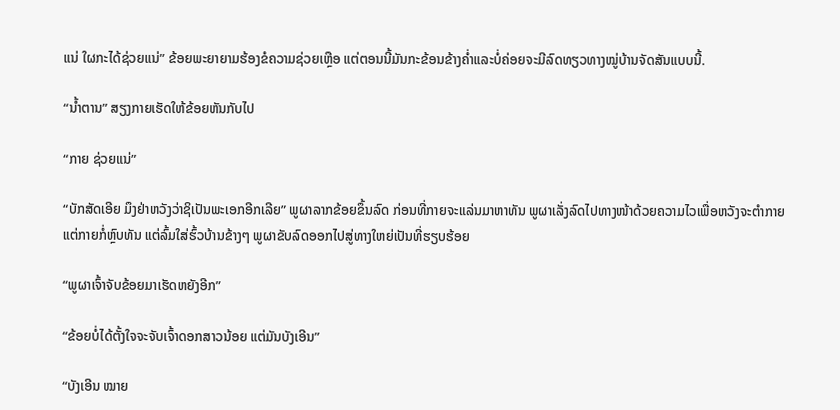ແນ່ ໃຜກະໄດ້ຊ່ວຍແນ່” ຂ້ອຍພະຍາຍາມຮ້ອງຂໍຄວາມຊ່ວຍເຫຼືອ ແຕ່ຕອນນີ້ມັນກະຂ້ອນຂ້າງຄໍ່າແລະບໍ່ຄ່ອຍຈະມີລົດທຽວທາງໝູ່ບ້ານຈັດສັນແບບນີ້.

“ນໍ້າຕານ” ສຽງກາຍເຮັດໃຫ້ຂ້ອຍຫັນກັບໄປ

“ກາຍ ຊ່ວຍແນ່”

“ບັກສັດເອີຍ ມຶງຢ່າຫວັງວ່າຊິເປັນພະເອກອີກເລີຍ” ພູຜາລາກຂ້ອຍຂຶ້ນລົດ ກ່ອນທີ່ກາຍຈະແລ່ນມາຫາທັນ ພູຜາເລັ່ງລົດໄປທາງໜ້າດ້ວຍຄວາມໄວເພື່ອຫວັງຈະຕໍາກາຍ ແຕ່ກາຍກໍ່ຫຼົບທັນ ແຕ່ລົ້ມໃສ່ຮົ້ວບ້ານຂ້າງໆ ພູຜາຂັບລົດອອກໄປສູ່ທາງໃຫຍ່ເປັນທີ່ຮຽບຮ້ອຍ

“ພູຜາເຈົ້າຈັບຂ້ອຍມາເຮັດຫຍັງອີກ”

“ຂ້ອຍບໍ່ໄດ້ຕັ້ງໃຈຈະຈັບເຈົ້າດອກສາວນ້ອຍ ແຕ່ມັນບັງເອີນ”

“ບັງເອີນ ໝາຍ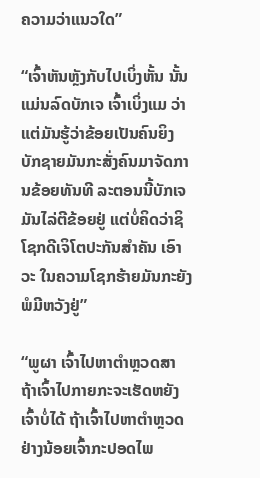ຄວາມວ່າແນວໃດ”

“ເຈົ້າຫັນຫຼັງກັບໄປເບິ່ງຫັ້ນ ນັ້ນແມ່ນລົດບັກເຈ ເຈົ້າເບິ່ງແມ ວ່າແຕ່ມັນຮູ້ວ່າຂ້ອຍເປັນຄົນຍິງບັກຊາຍມັນກະສັ່ງຄົນມາຈັດການຂ້ອຍທັນທີ ລະຕອນນີ້ບັກເຈມັນໄລ່ຕີຂ້ອຍຢູ່ ແຕ່ບໍ່ຄິດວ່າຊິໂຊກດີເຈິໂຕປະກັນສໍາຄັນ ເອົາວະ ໃນຄວາມໂຊກຮ້າຍມັນກະຍັງພໍມີຫວັງຢູ່”

“ພູຜາ ເຈົ້າໄປຫາຕໍາຫຼວດສາ ຖ້າເຈົ້າໄປກາຍກະຈະເຮັດຫຍັງເຈົ້າບໍ່ໄດ້ ຖ້າເຈົ້າໄປຫາຕໍາຫຼວດຢ່າງນ້ອຍເຈົ້າກະປອດໄພ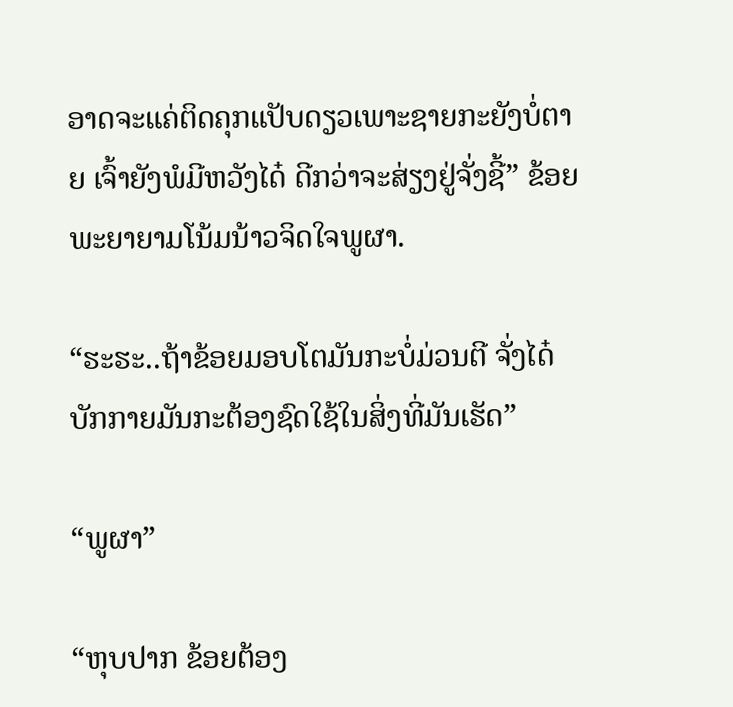ອາດຈະແຄ່ຕິດຄຸກແປັບດຽວເພາະຊາຍກະຍັງບໍ່ຕາຍ ເຈົ້າຍັງພໍມີຫວັງໄດ໋ ດີກວ່າຈະສ່ຽງຢູ່ຈັ່ງຊີ້” ຂ້ອຍພະຍາຍາມໂນ້ມນ້າວຈິດໃຈພູຜາ.

“ຮະຮະ..ຖ້າຂ້ອຍມອບໂຕມັນກະບໍ່ມ່ວນຕີ ຈັ່ງໄດ໋ ບັກກາຍມັນກະຕ້ອງຊົດໃຊ້ໃນສິ່ງທີ່ມັນເຮັດ”

“ພູຜາ”

“ຫຸບປາກ ຂ້ອຍຕ້ອງ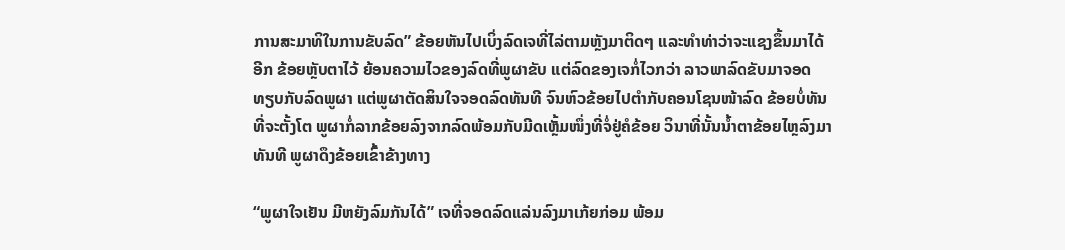ການສະມາທິໃນການຂັບລົດ” ຂ້ອຍຫັນໄປເບິ່ງລົດເຈທີ່ໄລ່ຕາມຫຼັງມາຕິດໆ ແລະທໍາທ່າວ່າຈະແຊງຂຶ້ນມາໄດ້ອີກ ຂ້ອຍຫຼັບຕາໄວ້ ຍ້ອນຄວາມໄວຂອງລົດທີ່ພູຜາຂັບ ແຕ່ລົດຂອງເຈກໍ່ໄວກວ່າ ລາວພາລົດຂັບມາຈອດທຽບກັບລົດພູຜາ ແຕ່ພູຜາຕັດສິນໃຈຈອດລົດທັນທີ ຈົນຫົວຂ້ອຍໄປຕໍາກັບຄອນໂຊນໜ້າລົດ ຂ້ອຍບໍ່ທັນທີ່ຈະຕັ້ງໂຕ ພູຜາກໍ່ລາກຂ້ອຍລົງຈາກລົດພ້ອມກັບມີດເຫຼັ້ມໜຶ່ງທີ່ຈໍ່ຢູ່ຄໍຂ້ອຍ ວິນາທີ່ນັ້ນນໍ້າຕາຂ້ອຍໄຫຼລົງມາທັນທີ ພູຜາດຶງຂ້ອຍເຂົ້າຂ້າງທາງ

“ພູຜາໃຈເຢັນ ມີຫຍັງລົມກັນໄດ້” ເຈທີ່ຈອດລົດແລ່ນລົງມາເກ້ຍກ່ອມ ພ້ອມ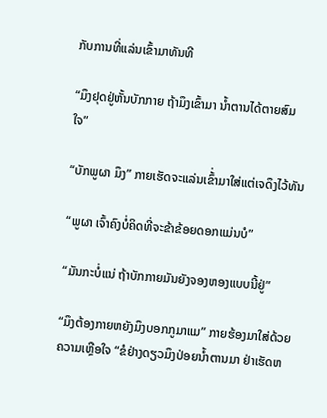ກັບການທີ່ແລ່ນເຂົ້າມາທັນທີ

“ມຶງຢຸດຢູ່ຫັ້ນບັກກາຍ ຖ້າມຶງເຂົ້າມາ ນໍ້າຕານໄດ້ຕາຍສົມໃຈ”

“ບັກພູຜາ ມຶງ” ກາຍເຮັດຈະແລ່ນເຂົ້່າມາໃສ່ແຕ່ເຈດຶງໄວ້ທັນ

“ພູຜາ ເຈົ້າຄົງບໍ່ຄິດທີ່ຈະຂ້າຂ້ອຍດອກແມ່ນບໍ”

“ມັນກະບໍ່ແນ່ ຖ້າບັກກາຍມັນຍັງຈອງຫອງແບບນີ້ຢູ່”

“ມຶງຕ້ອງກາຍຫຍັງມຶງບອກກູມາແມ” ກາຍຮ້ອງມາໃສ່ດ້ວຍຄວາມເຫຼືອໃຈ “ຂໍຢ່າງດຽວມຶງປ່ອຍນໍ້າຕານມາ ຢ່າເຮັດຫ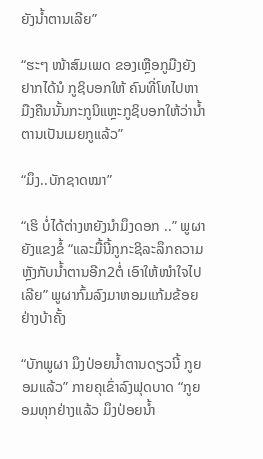ຍັງນໍ້າຕານເລີຍ”

“ຮະໆ ໜ້າສົມເພດ ຂອງເຫຼືອກູມືງຍັງຢາກໄດ້ນໍ ກູຊິບອກໃຫ້ ຄົນທີ່ໂທໄປຫາມືງຄືນນັ້ນກະກູນິແຫຼະກູຊິບອກໃຫ້ວ່ານໍ້າຕານເປັນເມຍກູແລ້ວ”

“ມຶງ..ບັກຊາດໝາ”

“ເຮິ ບໍ່ໄດ້ຕ່າງຫຍັງນໍາມຶງດອກ ..” ພູຜາຍັງແຂງຂໍ້ “ແລະມື້ນີ້ກູກະຊິລະລຶກຄວາມຫຼັງກັບນໍ້າຕານອີກ2ຕໍ່ ເອົາໃຫ້ໜໍາໃຈໄປເລີຍ” ພູຜາກົ້ມລົງມາຫອມແກ້ມຂ້ອຍຢ່າງບ້າຄັ້ງ

“ບັກພູຜາ ມຶງປ່ອຍນໍ້າຕານດຽວນີ້ ກູຍອມແລ້ວ” ກາຍຄຸເຂົ່າລົງຟຸດບາດ “ກູຍອມທຸກຢ່າງແລ້ວ ມຶງປ່ອຍນໍ້າ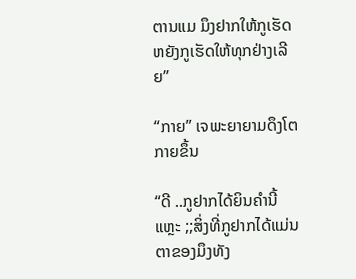ຕານແມ ມຶງຢາກໃຫ້ກູເຮັດຫຍັງກູເຮັດໃຫ້ທຸກຢ່າງເລີຍ”

“ກາຍ” ເຈພະຍາຍາມດຶງໂຕກາຍຂຶ້ນ

“ດີ ..ກູຢາກໄດ້ຍິນຄໍານີ້ແຫຼະ ;;ສິ່ງທີ່ກູຢາກໄດ້ແມ່ນຕາຂອງມຶງທັງ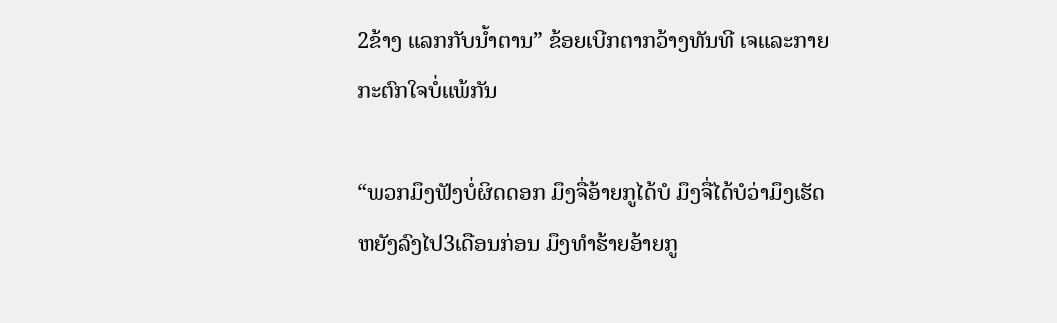2ຂ້າງ ແລກກັບນໍ້າຕານ” ຂ້ອຍເບີກຕາກວ້າງທັນທີ ເຈແລະກາຍກະຕົກໃຈບໍ່ແພ້ກັນ

“ພວກມຶງຟັງບໍ່ຜິດດອກ ມຶງຈື່ອ້າຍກູໄດ້ບໍ ມຶງຈື່ໄດ້ບໍວ່າມຶງເຮັດຫຍັງລົງໄປ3ເດືອນກ່ອນ ມຶງທໍາຮ້າຍອ້າຍກູ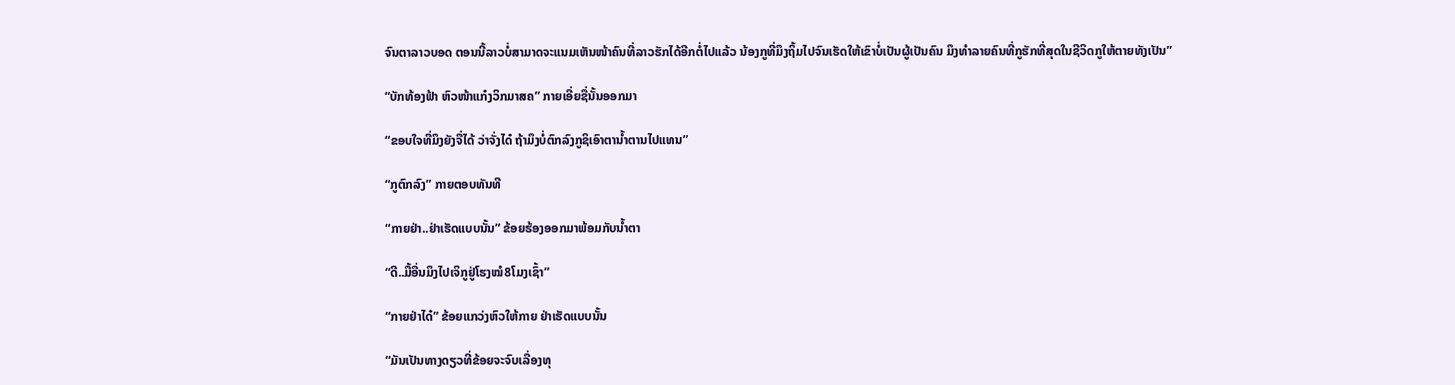ຈົນຕາລາວບອດ ຕອນນີ້ລາວບໍ່ສາມາດຈະແນມເຫັນໜ້າຄົນທີ່ລາວຮັກໄດ້ອີກຕໍ່ໄປແລ້ວ ນ້ອງກູທີ່ມຶງຖິ້ມໄປຈົນເຮັດໃຫ້ເຂົາບໍ່ເປັນຜູ້ເປັນຄົນ ມຶງທໍາລາຍຄົນທີ່ກູຮັກທີ່ສຸດໃນຊີວິດກູໃຫ້ຕາຍທັງເປັນ”

“ບັກທ້ອງຟ້າ ຫົວໜ້າແກ໋ງວິກມາສຄ” ກາຍເອີ່ຍຊື່ນັ້ນອອກມາ

“ຂອບໃຈທີ່ມຶງຍັງຈື່ໄດ້ ວ່າຈັ່ງໄດ໋ ຖ້າມຶງບໍ່ຕົກລົງກູຊິເອົາຕານໍ້າຕານໄປແທນ”

“ກູຕົກລົງ” ກາຍຕອບທັນທີ

“ກາຍຢ່າ..ຢ່າເຮັດແບບນັ້ນ” ຂ້ອຍຮ້ອງອອກມາພ້ອມກັບນໍ້າຕາ

“ດີ..ມື້ອື່ນມຶງໄປເຈິກູຢູ່ໂຮງໝໍ8ໂມງເຊົ້າ”

“ກາຍຢ່າໄດ໋” ຂ້ອຍແກວ່ງຫົວໃຫ້ກາຍ ຢ່າເຮັດແບບນັ້ນ

“ມັນເປັນທາງດຽວທີ່ຂ້ອຍຈະຈົບເລື່ອງທຸ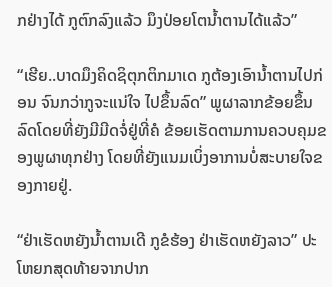ກຢ່າງໄດ້ ກູຕົກລົງແລ້ວ ມຶງປ່ອຍໂຕນໍ້າຕານໄດ້ແລ້ວ”

“ເຮີຍ..ບາດມຶງຄິດຊິຕຸກຕິກມາເດ ກູຕ້ອງເອົານໍ້າຕານໄປກ່ອນ ຈົນກວ່າກູຈະແນ່ໃຈ ໄປຂຶ້ນລົດ” ພູຜາລາກຂ້ອຍຂຶ້ນລົດໂດຍທີ່ຍັງມີມີດຈໍ່ຢູ່ທີ່ຄໍ ຂ້ອຍເຮັດຕາມການຄວບຄຸມຂອງພູຜາທຸກຢ່າງ ໂດຍທີ່ຍັງແນມເບິ່ງອາການບໍ່ສະບາຍໃຈຂອງກາຍຢູ່.

“ຢ່າເຮັດຫຍັງນໍ້າຕານເດີ ກູຂໍຮ້ອງ ຢ່າເຮັດຫຍັງລາວ” ປະໂຫຍກສຸດທ້າຍຈາກປາກ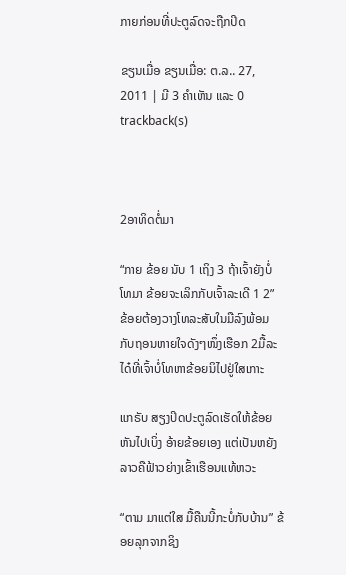ກາຍກ່ອນທີ່ປະຕູລົດຈະຖືກປິດ

ຂຽນເມື່ອ ຂຽນເມື່ອ: ຕ.ລ.. 27, 2011 | ມີ 3 ຄຳເຫັນ ແລະ 0 trackback(s)



2ອາທິດຕໍ່ມາ

“ກາຍ ຂ້ອຍ ນັບ 1 ເຖິງ 3 ຖ້າເຈົ້າຍັງບໍ່ໂທມາ ຂ້ອຍຈະເລິກກັບເຈົ້າລະເດີ 1 2” ຂ້ອຍຕ້ອງວາງໂທລະສັບໃນມືລົງພ້ອມກັບຖອນຫາຍໃຈດັງໆໜຶ່ງເຮືອກ 2ມື້ລະໄດ໋ທີ່ເຈົ້າບໍ່ໂທຫາຂ້ອຍນິໄປຢູ່ໃສເກາະ

ແກຣັບ ສຽງປິດປະຕູລົດເຮັດໃຫ້ຂ້ອຍຫັນໄປເບິ່ງ ອ້າຍຂ້ອຍເອງ ແຕ່ເປັນຫຍັງລາວຄືຟ້າວຍ່າງເຂົ້າເຮືອນແທ້ຫວະ

“ຕາມ ມາແຕ່ໃສ ມື້ຄືນນີ້ກະບໍ່ກັບບ້ານ” ຂ້ອຍລຸກຈາກຊິງ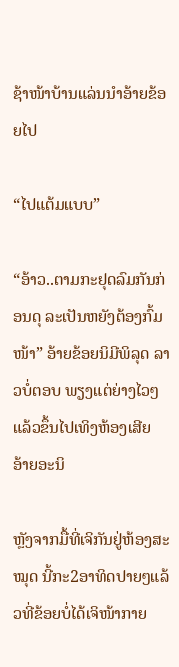ຊ້າໜ້າບ້ານແລ່ນນໍາອ້າຍຂ້ອຍໄປ

“ໄປແຕ້ມແບບ”

“ອ້າວ..ຕາມກະຢຸດລົມກັນກ່ອນດຸ ລະເປັນຫຍັງຕ້ອງກົ້ມໜ້າ” ອ້າຍຂ້ອຍນິມີພິລຸດ ລາວບໍ່ຕອບ ພຽງແຕ່ຍ່າງໄວໆແລ້ວຂຶ້ນໄປເທິງຫ້ອງເສີຍ ອ້າຍອະນິ

ຫຼັງຈາກມື້ທີ່ເຈິກັນຢູ່ຫ້ອງສະໝຸດ ນີ້ກະ2ອາທິດປາຍໆແລ້ວທີ່ຂ້ອຍບໍ່ໄດ້ເຈິໜ້າກາຍ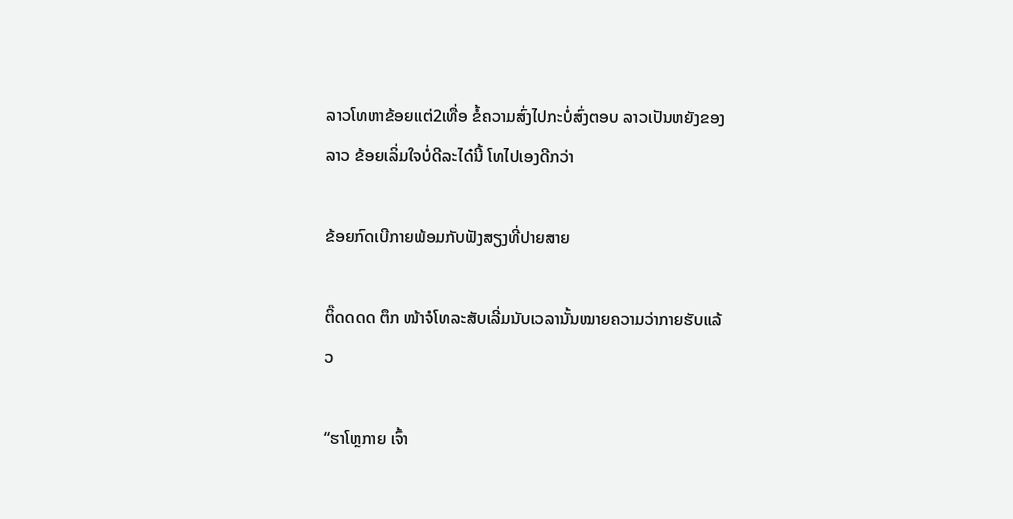ລາວໂທຫາຂ້ອຍແຕ່2ເທື່ອ ຂໍ້ຄວາມສົ່ງໄປກະບໍ່ສົ່ງຕອບ ລາວເປັນຫຍັງຂອງລາວ ຂ້ອຍເລິ່ມໃຈບໍ່ດີລະໄດ໋ນີ້ ໂທໄປເອງດີກວ່າ

ຂ້ອຍກົດເບີກາຍພ້ອມກັບຟັງສຽງທີ່ປາຍສາຍ

ຕິ໊ດດດດ ຕຶກ ໜ້າຈໍໂທລະສັບເລີ່ມນັບເວລານັ້ນໝາຍຄວາມວ່າກາຍຮັບແລ້ວ

“ຮາໂຫຼກາຍ ເຈົ້າ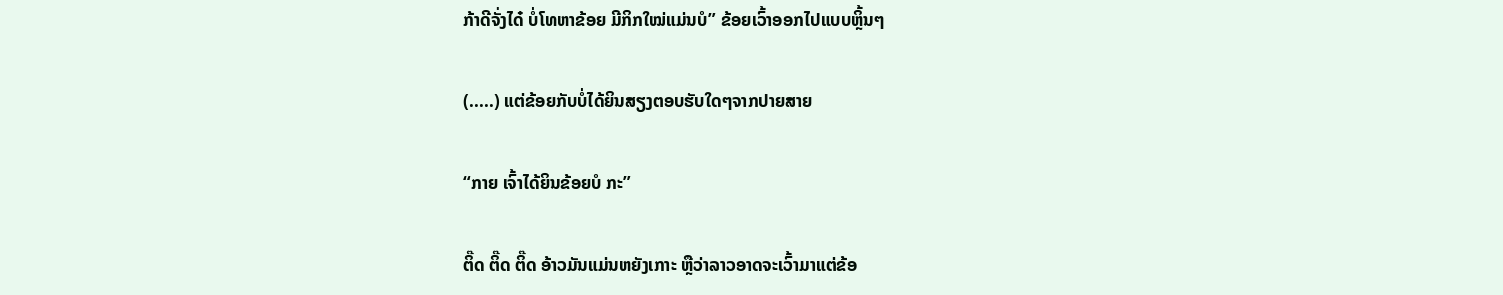ກ້າດີຈັ່ງໄດ໋ ບໍ່ໂທຫາຂ້ອຍ ມີກິກໃໝ່ແມ່ນບໍ” ຂ້ອຍເວົ້າອອກໄປແບບຫຼິ້ນໆ

(.....) ແຕ່ຂ້ອຍກັບບໍ່ໄດ້ຍິນສຽງຕອບຮັບໃດໆຈາກປາຍສາຍ

“ກາຍ ເຈົ້າໄດ້ຍິນຂ້ອຍບໍ ກະ”

ຕິ໊ດ ຕິ໊ດ ຕິ໊ດ ອ້າວມັນແມ່ນຫຍັງເກາະ ຫຼືວ່າລາວອາດຈະເວົ້າມາແຕ່ຂ້ອ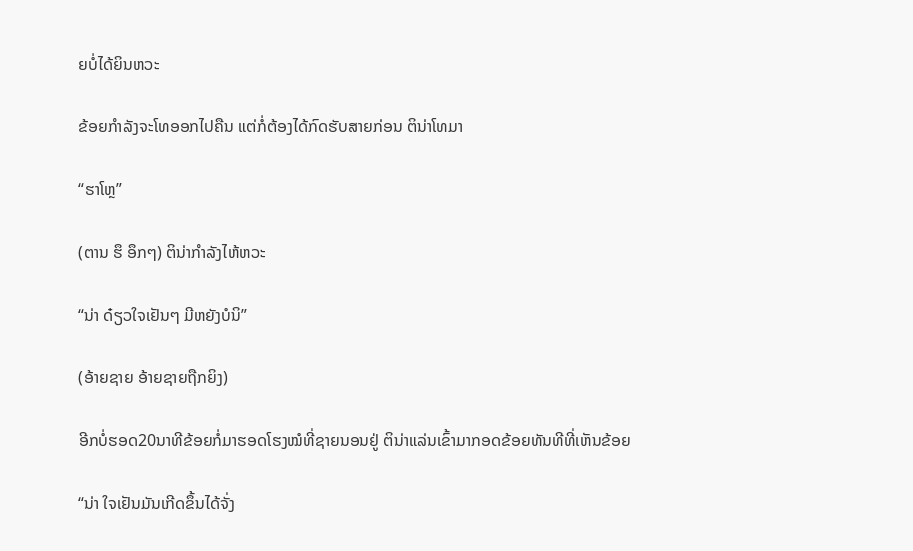ຍບໍ່ໄດ້ຍິນຫວະ

ຂ້ອຍກໍາລັງຈະໂທອອກໄປຄືນ ແຕ່ກໍ່ຕ້ອງໄດ້ກົດຮັບສາຍກ່ອນ ຕິນ່າໂທມາ

“ຮາໂຫຼ”

(ຕານ ຮຶ ອຶກໆ) ຕິນ່າກໍາລັງໄຫ້ຫວະ

“ນ່າ ດ໋ຽວໃຈເຢັນໆ ມີຫຍັງບໍນິ”

(ອ້າຍຊາຍ ອ້າຍຊາຍຖືກຍິງ)

ອີກບໍ່ຮອດ20ນາທີຂ້ອຍກໍ່ມາຮອດໂຮງໝໍທີ່ຊາຍນອນຢູ່ ຕິນ່າແລ່ນເຂົ້າມາກອດຂ້ອຍທັນທີທີ່ເຫັນຂ້ອຍ

“ນ່າ ໃຈເຢັນມັນເກີດຂຶ້ນໄດ້ຈັ່ງ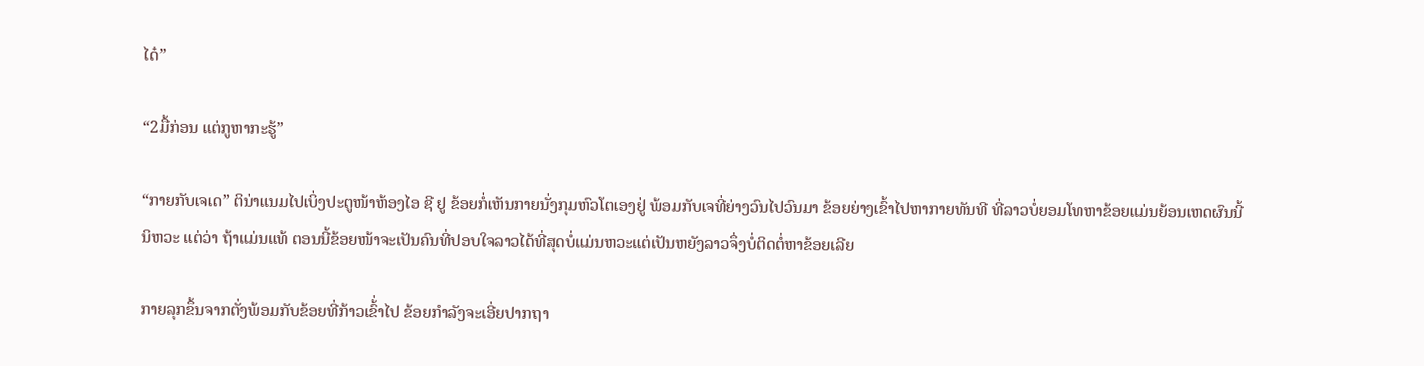ໄດ໋”

“2ມື້ກ່ອນ ແຕ່ກູຫາກະຮູ້”

“ກາຍກັບເຈເດ” ຕິນ່າແນມໄປເບິ່ງປະຕູໜ້າຫ້ອງໄອ ຊີ ຢູ ຂ້ອຍກໍ່ເຫັນກາຍນັ່ງກຸມຫົວໂຕເອງຢູ່ ພ້ອມກັບເຈທີ່ຍ່າງວົນໄປວົນມາ ຂ້ອຍຍ່າງເຂົ້າໄປຫາກາຍທັນທີ ທີ່ລາວບໍ່ຍອມໂທຫາຂ້ອຍແມ່ນຍ້ອນເຫດຜົນນີ້ນິຫວະ ແຕ່ວ່າ ຖ້າແມ່ນແທ້ ຕອນນີ້ຂ້ອຍໜ້າຈະເປັນຄົນທີ່ປອບໃຈລາວໄດ້ທີ່ສຸດບໍ່ແມ່ນຫວະແຕ່ເປັນຫຍັງລາວຈຶ່ງບໍ່ຕິດຕໍ່ຫາຂ້ອຍເລີຍ

ກາຍລຸກຂຶ້ນຈາກຕັ່ງພ້ອມກັບຂ້ອຍທີ່ກ້າວເຂົ້່າໄປ ຂ້ອຍກໍາລັງຈະເອີ່ຍປາກຖາ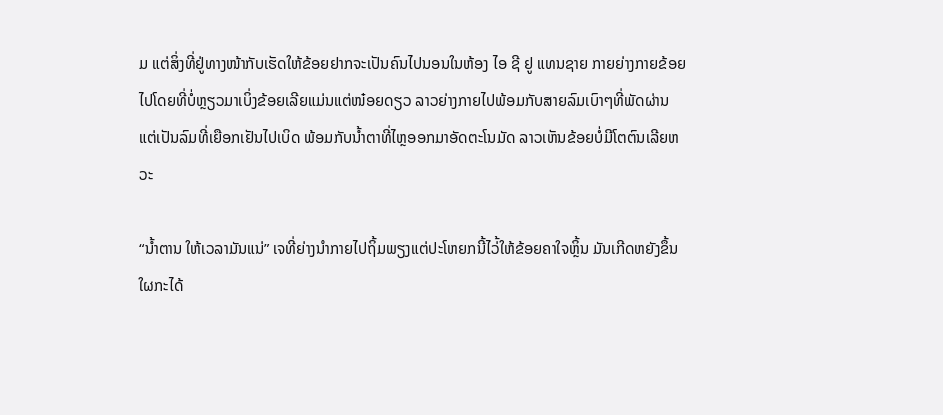ມ ແຕ່ສິ່ງທີ່ຢູ່ທາງໜ້າກັບເຮັດໃຫ້ຂ້ອຍຢາກຈະເປັນຄົນໄປນອນໃນຫ້ອງ ໄອ ຊີ ຢູ ແທນຊາຍ ກາຍຍ່າງກາຍຂ້ອຍໄປໂດຍທີ່ບໍ່ຫຼຽວມາເບິ່ງຂ້ອຍເລີຍແມ່ນແຕ່ໜ໋ອຍດຽວ ລາວຍ່າງກາຍໄປພ້ອມກັບສາຍລົມເບົາໆທີ່ພັດຜ່ານ ແຕ່ເປັນລົມທີ່ເຍືອກເຢັນໄປເບິດ ພ້ອມກັບນໍ້າຕາທີ່ໄຫຼອອກມາອັດຕະໂນມັດ ລາວເຫັນຂ້ອຍບໍ່ມີໂຕຕົນເລີຍຫວະ

“ນໍ້າຕານ ໃຫ້ເວລາມັນແນ່” ເຈທີ່ຍ່າງນໍາກາຍໄປຖິ້ມພຽງແຕ່ປະໂຫຍກນີ້ໄວ່້ໃຫ້ຂ້ອຍຄາໃຈຫຼິ້ນ ມັນເກີດຫຍັງຂຶ້ນ ໃຜກະໄດ້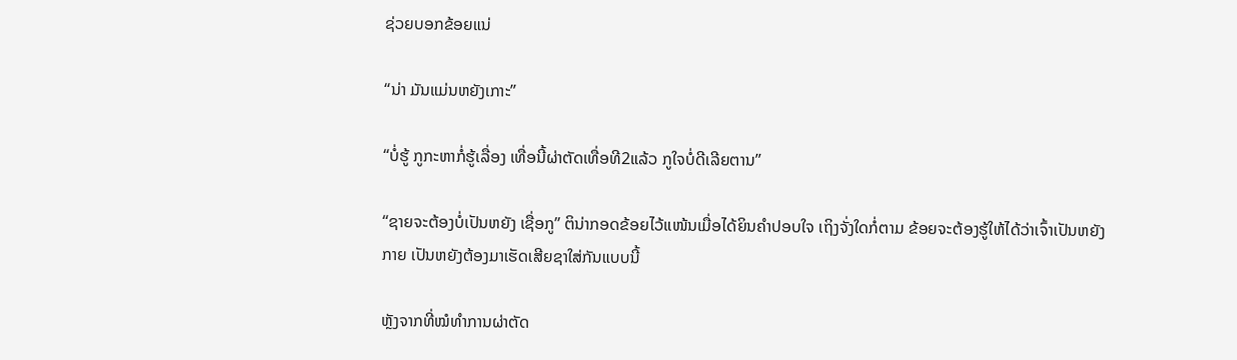ຊ່ວຍບອກຂ້ອຍແນ່

“ນ່າ ມັນແມ່ນຫຍັງເກາະ”

“ບໍ່ຮູ້ ກູກະຫາກໍ່ຮູ້ເລື່ອງ ເທື່ອນີ້ຜ່າຕັດເທື່ອທີ2ແລ້ວ ກູໃຈບໍ່ດີເລີຍຕານ”

“ຊາຍຈະຕ້ອງບໍ່ເປັນຫຍັງ ເຊື່ອກູ” ຕິນ່າກອດຂ້ອຍໄວ້ແໜ້ນເມື່ອໄດ້ຍິນຄໍາປອບໃຈ ເຖິງຈັ່ງໃດກໍ່ຕາມ ຂ້ອຍຈະຕ້ອງຮູ້ໃຫ້ໄດ້ວ່າເຈົ້າເປັນຫຍັງກາຍ ເປັນຫຍັງຕ້ອງມາເຮັດເສີຍຊາໃສ່ກັນແບບນີ້

ຫຼັງຈາກທີ່ໝໍທໍາການຜ່າຕັດ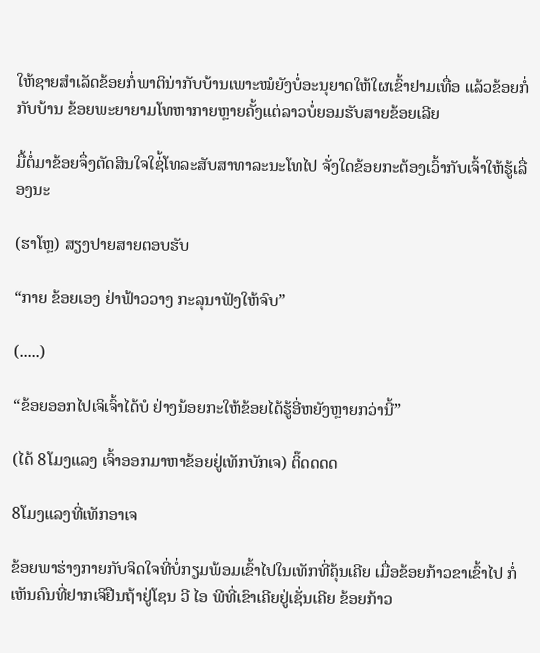ໃຫ້ຊາຍສໍາເລັດຂ້ອຍກໍ່ພາຕິນ່າກັບບ້ານເພາະໝໍຍັງບໍ່ອະນຸຍາດໃຫ້ໃຜເຂົ້າຢາມເທື່ອ ແລ້ວຂ້ອຍກໍ່ກັບບ້ານ ຂ້ອຍພະຍາຍາມໂທຫາກາຍຫຼາຍຄັ້ງແຕ່ລາວບໍ່ຍອມຮັບສາຍຂ້ອຍເລີຍ

ມື້ຕໍ່ມາຂ້ອຍຈຶ່ງຕັດສິນໃຈໃຊ່້ໂທລະສັບສາທາລະນະໂທໄປ ຈັ່ງໃດຂ້ອຍກະຕ້ອງເວົ້າກັບເຈົ້າໃຫ້ຮູ້ເລື່ອງນະ

(ຮາໂຫຼ) ສຽງປາຍສາຍຕອບຮັບ

“ກາຍ ຂ້ອຍເອງ ຢ່າຟ້າວວາງ ກະລຸນາຟັງໃຫ້ຈົບ”

(.....)

“ຂ້ອຍອອກໄປເຈິເຈົ້າໄດ້ບໍ ຢ່າງນ້ອຍກະໃຫ້ຂ້ອຍໄດ້ຮູ້ອີ່ຫຍັງຫຼາຍກວ່ານີ້”

(ໄດ້ 8ໂມງແລງ ເຈົ້າອອກມາຫາຂ້ອຍຢູ່ເທັກບັກເຈ) ຕິ໊ດດດດ

8ໂມງແລງທີ່ເທັກອາເຈ

ຂ້ອຍພາຮ່າງກາຍກັບຈິດໃຈທີ່ບໍ່ກຽມພ້ອມເຂົ້າໄປໃນເທັກທີ່ຄຸ້ນເຄີຍ ເມື່ອຂ້ອຍກ້າວຂາເຂົ້າໄປ ກໍ່ເຫັນຄົນທີ່ຢາກເຈິຢືນຖ້າຢູ່ໂຊນ ວີ ໄອ ພີທີ່ເຂົາເຄີຍຢູ່ເຊັ່ນເຄີຍ ຂ້ອຍກ້າວ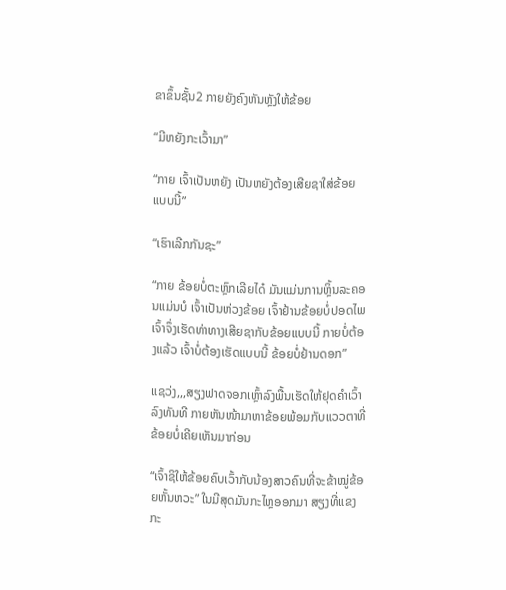ຂາຂຶ້ນຊັ້ນ2 ກາຍຍັງຄົງຫັນຫຼັງໃຫ້ຂ້ອຍ

“ມີຫຍັງກະເວົ້າມາ”

“ກາຍ ເຈົ້າເປັນຫຍັງ ເປັນຫຍັງຕ້ອງເສີຍຊາໃສ່ຂ້ອຍແບບນີ້”

“ເຮົາເລີກກັນຊະ”

“ກາຍ ຂ້ອຍບໍ່ຕະຫຼົກເລີຍໄດ໋ ມັນແມ່ນການຫຼິ້ນລະຄອນແມ່ນບໍ ເຈົ້າເປັນຫ່ວງຂ້ອຍ ເຈົ້າຢ້ານຂ້ອຍບໍ່ປອດໄພເຈົ້າຈຶ່ງເຮັດທ່າທາງເສີຍຊາກັບຂ້ອຍແບບນີ້ ກາຍບໍ່ຕ້ອງແລ້ວ ເຈົ້າບໍ່ຕ້ອງເຮັດແບບນີ້ ຂ້ອຍບໍ່ຢ້ານດອກ”

ແຊວ່ງ,,,ສຽງຟາດຈອກເຫຼົ້າລົງພື້ນເຮັດໃຫ້ຢຸດຄໍາເວົ້າລົງທັນທີ ກາຍຫັນໜ້າມາຫາຂ້ອຍພ້ອມກັບແວວຕາທີ່ຂ້ອຍບໍ່ເຄີຍເຫັນມາກ່ອນ

“ເຈົ້າຊິໃຫ້ຂ້ອຍຄົບເວົ້າກັບນ້ອງສາວຄົນທີ່ຈະຂ້າໝູ່ຂ້ອຍຫັ້ນຫວະ” ໃນມີສຸດມັນກະໄຫຼອອກມາ ສຽງທີ່ແຂງກະ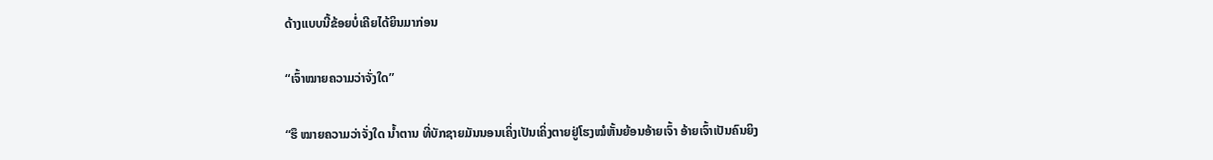ດ້າງແບບນີ້ຂ້ອຍບໍ່ເຄີຍໄດ້ຍິນມາກ່ອນ

“ເຈົ້າໝາຍຄວາມວ່າຈັ່ງໃດ”

“ຮຶ ໝາຍຄວາມວ່າຈັ່ງໃດ ນໍ້າຕານ ທີ່ບັກຊາຍມັນນອນເຄິ່ງເປັນເຄິ່ງຕາຍຢູ່ໂຮງໝໍຫັ້ນຍ້ອນອ້າຍເຈົ້າ ອ້າຍເຈົ້າເປັນຄົນຍິງ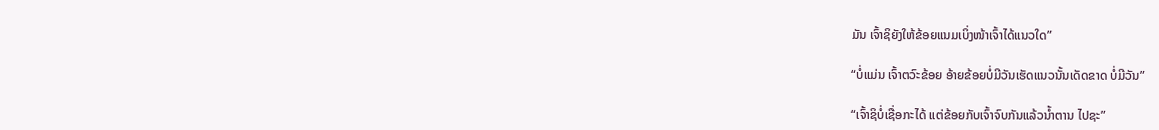ມັນ ເຈົ້າຊິຍັງໃຫ້ຂ້ອຍແນມເບິ່ງໜ້າເຈົ້າໄດ້ແນວໃດ”

“ບໍ່ແມ່ນ ເຈົ້າຕວົະຂ້ອຍ ອ້າຍຂ້ອຍບໍ່ມີວັນເຮັດແນວນັ້ນເດັດຂາດ ບໍ່ມີວັນ”

“ເຈົ້າຊິບໍ່ເຊື່ອກະໄດ້ ແຕ່ຂ້ອຍກັບເຈົ້າຈົບກັນແລ້ວນໍ້າຕານ ໄປຊະ”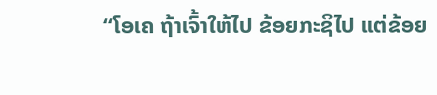“ໂອເຄ ຖ້າເຈົ້າໃຫ້ໄປ ຂ້ອຍກະຊິໄປ ແຕ່ຂ້ອຍ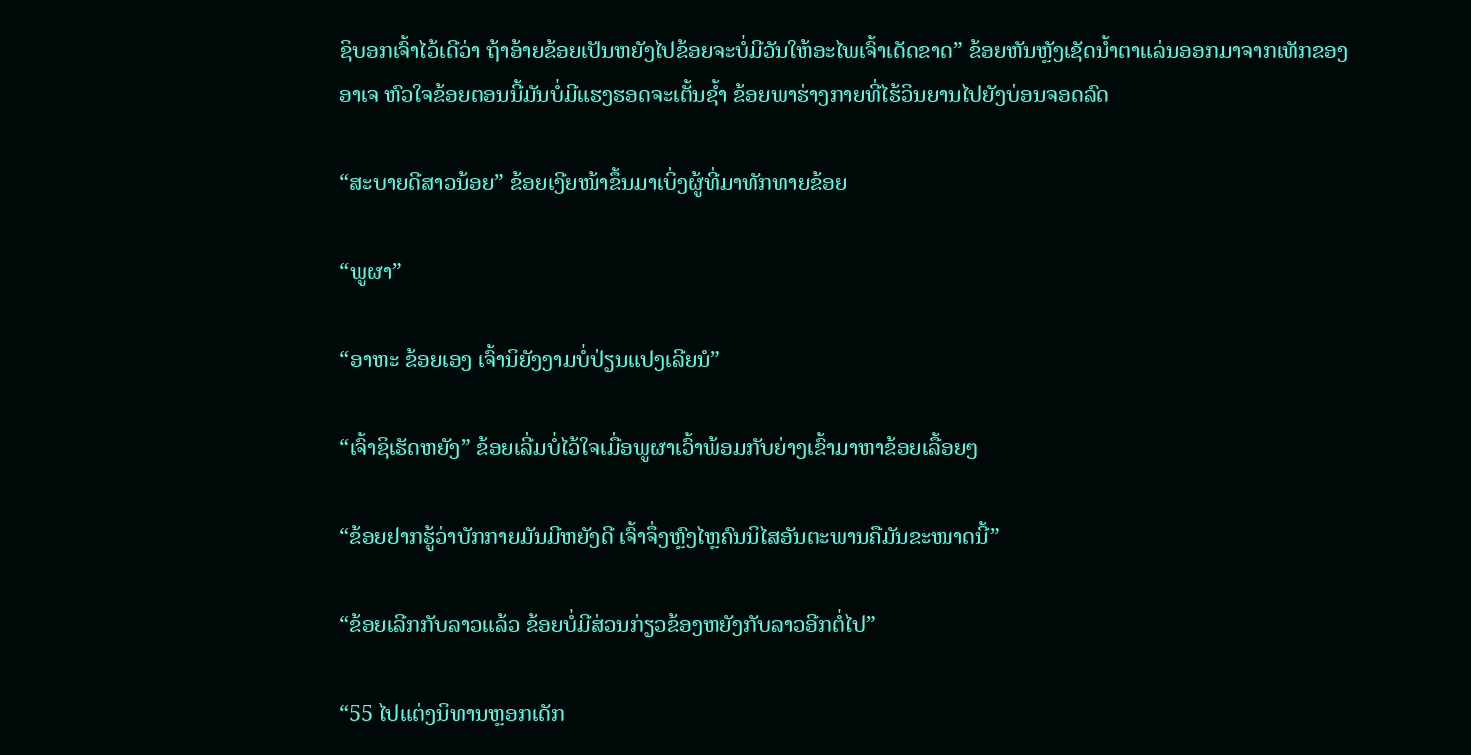ຊິບອກເຈົ້າໄວ້ເດີວ່າ ຖ້າອ້າຍຂ້ອຍເປັນຫຍັງໄປຂ້ອຍຈະບໍ່ມີວັນໃຫ້ອະໄພເຈົ້າເດັດຂາດ” ຂ້ອຍຫັນຫຼັງເຊັດນໍ້າຕາແລ່ນອອກມາຈາກເທັກຂອງອາເຈ ຫົວໃຈຂ້ອຍຕອນນີ້ມັນບໍ່ມີແຮງຮອດຈະເຕັ້ນຊໍ້າ ຂ້ອຍພາຮ່າງກາຍທີ່ໄຮ້ວິນຍານໄປຍັງບ່ອນຈອດລົດ

“ສະບາຍດີສາວນ້ອຍ” ຂ້ອຍເງີຍໜ້າຂຶ້ນມາເບິ່ງຜູ້ທີ່ມາທັກທາຍຂ້ອຍ

“ພູຜາ”

“ອາຫະ ຂ້ອຍເອງ ເຈົ້ານິຍັງງາມບໍ່ປ່ຽນແປງເລີຍນໍ”

“ເຈົ້າຊິເຮັດຫຍັງ” ຂ້ອຍເລີ່ມບໍ່ໄວ້ໃຈເມື່ອພູຜາເວົ້າພ້ອມກັບຍ່າງເຂົ້າມາຫາຂ້ອຍເລື້ອຍໆ

“ຂ້ອຍຢາກຮູ້ວ່າບັກກາຍມັນມີຫຍັງດີ ເຈົ້າຈຶ່ງຫຼົງໄຫຼຄົນນິໄສອັນຕະພານຄືມັນຂະໜາດນີ້”

“ຂ້ອຍເລີກກັບລາວແລ້ວ ຂ້ອຍບໍ່ມີສ່ວນກ່ຽວຂ້ອງຫຍັງກັບລາວອີກຕໍ່ໄປ”

“55 ໄປແຕ່ງນິທານຫຼອກເດັກ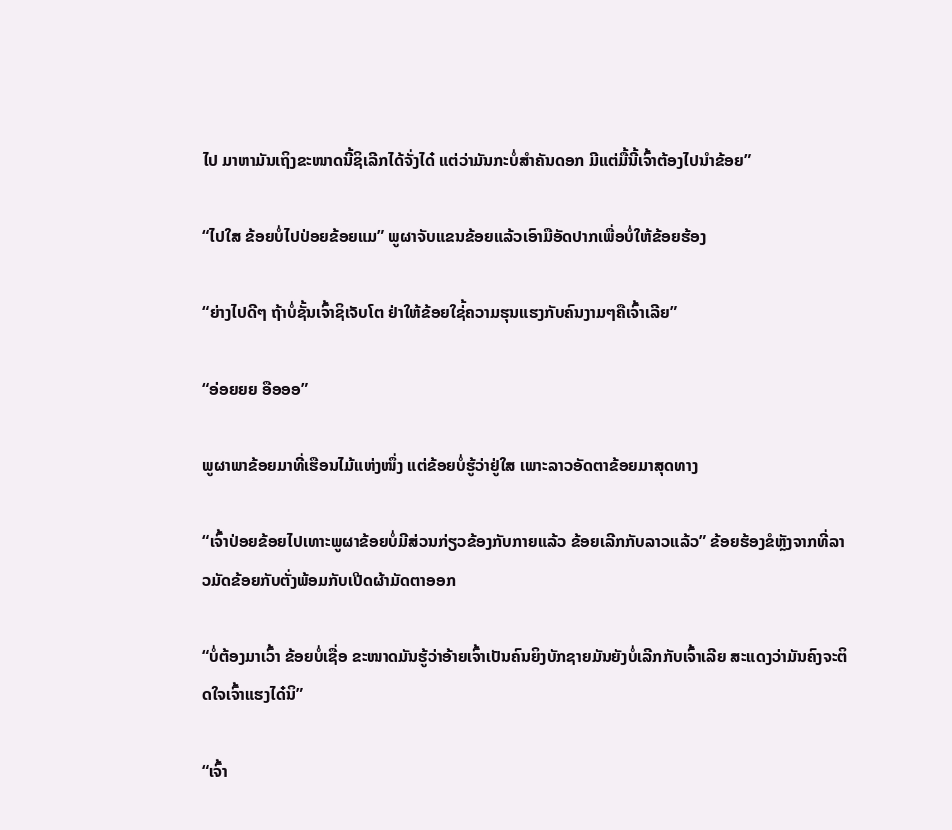ໄປ ມາຫາມັນເຖິງຂະໜາດນີ້ຊິເລີກໄດ້ຈັ່ງໄດ໋ ແຕ່ວ່າມັນກະບໍ່ສໍາຄັນດອກ ມີແຕ່ມື້ນີ້ເຈົ້າຕ້ອງໄປນໍາຂ້ອຍ”

“ໄປໃສ ຂ້ອຍບໍ່ໄປປ່ອຍຂ້ອຍແມ” ພູຜາຈັບແຂນຂ້ອຍແລ້ວເອົາມືອັດປາກເພື່ອບໍ່ໃຫ້ຂ້ອຍຮ້ອງ

“ຍ່າງໄປດີໆ ຖ້າບໍ່ຊັ້ນເຈົ້າຊິເຈັບໂຕ ຢ່າໃຫ້ຂ້ອຍໃຊ່້ຄວາມຮຸນແຮງກັບຄົນງາມໆຄືເຈົ້າເລີຍ”

“ອ່ອຍຍຍ ອືອອອ”

ພູຜາພາຂ້ອຍມາທີ່ເຮືອນໄມ້ແຫ່ງໜຶ່ງ ແຕ່ຂ້ອຍບໍ່ຮູ້ວ່າຢູ່ໃສ ເພາະລາວອັດຕາຂ້ອຍມາສຸດທາງ

“ເຈົ້າປ່ອຍຂ້ອຍໄປເທາະພູຜາຂ້ອຍບໍ່ມີສ່ວນກ່ຽວຂ້ອງກັບກາຍແລ້ວ ຂ້ອຍເລີກກັບລາວແລ້ວ” ຂ້ອຍຮ້ອງຂໍຫຼັງຈາກທີ່ລາວມັດຂ້ອຍກັບຕັ່ງພ້ອມກັບເປີດຜ້າມັດຕາອອກ

“ບໍ່ຕ້ອງມາເວົ້າ ຂ້ອຍບໍ່ເຊື່ອ ຂະໜາດມັນຮູ້ວ່າອ້າຍເຈົ້າເປັນຄົນຍິງບັກຊາຍມັນຍັງບໍ່ເລີກກັບເຈົ້າເລີຍ ສະແດງວ່າມັນຄົງຈະຕິດໃຈເຈົ້າແຮງໄດ໋ນິ”

“ເຈົ້າ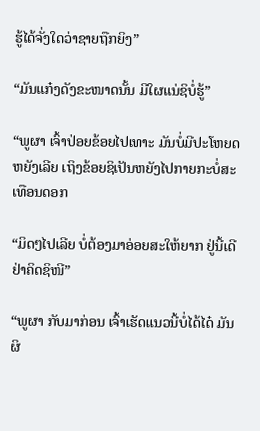ຮູ້ໄດ້ຈັ່ງໃດວ່າຊາຍຖືກຍິງ”

“ມັນແກ໋ງດັງຂະໜາດນັ້ນ ມີໃຜແນ່ຊິບໍ່ຮູ້”

“ພູຜາ ເຈົ້າປ່ອຍຂ້ອຍໄປເທາະ ມັນບໍ່ມີປະໂຫຍດຫຍັງເລີຍ ເຖິງຂ້ອຍຊິເປັນຫຍັງໄປກາຍກະບໍ່ສະເທືອນດອກ

“ມິດໆໄປເລີຍ ບໍ່ຕ້ອງມາອ່ອຍສະໃຫ້ຍາກ ຢູ່ນີ້ເດີ ຢ່າຄິດຊິໜີ”

“ພູຜາ ກັບມາກ່ອນ ເຈົ້າເຮັດແນວນີ້ບໍ່ໄດ້ໄດ໋ ມັນຜິ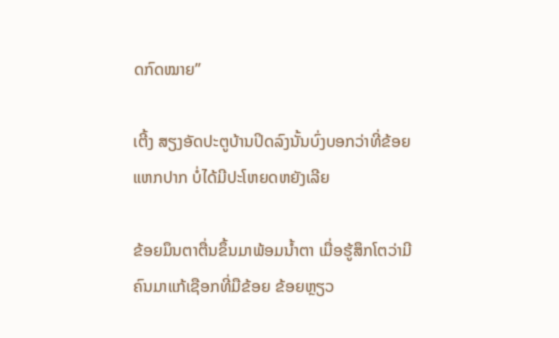ດກົດໝາຍ”

ເຕີ້ງ ສຽງອັດປະຕູບ້ານປິດລົງນັ້ນບົ່ງບອກວ່າທີ່ຂ້ອຍແຫກປາກ ບໍ່ໄດ້ມີປະໂຫຍດຫຍັງເລີຍ

ຂ້ອຍມຶນຕາຕື່ນຂຶ້ນມາພ້ອມນໍ້າຕາ ເມື່ອຮູ້ສຶກໂຕວ່າມີຄົນມາແກ້ເຊືອກທີ່ມືຂ້ອຍ ຂ້ອຍຫຼຽວ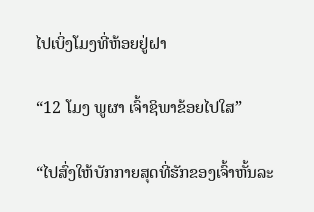ໄປເບິ່ງໂມງທີ່ຫ້ອຍຢູ່ຝາ

“12 ໂມງ ພູຜາ ເຈົ້າຊິພາຂ້ອຍໄປໃສ”

“ໄປສົ່ງໃຫ້ບັກກາຍສຸດທີ່ຮັກຂອງເຈົ້າຫັ້ນລະ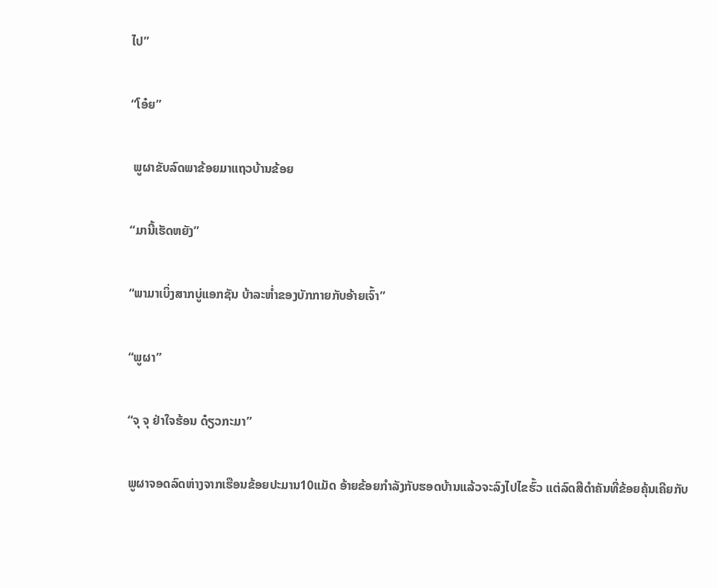ໄປ”

“ໂອ໋ຍ”

 ພູຜາຂັບລົດພາຂ້ອຍມາແຖວບ້ານຂ້ອຍ

“ມານີ້ເຮັດຫຍັງ”

“ພາມາເບິ່ງສາກບູ່ແອກຊັນ ບ້າລະຫໍ່າຂອງບັກກາຍກັບອ້າຍເຈົ້າ”

“ພູຜາ”

“ຈຸ ຈຸ ຢ່າໃຈຮ້ອນ ດ໋ຽວກະມາ”

ພູຜາຈອດລົດຫ່າງຈາກເຮືອນຂ້ອຍປະມານ10ແມັດ ອ້າຍຂ້ອຍກໍາລັງກັບຮອດບ້ານແລ້ວຈະລົງໄປໄຂຮົ້ວ ແຕ່ລົດສີດໍາຄັນທີ່ຂ້ອຍຄຸ້ນເຄີຍກັບ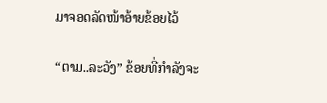ມາຈອດລັດໜ້າອ້າຍຂ້ອຍໄວ້

“ຕາມ..ລະວັງ” ຂ້ອຍທີ່ກໍາລັງຈະ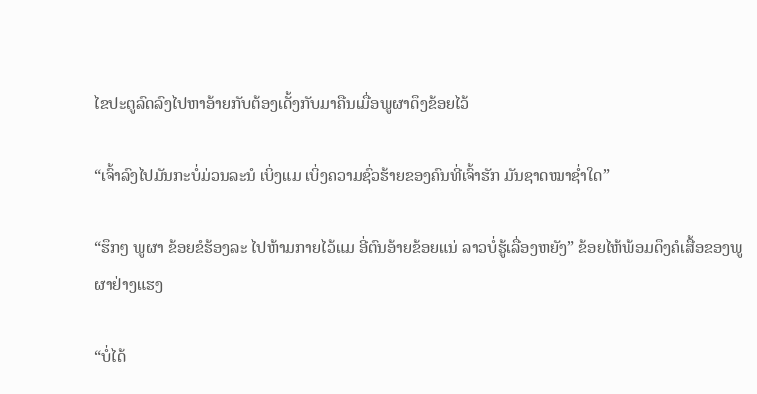ໄຂປະຕູລົດລົງໄປຫາອ້າຍກັບຕ້ອງເດັ້ງກັບມາຄືນເມື່ອພູຜາດຶງຂ້ອຍໄວ້

“ເຈົ້າລົງໄປມັນກະບໍ່ມ່ວນລະນໍ ເບິ່ງແມ ເບິ່ງຄວາມຊົ່ວຮ້າຍຂອງຄົນທີ່ເຈົ້າຮັກ ມັນຊາດໝາຊໍ່າໃດ”

“ຮຶກໆ ພູຜາ ຂ້ອຍຂໍຮ້ອງລະ ໄປຫ້າມກາຍໄວ້ແມ ອີ່ຕົນອ້າຍຂ້ອຍແນ່ ລາວບໍ່ຮູ້ເລື່ອງຫຍັງ” ຂ້ອຍໄຫ້ພ້ອມດຶງຄໍເສື້ອຂອງພູຜາຢ່າງແຮງ

“ບໍ່ໄດ້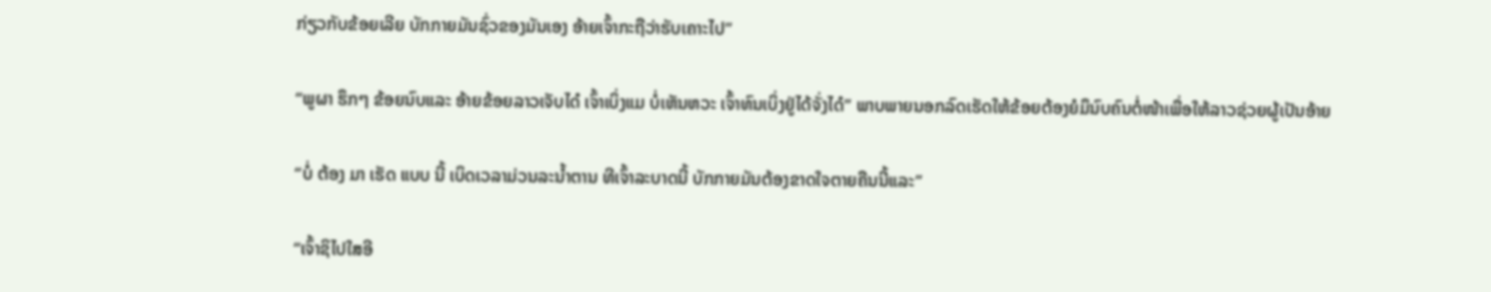ກ່ຽວກັບຂ້ອຍເລີຍ ບັກກາຍມັນຊົ່ວຂອງມັນເອງ ອ້າຍເຈົ້າກະຖືວ່າຮັບເຄາະໄປ”

“ພູຜາ ຮຶກໆ ຂ້ອຍນົບແລະ ອ້າຍຂ້ອຍລາວເຈັບໄດ໋ ເຈົ້າເບິ່ງແມ ບໍ່ເຫັນຫວະ ເຈົ້າທົນເບິ່ງຢູ່ໄດ້ຈັ່ງໄດ໋” ພາບພາຍນອກລົດເຮັດໃຫ້ຂ້ອຍຕ້ອງຍໍມຶນົບຄົນຕໍ່ໜ້າເພື່ອໃຫ້ລາວຊ່ວຍຜູ້ເປັນອ້າຍ

“ບໍ່ ຕ້ອງ ມາ ເຮັດ ແບບ ນີ້ ເບິດເວລາມ່ວນລະນໍ້າຕານ ທີເຈົ້າລະບາດນີ້ ບັກກາຍມັນຕ້ອງຂາດໃຈຕາຍຄືນນີ້ແລະ”

“ເຈົ້າຊິໄປໃສອີ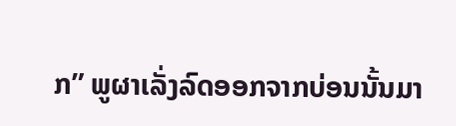ກ” ພູຜາເລັ່ງລົດອອກຈາກບ່ອນນັ້ນມາ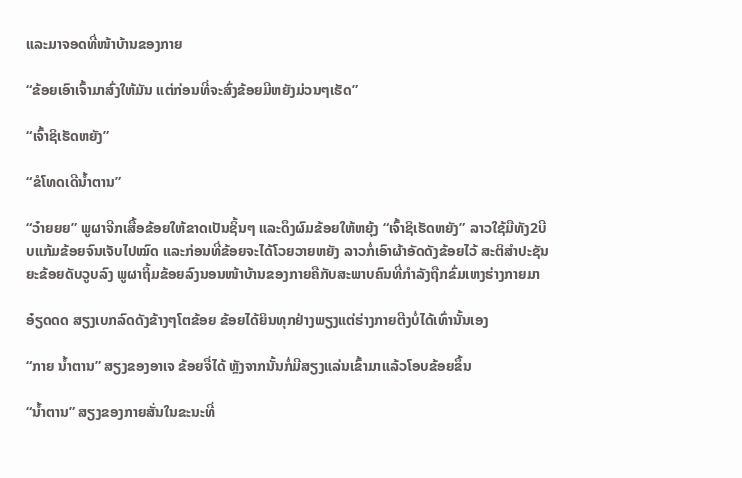ແລະມາຈອດທີ່ໜ້າບ້ານຂອງກາຍ

“ຂ້ອຍເອົາເຈົ້າມາສົ່ງໃຫ້ມັນ ແຕ່ກ່ອນທີ່ຈະສົ່ງຂ້ອຍມີຫຍັງມ່ວນໆເຮັດ”

“ເຈົ້າຊິເຮັດຫຍັງ”

“ຂໍໂທດເດີນໍ້າຕານ”

“ວ໋າຍຍຍ” ພູຜາຈີກເສື້ອຂ້ອຍໃຫ້ຂາດເປັນຊິ້ນໆ ແລະດຶງຜົມຂ້ອຍໃຫ້ຫຍຸ້ງ “ເຈົ້າຊິເຮັດຫຍັງ” ລາວໃຊ້ມືທັງ2ບີບແກ້ມຂ້ອຍຈົນເຈັບໄປໝົດ ແລະກ່ອນທີ່ຂ້ອຍຈະໄດ້ໂວຍວາຍຫຍັງ ລາວກໍ່ເອົາຜ້າອັດດັງຂ້ອຍໄວ້ ສະຕິສໍາປະຊັນຍະຂ້ອຍດັບວູບລົງ ພູຜາຖິ້ມຂ້ອຍລົງນອນໜ້າບ້ານຂອງກາຍຄືກັບສະພາບຄົນທີ່ກໍາລັງຖືກຂົ່ມເຫງຮ່າງກາຍມາ

ອ໋ຽດດດ ສຽງເບກລົດດັງຂ້າງໆໂຕຂ້ອຍ ຂ້ອຍໄດ້ຍິນທຸກຢ່າງພຽງແຕ່ຮ່າງກາຍຕີງບໍ່ໄດ້ເທົ່ານັ້ນເອງ

“ກາຍ ນໍ້າຕານ” ສຽງຂອງອາເຈ ຂ້ອຍຈື່ໄດ້ ຫຼັງຈາກນັ້ນກໍ່ມີສຽງແລ່ນເຂົ້າມາແລ້ວໂອບຂ້ອຍຂຶ້ນ

“ນໍ້າຕານ” ສຽງຂອງກາຍສັ່ນໃນຂະນະທີ່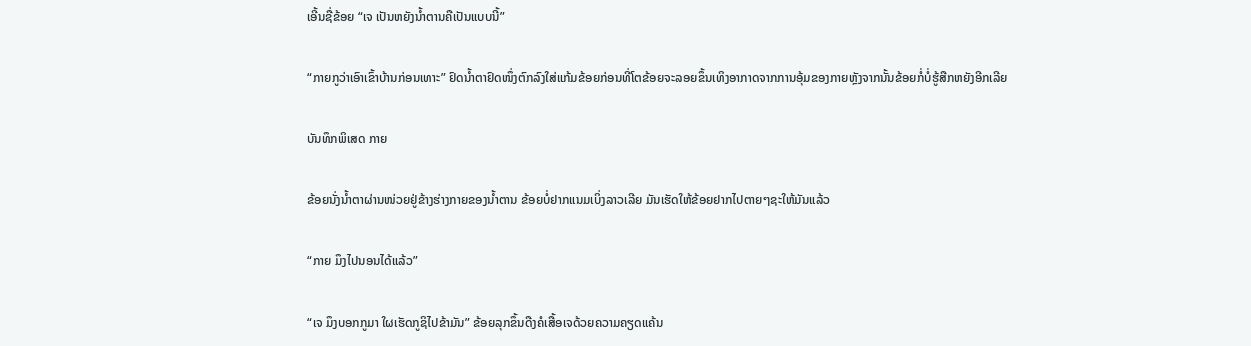ເອີ້ນຊື່ຂ້ອຍ “ເຈ ເປັນຫຍັງນໍ້າຕານຄືເປັນແບບນີ້”

“ກາຍກູວ່າເອົາເຂົ້າບ້ານກ່ອນເທາະ” ຢົດນໍ້າຕາຢົດໜຶ່ງຕົກລົງໃສ່ແກ້ມຂ້ອຍກ່ອນທີ່ໂຕຂ້ອຍຈະລອຍຂຶ້ນເທິງອາກາດຈາກການອຸ້ມຂອງກາຍຫຼັງຈາກນັ້ນຂ້ອຍກໍ່ບໍ່ຮູ້ສືກຫຍັງອີກເລີຍ

ບັນທຶກພິເສດ ກາຍ

ຂ້ອຍນັ່ງນໍ້າຕາຜ່ານໜ່ວຍຢູ່ຂ້າງຮ່າງກາຍຂອງນໍ້າຕານ ຂ້ອຍບໍ່ຢາກແນມເບິ່ງລາວເລີຍ ມັນເຮັດໃຫ້ຂ້ອຍຢາກໄປຕາຍໆຊະໃຫ້ມັນແລ້ວ

“ກາຍ ມຶງໄປນອນໄດ້ແລ້ວ”

“ເຈ ມຶງບອກກູມາ ໃຜເຮັດກູຊິໄປຂ້າມັນ” ຂ້ອຍລຸກຂຶ້ນດືງຄໍເສື້ອເຈດ້ວຍຄວາມຄຽດແຄ້ນ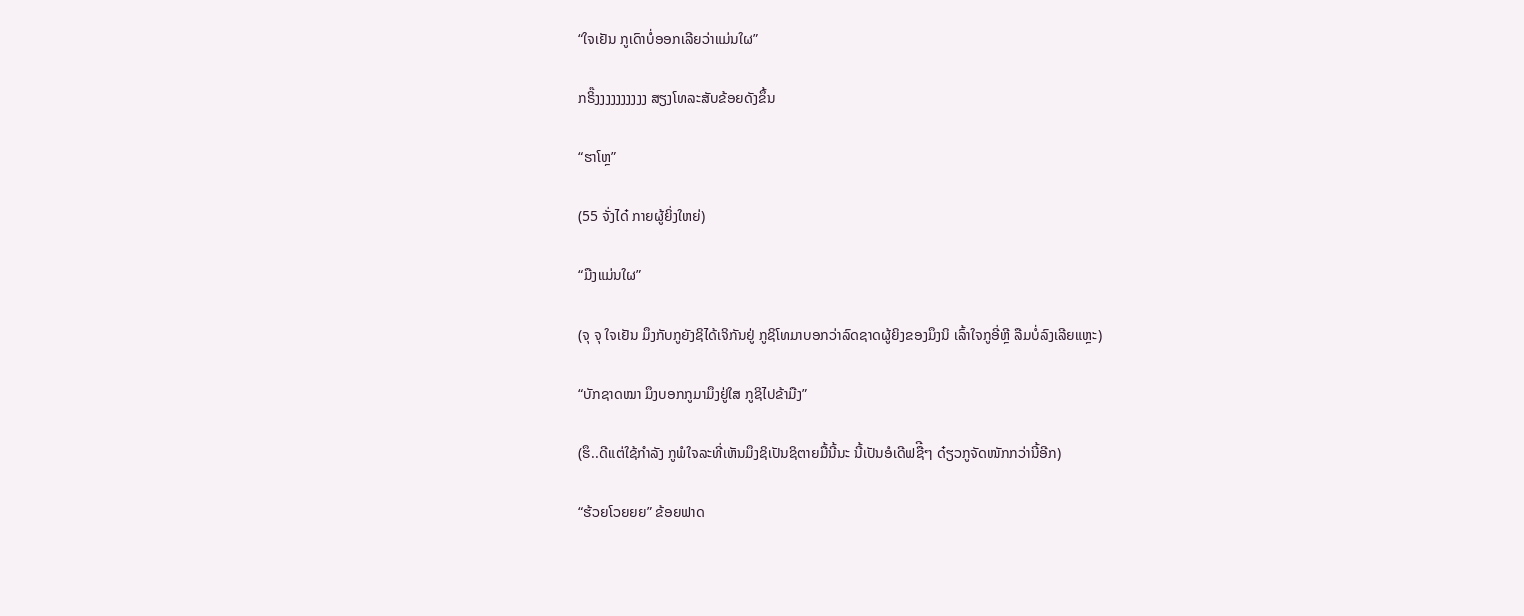“ໃຈເຢັນ ກູເດົາບໍ່ອອກເລີຍວ່າແມ່ນໃຜ”

ກຣິ໊ງງງງງງງງງງ ສຽງໂທລະສັບຂ້ອຍດັງຂຶ້ນ

“ຮາໂຫຼ”

(55 ຈັ່ງໄດ໋ ກາຍຜູ້ຍິ່ງໃຫຍ່)

“ມືງແມ່ນໃຜ”

(ຈຸ ຈຸ ໃຈເຢັນ ມຶງກັບກູຍັງຊິໄດ້ເຈິກັນຢູ່ ກູຊິໂທມາບອກວ່າລົດຊາດຜູ້ຍິງຂອງມຶງນິ ເລົ້າໃຈກູອີ່ຫຼີ ລືມບໍ່ລົງເລີຍແຫຼະ)

“ບັກຊາດໝາ ມຶງບອກກູມາມຶງຢູ່ໃສ ກູຊິໄປຂ້າມືງ”

(ຮຶ..ດີແຕ່ໃຊ້ກໍາລັງ ກູພໍໃຈລະທີ່ເຫັນມຶງຊິເປັນຊິຕາຍມື້ນີ້ນະ ນີ້ເປັນອໍເດີຟຊືີໆ ດ໋ຽວກູຈັດໜັກກວ່ານີ້ອີກ)

“ຮ້ວຍໂວຍຍຍ” ຂ້ອຍຟາດ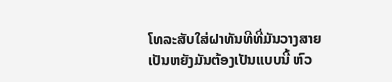ໂທລະສັບໃສ່ຝາທັນທີທີ່ມັນວາງສາຍ ເປັນຫຍັງມັນຕ້ອງເປັນແບບນີ້ ຫົວ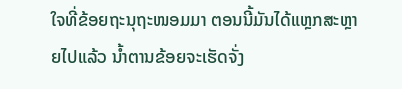ໃຈທີ່ຂ້ອຍຖະນຸຖະໜອມມາ ຕອນນີ້ມັນໄດ້ແຫຼກສະຫຼາຍໄປແລ້ວ ນໍ້າຕານຂ້ອຍຈະເຮັດຈັ່ງ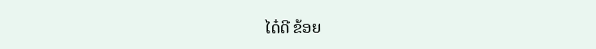ໄດ໋ດີ ຂ້ອຍ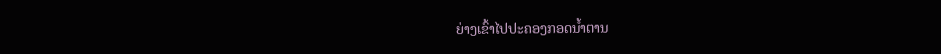ຍ່າງເຂົ້າໄປປະຄອງກອດນໍ້າຕານ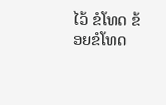ໄວ້ ຂໍໂທດ ຂ້ອຍຂໍໂທດ